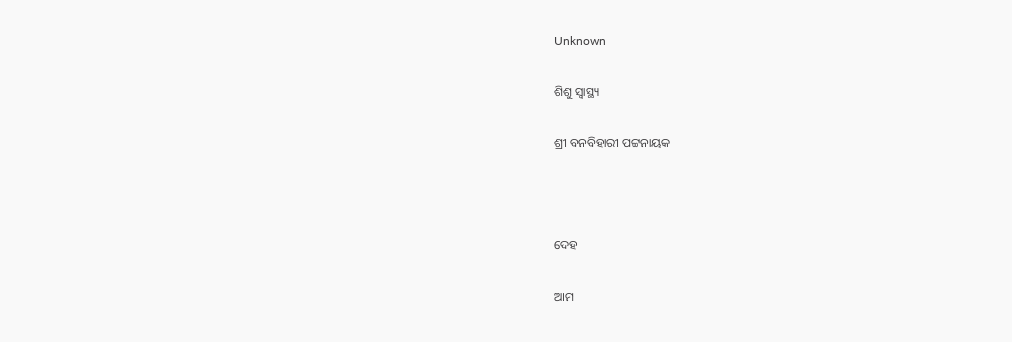Unknown

ଶିଶୁ ସ୍ୱାସ୍ଥ୍ୟ

ଶ୍ରୀ ବନବିହାରୀ ପଟ୍ଟନାୟକ



ଦେହ

ଆମ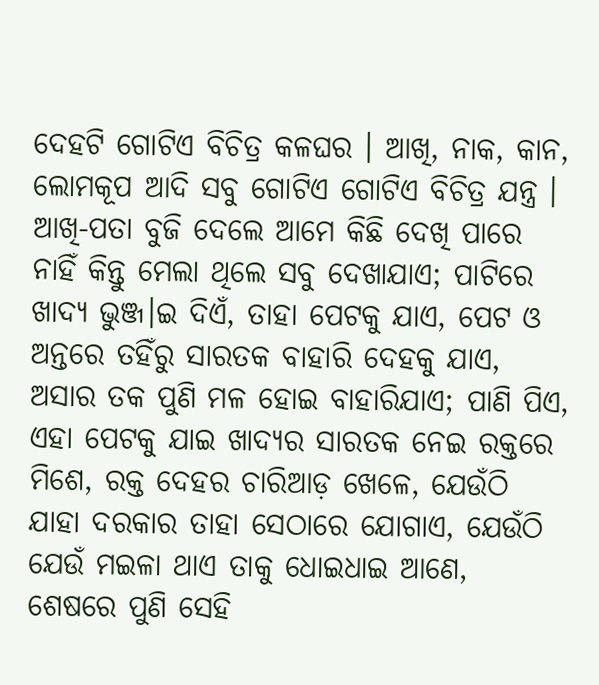ଦେହଟି ଗୋଟିଏ ବିଚିତ୍ର କଳଘର । ଆଖି, ନାକ, କାନ, ଲୋମକୂପ ଆଦି ସବୁ ଗୋଟିଏ ଗୋଟିଏ ବିଚିତ୍ର ଯନ୍ତ୍ର । ଆଖି-ପତା ବୁଜି ଦେଲେ ଆମେ କିଛି ଦେଖି ପାରେ ନାହିଁ କିନ୍ତୁ ମେଲା ଥିଲେ ସବୁ ଦେଖାଯାଏ; ପାଟିରେ ଖାଦ୍ୟ ଭୁଞ୍ଜ।ଇ ଦିଏଁ, ତାହା ପେଟକୁ ଯାଏ, ପେଟ ଓ ଅନ୍ତରେ ତହିଁରୁ ସାରତକ ବାହାରି ଦେହକୁ ଯାଏ, ଅସାର ତକ ପୁଣି ମଳ ହୋଇ ବାହାରିଯାଏ; ପାଣି ପିଏ, ଏହା ପେଟକୁ ଯାଇ ଖାଦ୍ୟର ସାରତକ ନେଇ ରକ୍ତରେ ମିଶେ, ରକ୍ତ ଦେହର ଚାରିଆଡ଼ ଖେଳେ, ଯେଉଁଠି ଯାହା ଦରକାର ତାହା ସେଠାରେ ଯୋଗାଏ, ଯେଉଁଠି ଯେଉଁ ମଇଳା ଥାଏ ତାକୁ ଧୋଇଧାଇ ଆଣେ, ଶେଷରେ ପୁଣି ସେହି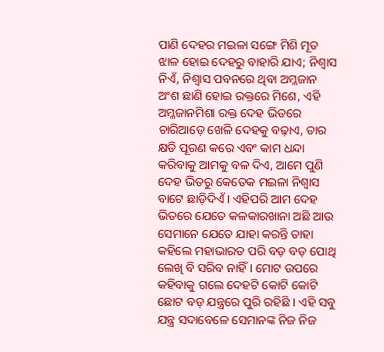ପାଣି ଦେହର ମଇଳା ସଙ୍ଗେ ମିଶି ମୂତ ଝାଳ ହୋଇ ଦେହରୁ ବାହାରି ଯାଏ; ନିଶ୍ୱାସ ନିଏଁ, ନିଶ୍ୱାସ ପବନରେ ଥିବା ଅମ୍ଳଜାନ ଅଂଶ ଛାଣି ହୋଇ ରକ୍ତରେ ମିଶେ, ଏହି ଅମ୍ଳଜାନମିଶା ରକ୍ତ ଦେହ ଭିତରେ ଚାରିଆଡ଼େ ଖେଳି ଦେହକୁ ବଢ଼ାଏ, ତାର କ୍ଷତି ପୂରଣ କରେ ଏବଂ କାମ ଧନ୍ଦା କରିବାକୁ ଆମକୁ ବଳ ଦିଏ, ଆମେ ପୁଣି ଦେହ ଭିତରୁ କେତେକ ମଇଳା ନିଶ୍ୱାସ ବାଟେ ଛାଡ଼ିଦିଏଁ । ଏହିପରି ଆମ ଦେହ ଭିତରେ ଯେତେ କଳକାରଖାନା ଅଛି ଆଉ ସେମାନେ ଯେତେ ଯାହା କରନ୍ତି ତାହା କହିଲେ ମହାଭାରତ ପରି ବଡ଼ ବଡ଼ ପୋଥି ଲେଖି ବି ସରିବ ନାହିଁ । ମୋଟ ଉପରେ କହିବାକୁ ଗଲେ ଦେହଟି କୋଟି କୋଟି ଛୋଟ ବଡ଼ ଯନ୍ତ୍ରରେ ପୁରି ରହିଛି । ଏହି ସବୁ ଯନ୍ତ୍ର ସଦାବେଳେ ସେମାନଙ୍କ ନିଜ ନିଜ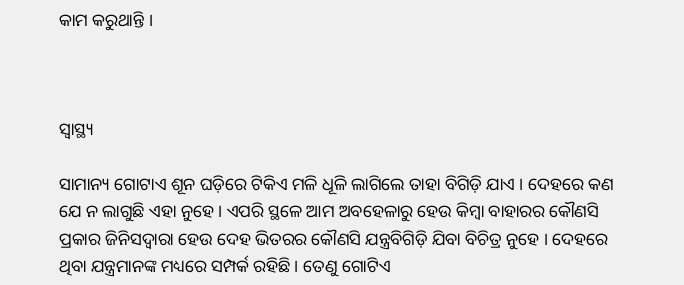କାମ କରୁଥାନ୍ତି ।



ସ୍ୱାସ୍ଥ୍ୟ

ସାମାନ୍ୟ ଗୋଟାଏ ଶୂନ ଘଡ଼ିରେ ଟିକିଏ ମଳି ଧୂଳି ଲାଗିଲେ ତାହା ବିଗିଡ଼ି ଯାଏ । ଦେହରେ କଣ ଯେ ନ ଲାଗୁଛି ଏହା ନୁହେ । ଏପରି ସ୍ଥଳେ ଆମ ଅବହେଳାରୁ ହେଉ କିମ୍ବା ବାହାରର କୌଣସି ପ୍ରକାର ଜିନିସଦ୍ୱାରା ହେଉ ଦେହ ଭିତରର କୌଣସି ଯନ୍ତ୍ରବିଗିଡ଼ି ଯିବା ବିଚିତ୍ର ନୁହେ । ଦେହରେ ଥିବା ଯନ୍ତ୍ରମାନଙ୍କ ମଧ୍ୟରେ ସମ୍ପର୍କ ରହିଛି । ତେଣୁ ଗୋଟିଏ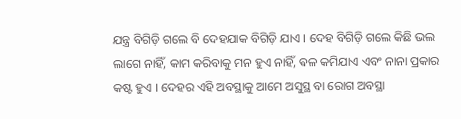ଯନ୍ତ୍ର ବିଗିଡ଼ି ଗଲେ ବି ଦେହଯାକ ବିଗିଡ଼ି ଯାଏ । ଦେହ ବିଗିଡ଼ି ଗଲେ କିଛି ଭଲ ଲାଗେ ନାହିଁ, କାମ କରିବାକୁ ମନ ହୁଏ ନାହିଁ, ଵଳ କମିଯାଏ ଏବଂ ନାନା ପ୍ରକାର କଷ୍ଟ ହୁଏ । ଦେହର ଏହି ଅବସ୍ଥାକୁ ଆମେ ଅସୁସ୍ଥ ବା ରୋଗ ଅବସ୍ଥା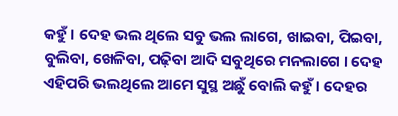କହୁଁ । ଦେହ ଭଲ ଥିଲେ ସବୁ ଭଲ ଲାଗେ, ଖାଇବା, ପିଇବା, ବୁଲିବା, ଖେଳିବା, ପଢ଼ିବା ଆଦି ସବୁଥିରେ ମନଲାଗେ । ଦେହ ଏହିପରି ଭଲଥିଲେ ଆମେ ସୁସ୍ଥ ଅଛୁଁ ବୋଲି କହୁଁ । ଦେହର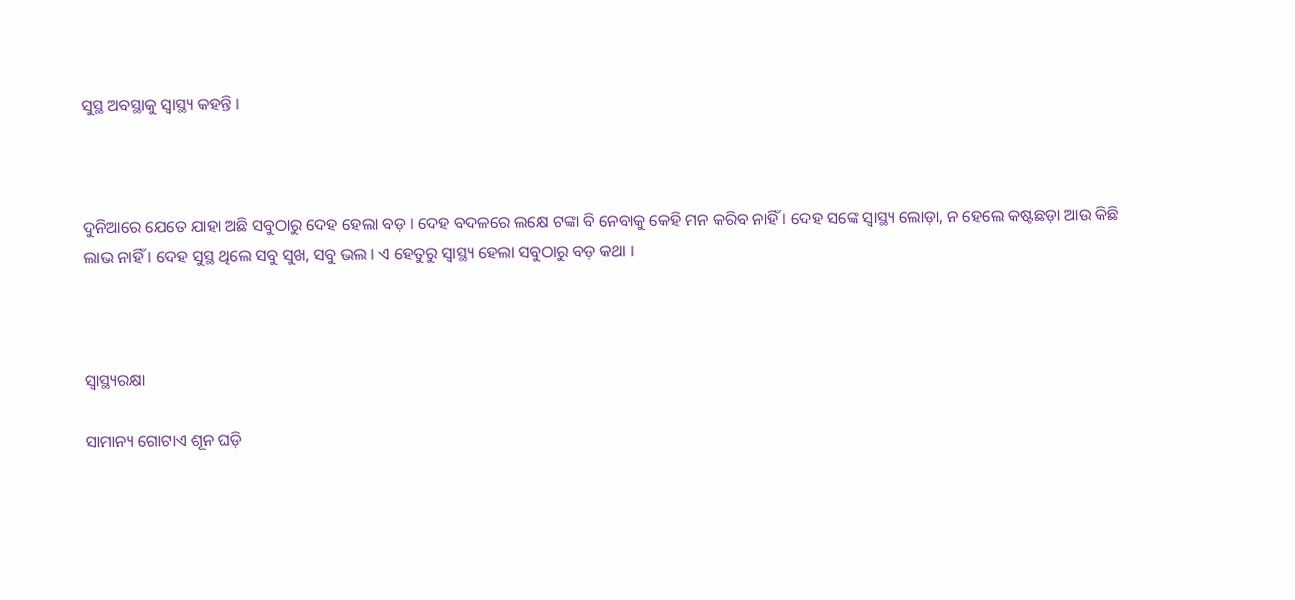ସୁସ୍ଥ ଅବସ୍ଥାକୁ ସ୍ୱାସ୍ଥ୍ୟ କହନ୍ତି ।



ଦୁନିଆରେ ଯେତେ ଯାହା ଅଛି ସବୁଠାରୁ ଦେହ ହେଲା ବଡ଼ । ଦେହ ବଦଳରେ ଲକ୍ଷେ ଟଙ୍କା ବି ନେବାକୁ କେହି ମନ କରିବ ନାହିଁ । ଦେହ ସଙ୍କେ ସ୍ୱାସ୍ଥ୍ୟ ଲୋଡ଼ା, ନ ହେଲେ କଷ୍ଟଛଡ଼ା ଆଉ କିଛି ଲାଭ ନାହିଁ । ଦେହ ସୁସ୍ଥ ଥିଲେ ସବୁ ସୁଖ, ସବୁ ଭଲ । ଏ ହେତୁରୁ ସ୍ୱାସ୍ଥ୍ୟ ହେଲା ସବୁଠାରୁ ବଡ଼ କଥା ।



ସ୍ୱାସ୍ଥ୍ୟରକ୍ଷା

ସାମାନ୍ୟ ଗୋଟାଏ ଶୂନ ଘଡ଼ି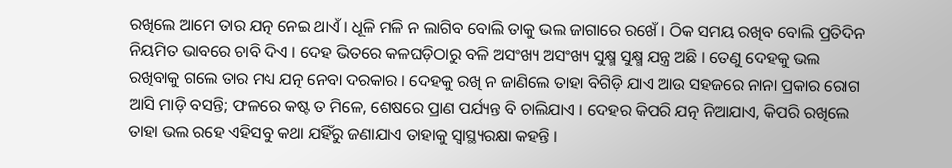ରଖିଲେ ଆମେ ତାର ଯତ୍ନ ନେଇ ଥାଏଁ । ଧୂଳି ମଳି ନ ଲାଗିବ ବୋଲି ତାକୁ ଭଲ ଜାଗାରେ ରଖେଁ । ଠିକ ସମୟ ରଖିବ ବୋଲି ପ୍ରତିଦିନ ନିୟମିତ ଭାବରେ ଚାବି ଦିଏ । ଦେହ ଭିତରେ କଳଘଡ଼ିଠାରୁ ବଳି ଅସଂଖ୍ୟ ଅସଂଖ୍ୟ ସୁକ୍ଷ୍ମ ସୁକ୍ଷ୍ମ ଯନ୍ତ୍ର ଅଛି । ତେଣୁ ଦେହକୁ ଭଲ ରଖିବାକୁ ଗଲେ ତାର ମଧ୍ୟ ଯତ୍ନ ନେବା ଦରକାର । ଦେହକୁ ରଖି ନ ଜାଣିଲେ ତାହା ବିଗିଡ଼ି ଯାଏ ଆଉ ସହଜରେ ନାନା ପ୍ରକାର ରୋଗ ଆସି ମାଡ଼ି ବସନ୍ତି; ଫଳରେ କଷ୍ଟ ତ ମିଳେ, ଶେଷରେ ପ୍ରାଣ ପର୍ଯ୍ୟନ୍ତ ବି ଚାଲିଯାଏ । ଦେହର କିପରି ଯତ୍ନ ନିଆଯାଏ, କିପରି ରଖିଲେ ତାହା ଭଲ ରହେ ଏହିସବୁ କଥା ଯହିଁରୁ ଜଣାଯାଏ ତାହାକୁ ସ୍ୱାସ୍ଥ୍ୟରକ୍ଷା କହନ୍ତି ।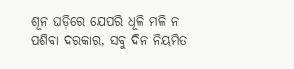ଶୂନ ଘଡ଼ିରେ ଯେପରି ଧୂଳି ମଳି ନ ପଶିବା ଦରକାର, ସବୁ ଦିନ ନିୟମିତ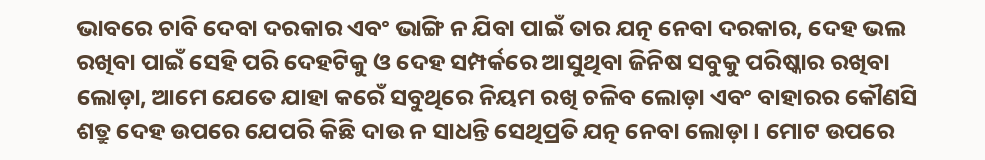ଭାବରେ ଚାବି ଦେବା ଦରକାର ଏବଂ ଭାଙ୍ଗି ନ ଯିବା ପାଇଁ ତାର ଯତ୍ନ ନେବା ଦରକାର, ଦେହ ଭଲ ରଖିବା ପାଇଁ ସେହି ପରି ଦେହଟିକୁ ଓ ଦେହ ସମ୍ପର୍କରେ ଆସୁଥିବା ଜିନିଷ ସବୁକୁ ପରିଷ୍କାର ରଖିବା ଲୋଡ଼ା, ଆମେ ଯେତେ ଯାହା କରେଁ ସବୁଥିରେ ନିୟମ ରଖି ଚଳିବ ଲୋଡ଼ା ଏବଂ ବାହାରର କୌଣସି ଶତ୍ରୁ ଦେହ ଉପରେ ଯେପରି କିଛି ଦାଉ ନ ସାଧନ୍ତି ସେଥିପ୍ରତି ଯତ୍ନ ନେବା ଲୋଡ଼ା । ମୋଟ ଉପରେ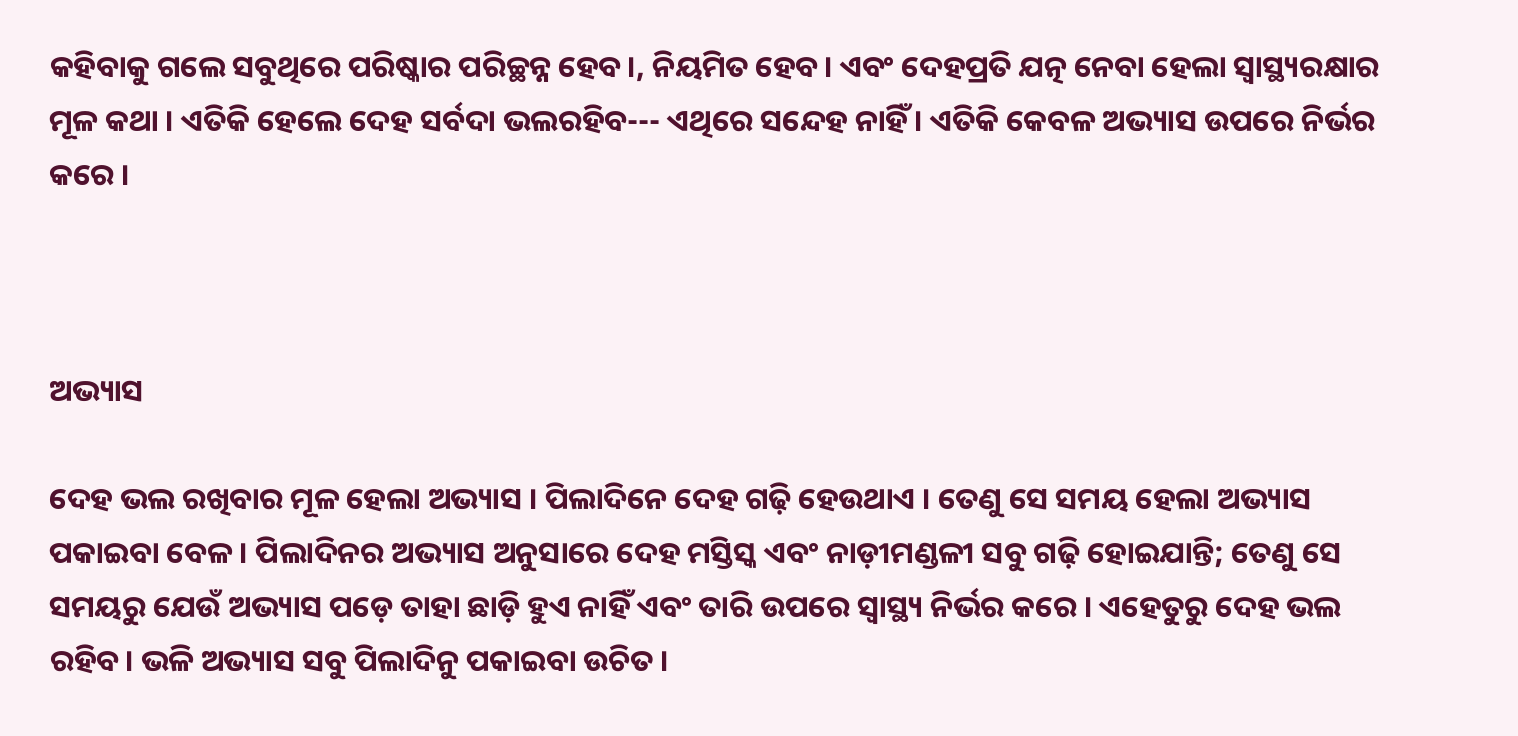କହିବାକୁ ଗଲେ ସବୁଥିରେ ପରିଷ୍କାର ପରିଚ୍ଛନ୍ନ ହେବ।, ନିୟମିତ ହେବ। ଏବଂ ଦେହପ୍ରତି ଯତ୍ନ ନେବା ହେଲା ସ୍ୱାସ୍ଥ୍ୟରକ୍ଷାର ମୂଳ କଥା । ଏତିକି ହେଲେ ଦେହ ସର୍ବଦା ଭଲରହିବ--- ଏଥିରେ ସନ୍ଦେହ ନାହିଁ । ଏତିକି କେବଳ ଅଭ୍ୟାସ ଉପରେ ନିର୍ଭର କରେ ।



ଅଭ୍ୟାସ

ଦେହ ଭଲ ରଖିବାର ମୂଳ ହେଲା ଅଭ୍ୟାସ । ପିଲାଦିନେ ଦେହ ଗଢ଼ି ହେଉଥାଏ । ତେଣୁ ସେ ସମୟ ହେଲା ଅଭ୍ୟାସ ପକାଇବା ବେଳ । ପିଲାଦିନର ଅଭ୍ୟାସ ଅନୁସାରେ ଦେହ ମସ୍ତିସ୍କ ଏବଂ ନାଡ଼ୀମଣ୍ଡଳୀ ସବୁ ଗଢ଼ି ହୋଇଯାନ୍ତି; ତେଣୁ ସେ ସମୟରୁ ଯେଉଁ ଅଭ୍ୟାସ ପଡ଼େ ତାହା ଛାଡ଼ି ହୁଏ ନାହିଁ ଏବଂ ତାରି ଉପରେ ସ୍ୱାସ୍ଥ୍ୟ ନିର୍ଭର କରେ । ଏହେତୁରୁ ଦେହ ଭଲ ରହିବ। ଭଳି ଅଭ୍ୟାସ ସବୁ ପିଲାଦିନୁ ପକାଇବା ଉଚିତ ।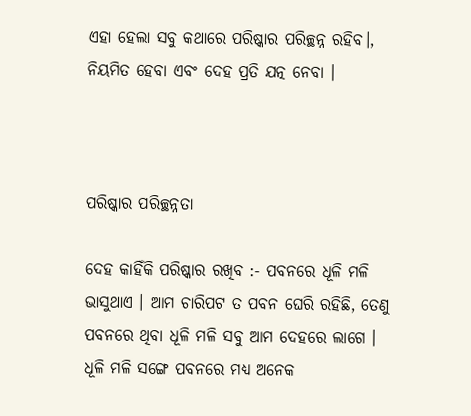ଏହା ହେଲା ସବୁ କଥାରେ ପରିଷ୍କାର ପରିଚ୍ଛନ୍ନ ରହିବ।, ନିୟମିତ ହେବା ଏବଂ ଦେହ ପ୍ରତି ଯତ୍ନ ନେବା ।



ପରିଷ୍କାର ପରିଚ୍ଛନ୍ନତା

ଦେହ କାହିଁକି ପରିଷ୍କାର ରଖିବ :- ପବନରେ ଧୂଳି ମଳି ଭାସୁଥାଏ । ଆମ ଚାରିପଟ ତ ପବନ ଘେରି ରହିଛି, ତେଣୁ ପବନରେ ଥିବା ଧୂଳି ମଳି ସବୁ ଆମ ଦେହରେ ଲାଗେ । ଧୂଳି ମଳି ସଙ୍ଗେ ପବନରେ ମଧ୍ୟ ଅନେକ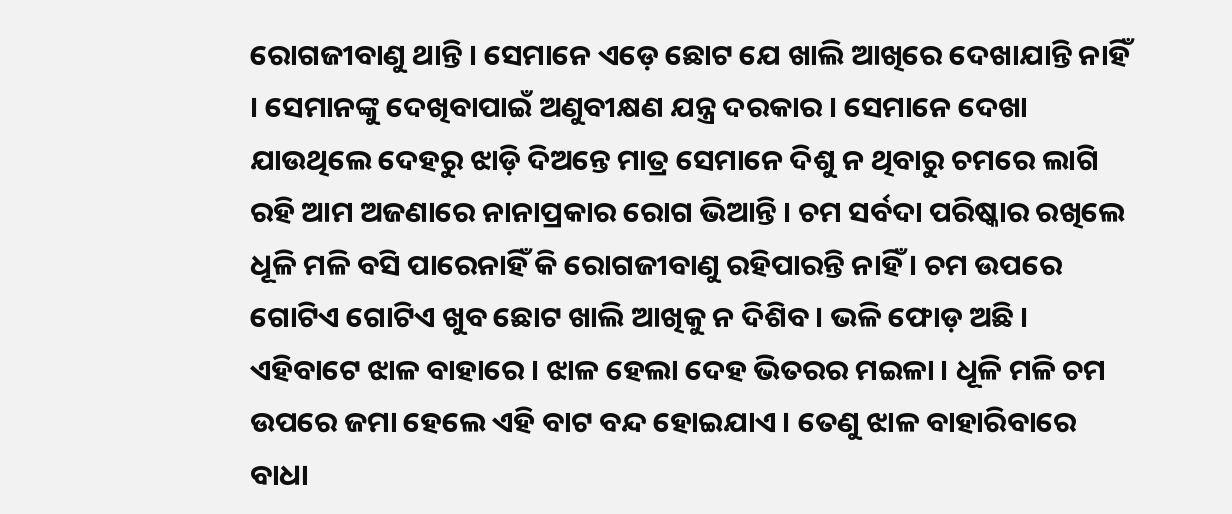ରୋଗଜୀବାଣୁ ଥାନ୍ତି । ସେମାନେ ଏଡ଼େ ଛୋଟ ଯେ ଖାଲି ଆଖିରେ ଦେଖାଯାନ୍ତି ନାହିଁ । ସେମାନଙ୍କୁ ଦେଖିବାପାଇଁ ଅଣୁବୀକ୍ଷଣ ଯନ୍ତ୍ର ଦରକାର । ସେମାନେ ଦେଖା ଯାଉଥିଲେ ଦେହରୁ ଝାଡ଼ି ଦିଅନ୍ତେ ମାତ୍ର ସେମାନେ ଦିଶୁ ନ ଥିବାରୁ ଚମରେ ଲାଗି ରହି ଆମ ଅଜଣାରେ ନାନାପ୍ରକାର ରୋଗ ଭିଆନ୍ତି । ଚମ ସର୍ବଦା ପରିଷ୍କାର ରଖିଲେ ଧୂଳି ମଳି ବସି ପାରେନାହିଁ କି ରୋଗଜୀବାଣୁ ରହିପାରନ୍ତି ନାହିଁ । ଚମ ଉପରେ ଗୋଟିଏ ଗୋଟିଏ ଖୁବ ଛୋଟ ଖାଲି ଆଖିକୁ ନ ଦିଶିବ। ଭଳି ଫୋଡ଼ ଅଛି । ଏହିବାଟେ ଝାଳ ବାହାରେ । ଝାଳ ହେଲା ଦେହ ଭିତରର ମଇଳା । ଧୂଳି ମଳି ଚମ ଉପରେ ଜମା ହେଲେ ଏହି ବାଟ ବନ୍ଦ ହୋଇଯାଏ । ତେଣୁ ଝାଳ ବାହାରିବାରେ ବାଧା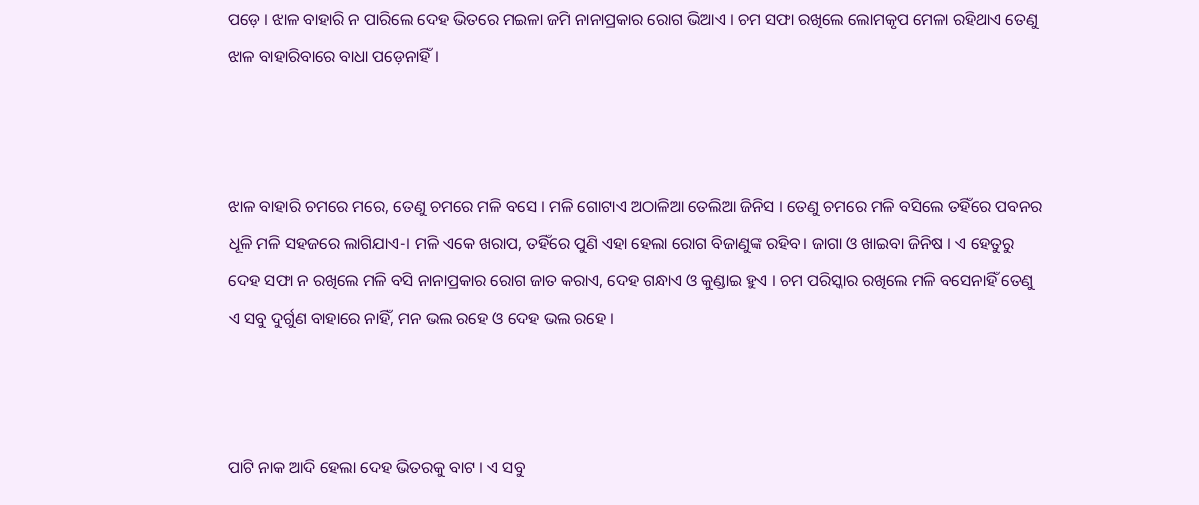ପଡ଼େ । ଝାଳ ବାହାରି ନ ପାରିଲେ ଦେହ ଭିତରେ ମଇଳା ଜମି ନାନାପ୍ରକାର ରୋଗ ଭିଆଏ । ଚମ ସଫା ରଖିଲେ ଲୋମକୃପ ମେଳା ରହିଥାଏ ତେଣୁ ଝାଳ ବାହାରିବାରେ ବାଧା ପଡ଼େନାହିଁ ।



ଝାଳ ବାହାରି ଚମରେ ମରେ, ତେଣୁ ଚମରେ ମଳି ବସେ । ମଳି ଗୋଟାଏ ଅଠାଳିଆ ତେଲିଆ ଜିନିସ । ତେଣୁ ଚମରେ ମଳି ବସିଲେ ତହିଁରେ ପବନର ଧୂଳି ମଳି ସହଜରେ ଲାଗିଯାଏ-। ମଳି ଏକେ ଖରାପ, ତହିଁରେ ପୁଣି ଏହା ହେଲା ରୋଗ ବିଜାଣୁଙ୍କ ରହିବ। ଜାଗା ଓ ଖାଇବା ଜିନିଷ । ଏ ହେତୁରୁ ଦେହ ସଫା ନ ରଖିଲେ ମଳି ବସି ନାନାପ୍ରକାର ରୋଗ ଜାତ କରାଏ, ଦେହ ଗନ୍ଧାଏ ଓ କୁଣ୍ଡାଇ ହୁଏ । ଚମ ପରିସ୍କାର ରଖିଲେ ମଳି ବସେନାହିଁ ତେଣୁ ଏ ସବୁ ଦୁର୍ଗୁଣ ବାହାରେ ନାହିଁ, ମନ ଭଲ ରହେ ଓ ଦେହ ଭଲ ରହେ ।



ପାଟି ନାକ ଆଦି ହେଲା ଦେହ ଭିତରକୁ ବାଟ । ଏ ସବୁ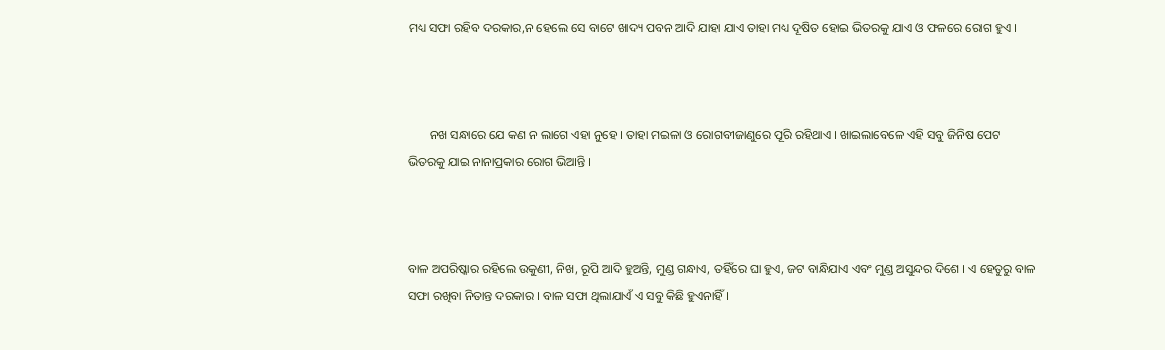ମଧ୍ୟ ସଫା ରହିବ ଦରକାର,ନ ହେଲେ ସେ ବାଟେ ଖାଦ୍ୟ ପବନ ଆଦି ଯାହା ଯାଏ ତାହା ମଧ୍ୟ ଦୂଷିତ ହୋଇ ଭିତରକୁ ଯାଏ ଓ ଫଳରେ ରୋଗ ହୁଏ ।



       ନଖ ସନ୍ଧାରେ ଯେ କଣ ନ ଲାଗେ ଏହା ନୁହେ । ତାହା ମଇଳା ଓ ରୋଗବୀଜାଣୁରେ ପୂରି ରହିଥାଏ । ଖାଇଲାବେଳେ ଏହି ସବୁ ଜିନିଷ ପେଟ ଭିତରକୁ ଯାଇ ନାନାପ୍ରକାର ରୋଗ ଭିଆନ୍ତି ।



ବାଳ ଅପରିଷ୍କାର ରହିଲେ ଉକୁଣୀ, ନିଖ, ରୂପି ଆଦି ହୁଅନ୍ତି, ମୁଣ୍ଡ ଗନ୍ଧାଏ, ତହିଁରେ ଘା ହୁଏ, ଜଟ ବାନ୍ଧିଯାଏ ଏବଂ ମୁଣ୍ଡ ଅସୁନ୍ଦର ଦିଶେ । ଏ ହେତୁରୁ ବାଳ ସଫା ରଖିବା ନିତାନ୍ତ ଦରକାର । ବାଳ ସଫା ଥିଲାଯାଏଁ ଏ ସବୁ କିଛି ହୁଏନାହିଁ ।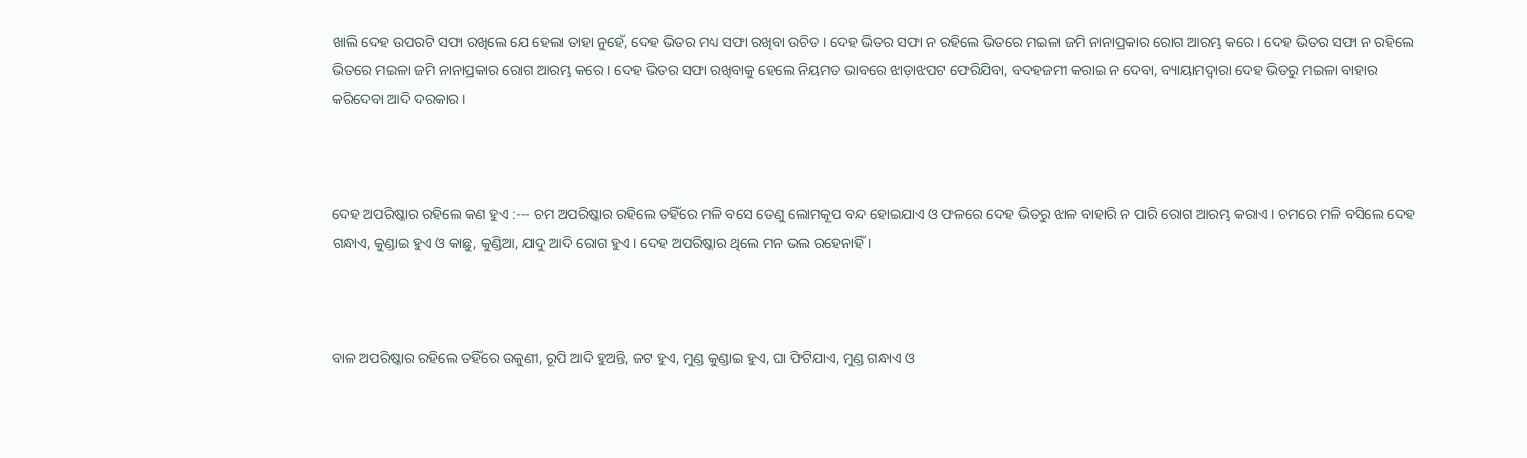ଖାଲି ଦେହ ଉପରଟି ସଫା ରଖିଲେ ଯେ ହେଲା ତାହା ନୁହେଁ, ଦେହ ଭିତର ମଧ୍ୟ ସଫା ରଖିବା ଉଚିତ । ଦେହ ଭିତର ସଫା ନ ରହିଲେ ଭିତରେ ମଇଳା ଜମି ନାନାପ୍ରକାର ରୋଗ ଆରମ୍ଭ କରେ । ଦେହ ଭିତର ସଫା ନ ରହିଲେ ଭିତରେ ମଇଳା ଜମି ନାନାପ୍ରକାର ରୋଗ ଆରମ୍ଭ କରେ । ଦେହ ଭିତର ସଫା ରଖିବାକୁ ହେଲେ ନିୟମତ ଭାବରେ ଝାଡ଼ାଝପଟ ଫେରିଯିବା, ବଦହଜମୀ କରାଇ ନ ଦେବା, ବ୍ୟାୟାମଦ୍ୱାରା ଦେହ ଭିତରୁ ମଇଳା ବାହାର କରିଦେବା ଆଦି ଦରକାର ।



ଦେହ ଅପରିଷ୍କାର ରହିଲେ କଣ ହୁଏ :--- ଚମ ଅପରିଷ୍କାର ରହିଲେ ତହିଁରେ ମଳି ବସେ ତେଣୁ ଲୋମକୂପ ବନ୍ଦ ହୋଇଯାଏ ଓ ଫଳରେ ଦେହ ଭିତରୁ ଝାଳ ବାହାରି ନ ପାରି ରୋଗ ଆରମ୍ଭ କରାଏ । ଚମରେ ମଳି ବସିଲେ ଦେହ ଗନ୍ଧାଏ, କୁଣ୍ଡାଇ ହୁଏ ଓ କାଛୁ, କୁଣ୍ଡିଆ, ଯାଦୁ ଆଦି ରୋଗ ହୁଏ । ଦେହ ଅପରିଷ୍କାର ଥିଲେ ମନ ଭଲ ରହେନାହିଁ ।



ବାଳ ଅପରିଷ୍କାର ରହିଲେ ତହିଁରେ ଉକୁଣୀ, ରୂପି ଆଦି ହୁଅନ୍ତି, ଜଟ ହୁଏ, ମୁଣ୍ଡ କୁଣ୍ଡାଇ ହୁଏ, ଘା ଫିଟିଯାଏ, ମୁଣ୍ଡ ଗନ୍ଧାଏ ଓ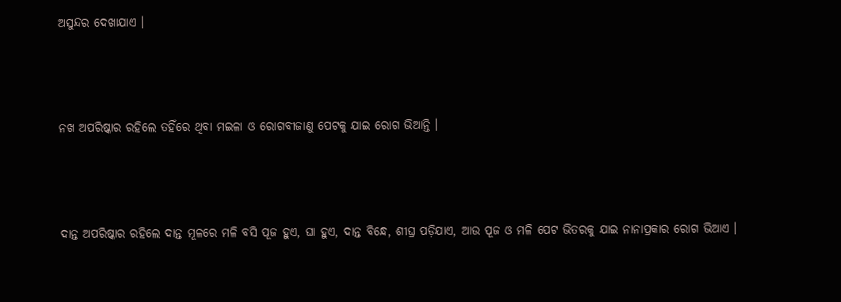ଅସୁନ୍ଦର ଦେଖାଯାଏ ।



ନଖ ଅପରିଷ୍କାର ରହିଲେ ତହିଁରେ ଥିବା ମଇଳା ଓ ରୋଗବୀଜାଣୁ ପେଟକୁ ଯାଇ ରୋଗ ଭିଆନ୍ତି ।



ଦାନ୍ତ ଅପରିଷ୍କାର ରହିଲେ ଦାନ୍ତ ମୂଳରେ ମଳି ବସି ପୂଜ ହୁଏ, ଘା ହୁଏ, ଦାନ୍ତ ବିନ୍ଧେ, ଶୀଘ୍ର ପଡ଼ିଯାଏ, ଆଉ ପୂଜ ଓ ମଳି ପେଟ ଭିତରକୁ ଯାଇ ନାନାପ୍ରକାର ରୋଗ ଭିଆଏ ।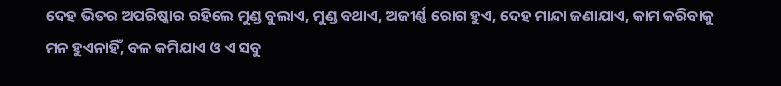ଦେହ ଭିତର ଅପରିଷ୍କାର ରହିଲେ ମୁଣ୍ଡ ବୁଲାଏ, ମୁଣ୍ଡ ବଥାଏ, ଅଜୀର୍ଣ୍ଣ ରୋଗ ହୁଏ, ଦେହ ମାନ୍ଦା ଜଣାଯାଏ, କାମ କରିବାକୁ ମନ ହୁଏନାହିଁ, ବଳ କମିଯାଏ ଓ ଏ ସବୁ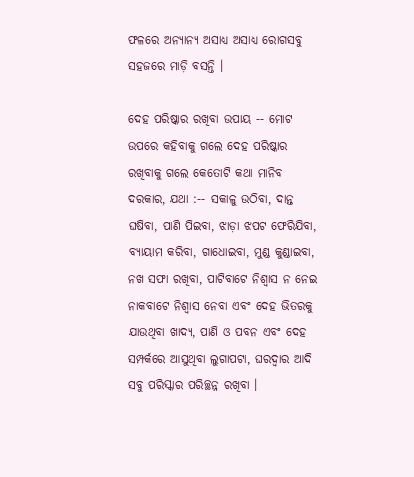ଫଳରେ ଅନ୍ୟାନ୍ୟ ଅସାଧ୍ୟ ଅସାଧ୍ୟ ରୋଗସବୁ ସହଜରେ ମାଡ଼ି ବସନ୍ତି ।

ଦେହ ପରିଷ୍କାର ରଖିବା ଉପାୟ -- ମୋଟ ଉପରେ କହିବାକୁ ଗଲେ ଦେହ ପରିଷ୍କାର ରଖିବାକୁ ଗଲେ କେତୋଟି କଥା ମାନିବ ଦରକାର, ଯଥା :-- ସକାଳୁ ଉଠିବା, ଦାନ୍ତ ଘଷିବା, ପାଣି ପିଇବା, ଝାଡ଼ା ଝପଟ ଫେରିଯିବା, ବ୍ୟାୟାମ କରିବା, ଗାଧୋଇବା, ମୁଣ୍ଡ କୁଣ୍ଡାଇବା, ନଖ ସଫା ରଖିବା, ପାଟିବାଟେ ନିଶ୍ୱାସ ନ ନେଇ ନାକବାଟେ ନିଶ୍ୱାସ ନେବା ଏବଂ ଦେହ ଭିତରକୁ ଯାଉଥିବା ଖାଦ୍ୟ, ପାଣି ଓ ପବନ ଏବଂ ଦେହ ସମ୍ପର୍କରେ ଆସୁଥିବା ଲୁଗାପଟା, ଘରଦ୍ୱାର ଆଦି ସବୁ ପରିସ୍କାର ପରିଚ୍ଛନ୍ନ ରଖିବା ।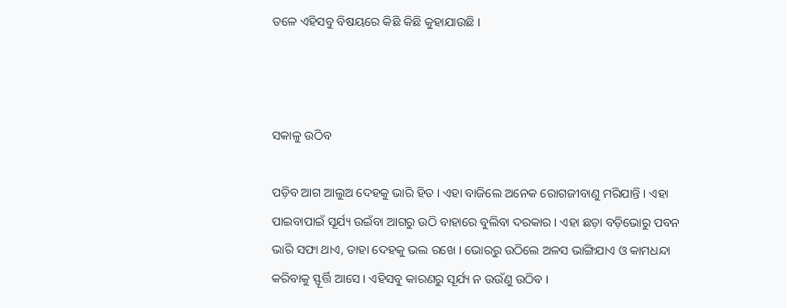ତଳେ ଏହିସବୁ ବିଷୟରେ କିଛି କିଛି କୁହାଯାଉଛି ।



ସକାଳୁ ଉଠିବ

ପଡ଼ିବ ଆଗ ଆଲୁଅ ଦେହକୁ ଭାରି ହିତ । ଏହା ବାଜିଲେ ଅନେକ ରୋଗଜୀବାଣୁ ମରିଯାନ୍ତି । ଏହା ପାଇବାପାଇଁ ସୂର୍ଯ୍ୟ ଉଇଁବା ଆଗରୁ ଉଠି ବାହାରେ ବୁଲିବା ଦରକାର । ଏହା ଛଡ଼ା ବଡ଼ିଭୋରୁ ପବନ ଭାରି ସଫା ଥାଏ, ତାହା ଦେହକୁ ଭଲ ରଖେ । ଭୋରରୁ ଉଠିଲେ ଅଳସ ଭାଙ୍ଗିଯାଏ ଓ କାମଧନ୍ଦା କରିବାକୁ ସ୍ଫୂର୍ତ୍ତି ଆସେ । ଏହିସବୁ କାରଣରୁ ସୂର୍ଯ୍ୟ ନ ଉଉଁଣୁ ଉଠିବ ।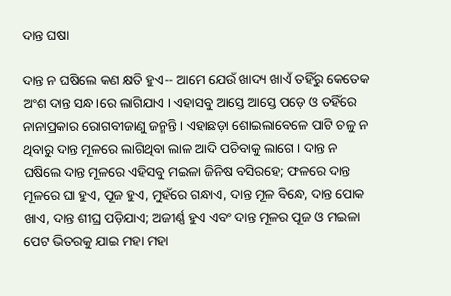ଦାନ୍ତ ଘଷା

ଦାନ୍ତ ନ ଘଷିଲେ କଣ କ୍ଷତି ହୁଏ-- ଆମେ ଯେଉଁ ଖାଦ୍ୟ ଖାଏଁ ତହିଁରୁ କେତେକ ଅଂଶ ଦାନ୍ତ ସନ୍ଧ।ରେ ଲାଗିଯାଏ । ଏହାସବୁ ଆସ୍ତେ ଆସ୍ତେ ପଡ଼େ ଓ ତହିଁରେ ନାନାପ୍ରକାର ରୋଗବୀଜାଣୁ ଜନ୍ମନ୍ତି । ଏହାଛଡ଼ା ଶୋଇଲାବେଳେ ପାଟି ଚଳୁ ନ ଥିବାରୁ ଦାନ୍ତ ମୂଳରେ ଲାଗିଥିବା ଲାଳ ଆଦି ପଚିବାକୁ ଲାଗେ । ଦାନ୍ତ ନ ଘଷିଲେ ଦାନ୍ତ ମୂଳରେ ଏହିସବୁ ମଇଳା ଜିନିଷ ବସିରହେ; ଫଳରେ ଦାନ୍ତ ମୂଳରେ ଘା ହୁଏ, ପୂଜ ହୁଏ, ମୁହଁରେ ଗନ୍ଧାଏ, ଦାନ୍ତ ମୂଳ ବିନ୍ଧେ, ଦାନ୍ତ ପୋକ ଖାଏ, ଦାନ୍ତ ଶୀଘ୍ର ପଡ଼ିଯାଏ; ଅଜୀର୍ଣ୍ଣ ହୁଏ ଏବଂ ଦାନ୍ତ ମୂଳର ପୂଜ ଓ ମଇଳା ପେଟ ଭିତରକୁ ଯାଇ ମହା ମହା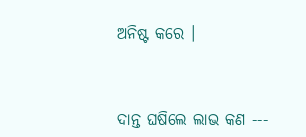ଅନିଷ୍ଟ କରେ ।



ଦାନ୍ତ ଘଷିଲେ ଲାଭ କଣ ---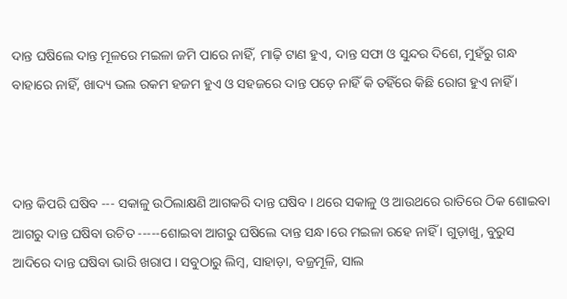ଦାନ୍ତ ଘଷିଲେ ଦାନ୍ତ ମୂଳରେ ମଇଳା ଜମି ପାରେ ନାହିଁ, ମାଢ଼ି ଟାଣ ହୁଏ, ଦାନ୍ତ ସଫା ଓ ସୁନ୍ଦର ଦିଶେ, ମୁହଁରୁ ଗନ୍ଧ ବାହାରେ ନାହିଁ, ଖାଦ୍ୟ ଭଲ ରକମ ହଜମ ହୁଏ ଓ ସହଜରେ ଦାନ୍ତ ପଡ଼େ ନାହିଁ କି ତହିଁରେ କିଛି ରୋଗ ହୁଏ ନାହିଁ ।



ଦାନ୍ତ କିପରି ଘଷିବ --- ସକାଳୁ ଉଠିଲାକ୍ଷଣି ଆଗକରି ଦାନ୍ତ ଘଷିବ । ଥରେ ସକାଳୁ ଓ ଆଉଥରେ ରାତିରେ ଠିକ ଶୋଇବା ଆଗରୁ ଦାନ୍ତ ଘଷିବା ଉଚିତ -----ଶୋଇବା ଆଗରୁ ଘଷିଲେ ଦାନ୍ତ ସନ୍ଧ।ରେ ମଇଳା ରହେ ନାହିଁ । ଗୁଡ଼ାଖୁ, ବୁରୁସ ଆଦିରେ ଦାନ୍ତ ଘଷିବା ଭାରି ଖରାପ । ସବୁଠାରୁ ଲିମ୍ବ, ସାହାଡ଼ା, ବଜ୍ରମୂଳି, ସାଲ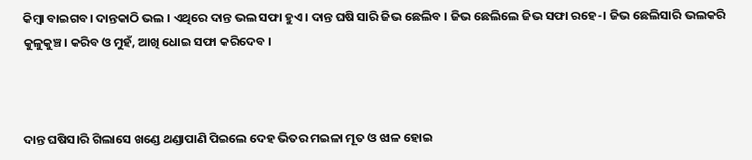କିମ୍ବା ବାଇଗବ। ଦାନ୍ତକାଠି ଭଲ । ଏଥିରେ ଦାନ୍ତ ଭଲ ସଫା ହୁଏ । ଦାନ୍ତ ଘଷି ସାରି ଜିଭ ଛେଲିବ । ଜିଭ ଛେଲିଲେ ଜିଭ ସଫା ରହେ-। ଜିଭ ଛେଲିସାରି ଭଲକରି କୁଳୁକୁଞ୍ଚ। କରିବ ଓ ମୁହଁ, ଆଖି ଧୋଇ ସଫା କରିଦେବ ।



ଦାନ୍ତ ଘଷିସ।ରି ଗିଲାସେ ଖଣ୍ଡେ ଥଣ୍ଡାପାଣି ପିଇଲେ ଦେହ ଭିତର ମଇଳା ମୂତ ଓ ଝାଳ ହୋଇ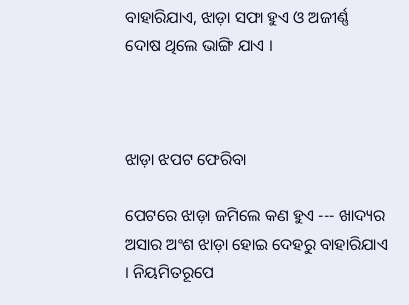ବାହାରିଯାଏ, ଝାଡ଼ା ସଫା ହୁଏ ଓ ଅଜୀର୍ଣ୍ଣ ଦୋଷ ଥିଲେ ଭାଙ୍ଗି ଯାଏ ।



ଝାଡ଼ା ଝପଟ ଫେରିବା

ପେଟରେ ଝାଡ଼ା ଜମିଲେ କଣ ହୁଏ --- ଖାଦ୍ୟର ଅସାର ଅଂଶ ଝାଡ଼ା ହୋଇ ଦେହରୁ ବାହାରିଯାଏ । ନିୟମିତରୂପେ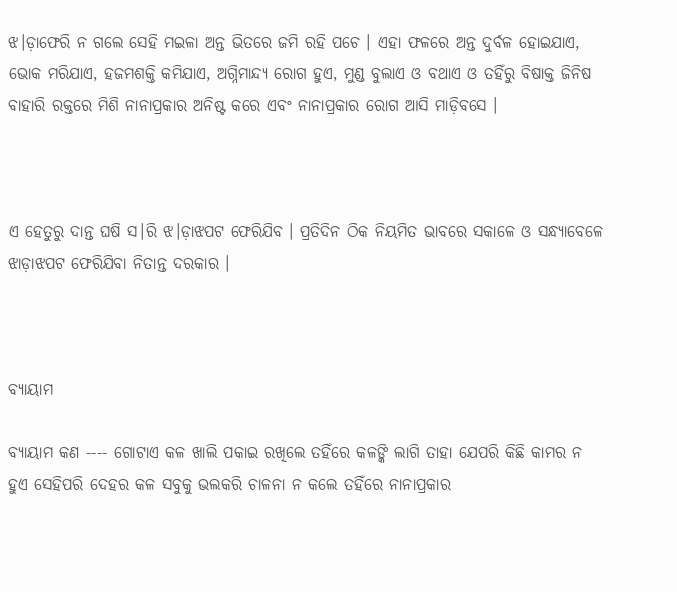ଝ।ଡ଼ାଫେରି ନ ଗଲେ ସେହି ମଇଳା ଅନ୍ତ ଭିତରେ ଜମି ରହି ପଚେ । ଏହା ଫଳରେ ଅନ୍ତ ଦୁର୍ବଳ ହୋଇଯାଏ, ଭୋକ ମରିଯାଏ, ହଜମଶକ୍ତି କମିଯାଏ, ଅଗ୍ନିମାନ୍ଦ୍ୟ ରୋଗ ହୁଏ, ମୁଣ୍ଡ ବୁଲାଏ ଓ ବଥାଏ ଓ ତହିଁରୁ ବିଷାକ୍ତ ଜିନିଷ ବାହାରି ରକ୍ତରେ ମିଶି ନାନାପ୍ରକାର ଅନିଷ୍ଟ କରେ ଏବଂ ନାନାପ୍ରକାର ରୋଗ ଆସି ମାଡ଼ିବସେ ।



ଏ ହେତୁରୁ ଦାନ୍ତ ଘଷି ସ।ରି ଝ।ଡ଼ାଝପଟ ଫେରିଯିବ । ପ୍ରତିଦିନ ଠିକ ନିୟମିତ ଭାବରେ ସକାଳେ ଓ ସନ୍ଧ୍ୟାବେଳେ ଝାଡ଼ାଝପଟ ଫେରିଯିବା ନିତାନ୍ତ ଦରକାର ।



ବ୍ୟାୟାମ

ବ୍ୟାୟାମ କଣ ---- ଗୋଟାଏ କଳ ଖାଲି ପକାଇ ରଖିଲେ ତହିଁରେ କଳଙ୍କି ଲାଗି ତାହା ଯେପରି କିଛି କାମର ନ ହୁଏ ସେହିପରି ଦେହର କଳ ସବୁକୁ ଭଲକରି ଚାଳନା ନ କଲେ ତହିଁରେ ନାନାପ୍ରକାର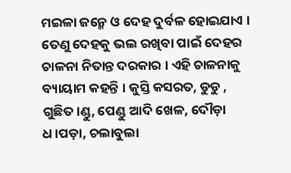ମଇଳା ଜନ୍ମେ ଓ ଦେହ ଦୁର୍ବଳ ହୋଇଯାଏ । ତେଣୁ ଦେହକୁ ଭଲ ରଖିବା ପାଇଁ ଦେହର ଚାଳନା ନିତାନ୍ତ ଦରକାର । ଏହି ଚାଳନାକୁ ବ୍ୟାୟାମ କହନ୍ତି । କୁସ୍ତି କସରତ, ଡୁଡୁ , ଗୁଛିତ।ଣ୍ଡୁ, ପେଣ୍ଡୁ ଆଦି ଖେଳ, ଦୌଡ଼ା ଧ।ପଡ଼ା, ଚଲାବୁଲା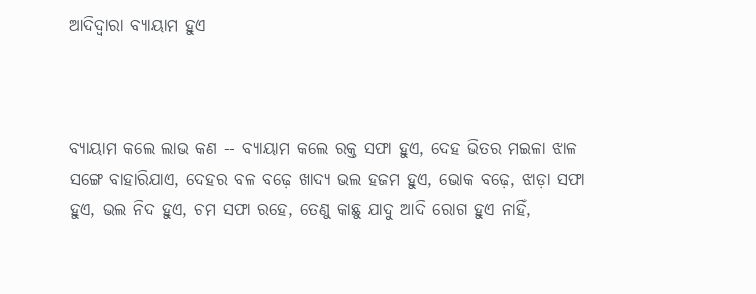ଆଦିଦ୍ୱାରା ବ୍ୟାୟାମ ହୁଏ



ବ୍ୟାୟାମ କଲେ ଲାଭ କଣ -- ବ୍ୟାୟାମ କଲେ ରକ୍ତ ସଫା ହୁଏ, ଦେହ ଭିତର ମଇଳା ଝାଳ ସଙ୍ଗେ ବାହାରିଯାଏ, ଦେହର ବଳ ବଢ଼େ ଖାଦ୍ୟ ଭଲ ହଜମ ହୁଏ, ଭୋକ ବଢ଼େ, ଝାଡ଼ା ସଫା ହୁଏ, ଭଲ ନିଦ ହୁଏ, ଚମ ସଫା ରହେ, ତେଣୁ କାଛୁ ଯାଦୁ ଆଦି ରୋଗ ହୁଏ ନାହିଁ,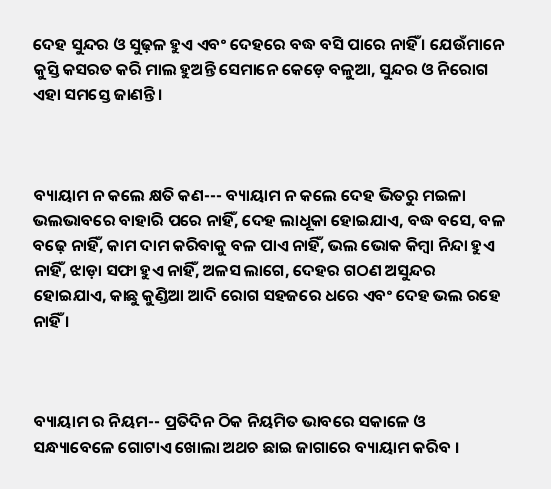ଦେହ ସୁନ୍ଦର ଓ ସୁଢ଼ଳ ହୁଏ ଏବଂ ଦେହରେ ବଦ୍ଧ ବସି ପାରେ ନାହିଁ । ଯେଉଁମାନେ କୁସ୍ତି କସରତ କରି ମାଲ ହୁଅନ୍ତି ସେମାନେ କେଡ଼େ ବଳୁଆ, ସୁନ୍ଦର ଓ ନିରୋଗ ଏହା ସମସ୍ତେ ଜାଣନ୍ତି ।



ବ୍ୟାୟାମ ନ କଲେ କ୍ଷତି କଣ--- ବ୍ୟାୟାମ ନ କଲେ ଦେହ ଭିତରୁ ମଇଳା ଭଲଭାବରେ ବାହାରି ପରେ ନାହିଁ, ଦେହ ଲାଧୂକା ହୋଇଯାଏ, ବଦ୍ଧ ବସେ, ବଳ ବଢ଼େ ନାହିଁ, କାମ ଦାମ କରିବାକୁ ବଳ ପାଏ ନାହିଁ, ଭଲ ଭୋକ କିମ୍ବା ନିନ୍ଦା ହୁଏ ନାହିଁ, ଝାଡ଼ା ସଫା ହୁଏ ନାହିଁ, ଅଳସ ଲାଗେ, ଦେହର ଗଠଣ ଅସୁନ୍ଦର ହୋଇଯାଏ, କାଛୁ କୁଣ୍ଡିଆ ଆଦି ରୋଗ ସହଜରେ ଧରେ ଏବଂ ଦେହ ଭଲ ରହେ ନାହିଁ ।



ବ୍ୟାୟାମ ର ନିୟମ-- ପ୍ରତିଦିନ ଠିକ ନିୟମିତ ଭାବରେ ସକାଳେ ଓ ସନ୍ଧ୍ୟାବେଳେ ଗୋଟାଏ ଖୋଲା ଅଥଚ ଛାଇ ଜାଗାରେ ବ୍ୟାୟାମ କରିବ ।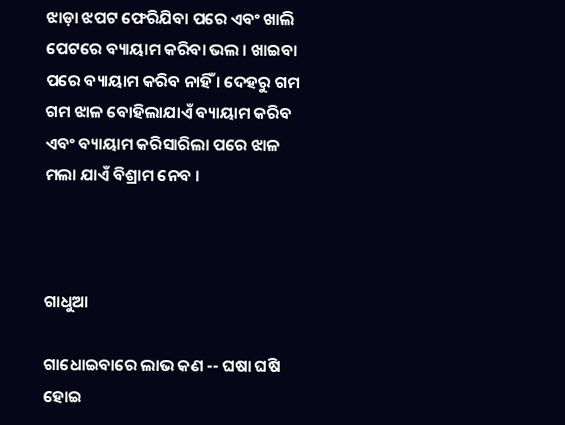ଝାଡ଼ା ଝପଟ ଫେରିଯିବା ପରେ ଏବଂ ଖାଲି ପେଟରେ ବ୍ୟାୟାମ କରିବା ଭଲ । ଖାଇବା ପରେ ବ୍ୟାୟାମ କରିବ ନାହିଁ । ଦେହରୁ ଗମ ଗମ ଝାଳ ବୋହିଲାଯାଏଁ ବ୍ୟାୟାମ କରିବ ଏବଂ ବ୍ୟାୟାମ କରିସାରିଲା ପରେ ଝାଳ ମଲା ଯାଏଁ ବିଶ୍ରାମ ନେବ ।



ଗାଧୁଆ

ଗାଧୋଇବାରେ ଲାଭ କଣ -- ଘଷା ଘଷି ହୋଇ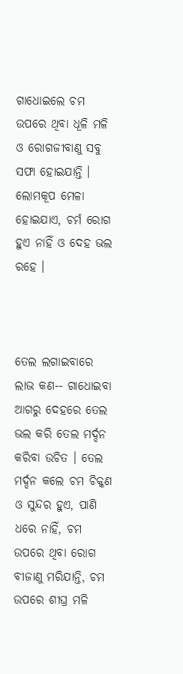ଗାଧୋଇଲେ ଚମ ଉପରେ ଥିବା ଧୂଳି ମଳି ଓ ରୋଗଜୀବାଣୁ ସବୁ ସଫା ହୋଇଯାନ୍ତି । ଲୋମକୂପ ମେଳା ହୋଇଯାଏ, ଚର୍ମ ରୋଗ ହୁଏ ନାହିଁ ଓ ଦେହ ଭଲ ରହେ ।



ତେଲ ଲଗାଇବାରେ ଲାଭ କଣ-- ଗାଧୋଇବା ଆଗରୁ ଦେହରେ ତେଲ ଭଲ କରି ତେଲ ମର୍ଦ୍ଦନ କରିବା ଉଚିତ । ତେଲ ମର୍ଦ୍ଦନ କଲେ ଚମ ଚିକ୍କଣ ଓ ସୁନ୍ଦର ହୁଏ, ପାଣି ଧରେ ନାହିଁ, ଚମ ଉପରେ ଥିବା ରୋଗ ବୀଜାଣୁ ମରିଯାନ୍ତି, ଚମ ଉପରେ ଶୀଘ୍ର ମଳି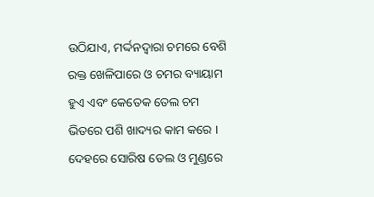ଉଠିଯାଏ, ମର୍ଦ୍ଦନଦ୍ୱାରା ଚମରେ ବେଶି ରକ୍ତ ଖେଳିପାରେ ଓ ଚମର ବ୍ୟାୟାମ ହୁଏ ଏବଂ କେତେକ ତେଲ ଚମ ଭିତରେ ପଶି ଖାଦ୍ୟର କାମ କରେ । ଦେହରେ ସୋରିଷ ତେଲ ଓ ମୁଣ୍ଡରେ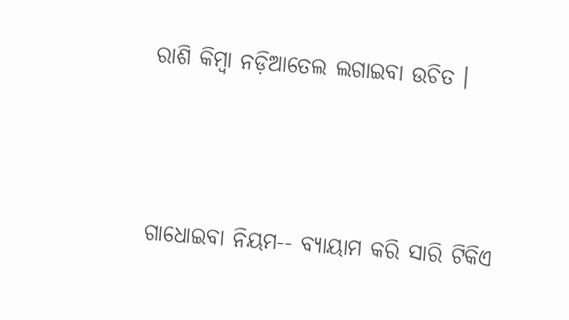ରାଶି କିମ୍ବା ନଡ଼ିଆତେଲ ଲଗାଇବା ଉଚିତ ।



ଗାଧୋଇବା ନିୟମ-- ବ୍ୟାୟାମ କରି ସାରି ଟିକିଏ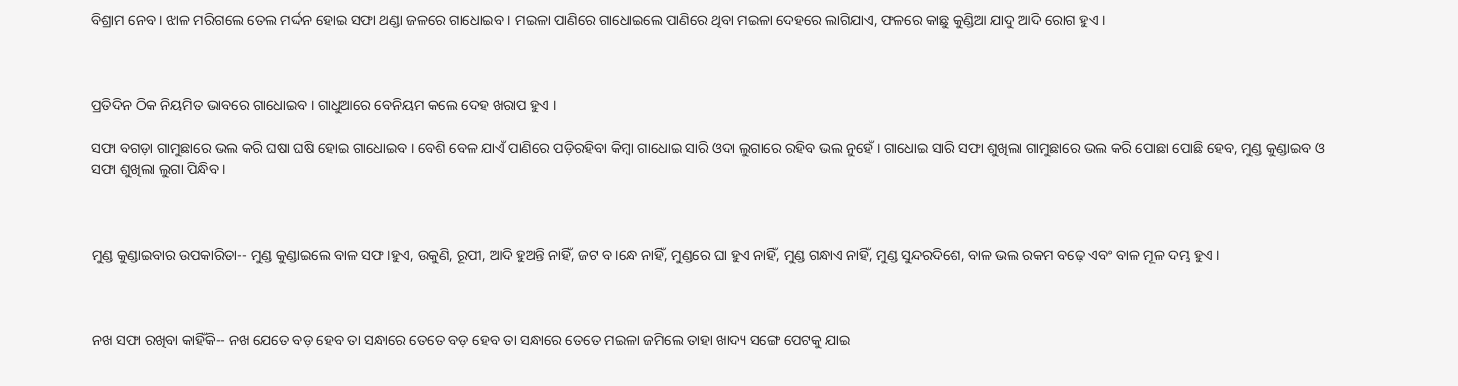ବିଶ୍ରାମ ନେବ । ଝାଳ ମରିଗଲେ ତେଲ ମର୍ଦ୍ଦନ ହୋଇ ସଫା ଥଣ୍ଡା ଜଳରେ ଗାଧୋଇବ । ମଇଳା ପାଣିରେ ଗାଧୋଇଲେ ପାଣିରେ ଥିବା ମଇଳା ଦେହରେ ଲାଗିଯାଏ, ଫଳରେ କାଛୁ କୁଣ୍ଡିଆ ଯାଦୁ ଆଦି ରୋଗ ହୁଏ ।



ପ୍ରତିଦିନ ଠିକ ନିୟମିତ ଭାବରେ ଗାଧୋଇବ । ଗାଧୁଆରେ ବେନିୟମ କଲେ ଦେହ ଖରାପ ହୁଏ ।

ସଫା ବଗଡ଼ା ଗାମୁଛାରେ ଭଲ କରି ଘଷା ଘଷି ହୋଇ ଗାଧୋଇବ । ବେଶି ବେଳ ଯାଏଁ ପାଣିରେ ପଡ଼ିରହିବା କିମ୍ବା ଗାଧୋଇ ସାରି ଓଦା ଲୁଗାରେ ରହିବ ଭଲ ନୁହେଁ । ଗାଧୋଇ ସାରି ସଫା ଶୁଖିଲା ଗାମୁଛାରେ ଭଲ କରି ପୋଛା ପୋଛି ହେବ, ମୁଣ୍ଡ କୁଣ୍ଡାଇବ ଓ ସଫା ଶୁଖିଲା ଲୁଗା ପିନ୍ଧିବ ।



ମୁଣ୍ଡ କୁଣ୍ଡାଇବାର ଉପକାରିତା-- ମୁଣ୍ଡ କୁଣ୍ଡାଇଲେ ବାଳ ସଫ।ହୁଏ, ଉକୁଣି, ରୂପୀ, ଆଦି ହୁଅନ୍ତି ନାହିଁ, ଜଟ ବ।ନ୍ଧେ ନାହିଁ, ମୁଣ୍ଡରେ ଘା ହୁଏ ନାହିଁ, ମୁଣ୍ଡ ଗନ୍ଧାଏ ନାହିଁ, ମୁଣ୍ଡ ସୁନ୍ଦରଦିଶେ, ବାଳ ଭଲ ରକମ ବଢ଼େ ଏବଂ ବାଳ ମୂଳ ଦମ୍ଭ ହୁଏ ।



ନଖ ସଫା ରଖିବା କାହିଁକି-- ନଖ ଯେତେ ବଡ଼ ହେବ ତା ସନ୍ଧାରେ ତେତେ ବଡ଼ ହେବ ତା ସନ୍ଧାରେ ତେତେ ମଇଳା ଜମିଲେ ତାହା ଖାଦ୍ୟ ସଙ୍ଗେ ପେଟକୁ ଯାଇ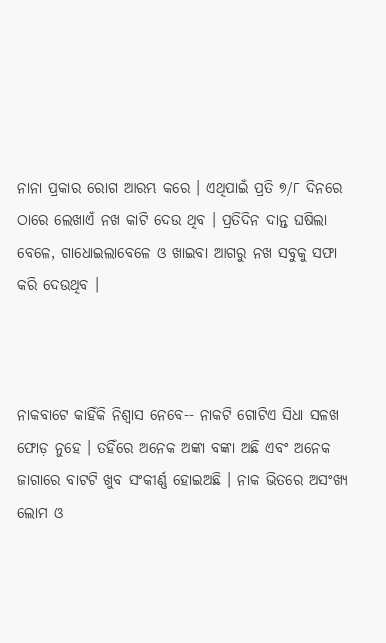ନାନା ପ୍ରକାର ରୋଗ ଆରମ୍ଭ କରେ । ଏଥିପାଇଁ ପ୍ରତି ୭/୮ ଦିନରେ ଠାରେ ଲେଖାଏଁ ନଖ କାଟି ଦେଉ ଥିବ । ପ୍ରତିଦିନ ଦାନ୍ତ ଘଷିଲା ବେଳେ, ଗାଧୋଇଲାବେଳେ ଓ ଖାଇବା ଆଗରୁ ନଖ ସବୁକୁ ସଫା କରି ଦେଉଥିବ ।



ନାକବାଟେ କାହିଁକି ନିଶ୍ୱାସ ନେବେ-- ନାକଟି ଗୋଟିଏ ସିଧା ସଳଖ ଫୋଡ଼ ନୁହେ । ତହିଁରେ ଅନେକ ଅଙ୍କା ବଙ୍କା ଅଛି ଏବଂ ଅନେକ ଜାଗାରେ ବାଟଟି ଖୁବ ସଂକୀର୍ଣ୍ଣ ହୋଇଅଛି । ନାକ ଭିତରେ ଅସଂଖ୍ୟ ଲୋମ ଓ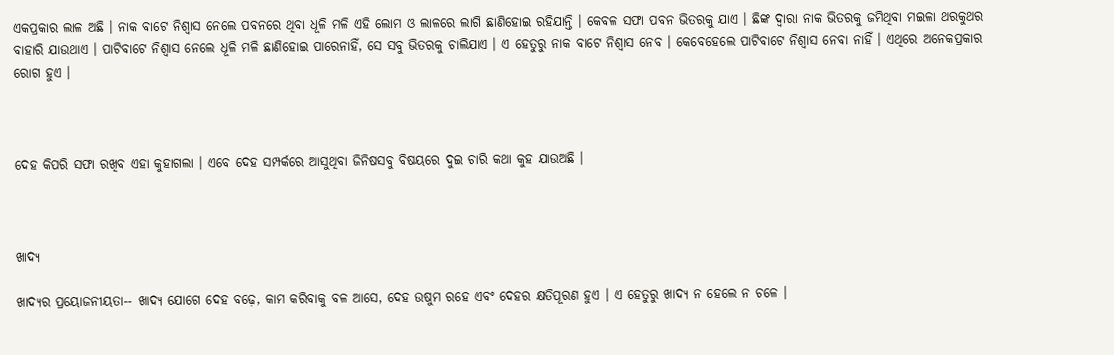ଏକପ୍ରକାର ଲାଳ ଅଛି । ନାକ ବାଟେ ନିଶ୍ୱାସ ନେଲେ ପବନରେ ଥିବା ଧୂଳି ମଳି ଏହି ଲୋମ ଓ ଲାଳରେ ଲାଗି ଛାଣିହୋଇ ରହିଯାନ୍ତି । କେବଳ ସଫା ପବନ ଭିତରକୁ ଯାଏ । ଛିଙ୍କ ଦ୍ୱାରା ନାକ ଭିତରକୁ ଜମିଥିବା ମଇଳା ଥରକୁଥର ବାହାରି ଯାଉଥାଏ । ପାଟିବାଟେ ନିଶ୍ୱାସ ନେଲେ ଧୂଳି ମଳି ଛାଣିହୋଇ ପାରେନାହିଁ, ସେ ସବୁ ଭିତରକୁ ଚାଲିଯାଏ । ଏ ହେତୁରୁ ନାକ ବାଟେ ନିଶ୍ୱାସ ନେବ । କେବେହେଲେ ପାଟିବାଟେ ନିଶ୍ୱାସ ନେବା ନାହିଁ । ଏଥିରେ ଅନେକପ୍ରକାର ରୋଗ ହୁଏ ।



ଦେହ କିପରି ସଫା ରଖିବ ଏହା କୁହାଗଲା । ଏବେ ଦେହ ସମ୍ପର୍କରେ ଆସୁଥିବା ଜିନିଷସବୁ ବିଷୟରେ ଦୁଇ ଚାରି କଥା କୁହ ଯାଉଅଛି ।



ଖାଦ୍ୟ

ଖାଦ୍ୟର ପ୍ରୟୋଜନୀୟତା-- ଖାଦ୍ୟ ଯୋଗେ ଦେହ ବଢ଼େ, କାମ କରିବାକୁ ବଳ ଆସେ, ଦେହ ଉଷୁମ ରହେ ଏବଂ ଦେହର କ୍ଷତିପୂରଣ ହୁଏ । ଏ ହେତୁରୁ ଖାଦ୍ୟ ନ ହେଲେ ନ ଚଳେ ।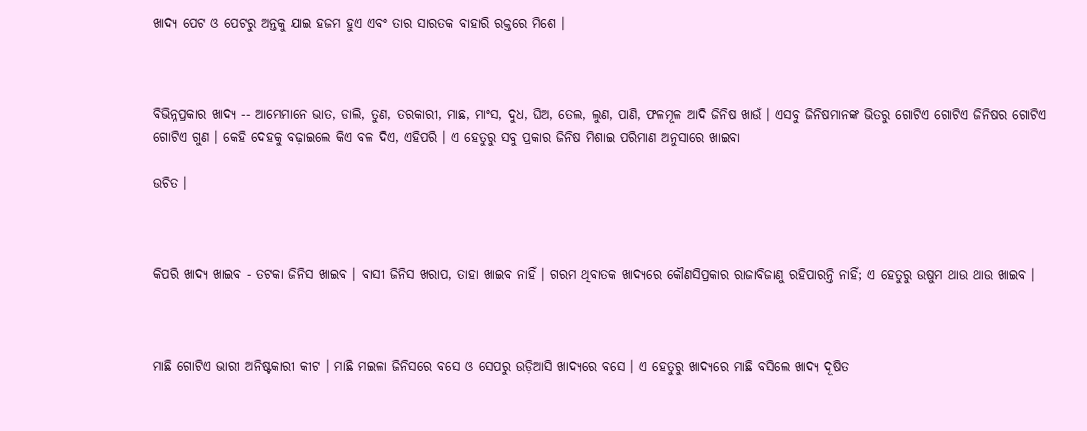ଖାଦ୍ୟ ପେଟ ଓ ପେଟରୁ ଅନ୍ତକୁ ଯାଇ ହଜମ ହୁଏ ଏବଂ ତାର ସାରତକ ବାହାରି ରକ୍ତରେ ମିଶେ ।



ବିଭିନ୍ନପ୍ରକାର ଖାଦ୍ୟ -- ଆମ୍ଭେମାନେ ଭାତ, ଡାଲି, ତୁଣ, ତରକାରୀ, ମାଛ, ମାଂସ, ଦୁଧ, ଘିଅ, ତେଲ, ଲୁଣ, ପାଣି, ଫଳମୂଳ ଆଦି ଜିନିଷ ଖାଉଁ । ଏସବୁ ଜିନିଷମାନଙ୍କ ଭିତରୁ ଗୋଟିଏ ଗୋଟିଏ ଜିନିଷର ଗୋଟିଏ ଗୋଟିଏ ଗୁଣ । କେହି ଦେହକୁ ବଢ଼ାଇଲେ କିଏ ବଳ ଦିଏ, ଏହିପରି । ଏ ହେତୁରୁ ସବୁ ପ୍ରକାର ଜିନିଷ ମିଶାଇ ପରିମାଣ ଅନୁସାରେ ଖାଇବା

ଉଚିତ ।



କିପରି ଖାଦ୍ୟ ଖାଇବ - ତଟକା ଜିନିସ ଖାଇବ । ବାସୀ ଜିନିସ ଖରାପ, ତାହା ଖାଇବ ନାହିଁ । ଗରମ ଥିବାତକ ଖାଦ୍ୟରେ କୌଣସିପ୍ରକାର ରାଜାବିଜାଣୁ ରହିପାରନ୍ତି ନାହିଁ; ଏ ହେତୁରୁ ଉଷୁମ ଥାଉ ଥାଉ ଖାଇବ ।



ମାଛି ଗୋଟିଏ ଭାରୀ ଅନିଷ୍ଟକାରୀ କୀଟ । ମାଛି ମଇଳା ଜିନିସରେ ବସେ ଓ ସେପରୁ ଉଡ଼ିଆସି ଖାଦ୍ୟରେ ବସେ । ଏ ହେତୁରୁ ଖାଦ୍ୟରେ ମାଛି ବସିଲେ ଖାଦ୍ୟ ଦୂଷିତ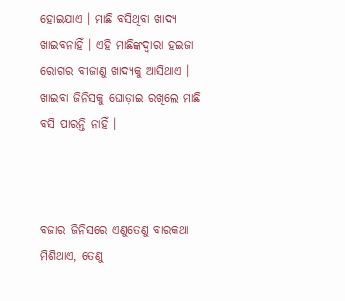ହୋଇଯାଏ । ମାଛି ବସିଥିବା ଖାଦ୍ୟ ଖାଇବନାହିଁ । ଏହି ମାଛିଙ୍କଦ୍ୱାରା ହଇଜା ରୋଗର ବୀଜାଣୁ ଖାଦ୍ୟକୁ ଆସିଥାଏ । ଖାଇବା ଜିନିସକୁ ଘୋଡ଼ାଇ ରଖିଲେ ମାଛି ବସି ପାରନ୍ତି ନାହିଁ ।



ବଜାର ଜିନିସରେ ଏଣୁତେଣୁ ବାରକଥା ମିଶିଥାଏ, ତେଣୁ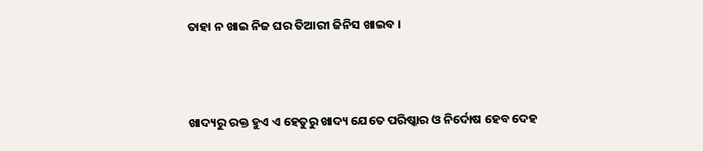ତାହା ନ ଖାଇ ନିଜ ଘର ତିଆରୀ ଜିନିସ ଖାଇବ ।



ଖାଦ୍ୟରୁ ରକ୍ତ ହୁଏ ଏ ହେତୁରୁ ଖାଦ୍ୟ ଯେତେ ପରିଷ୍କାର ଓ ନିର୍ଦୋଷ ହେବ ଦେହ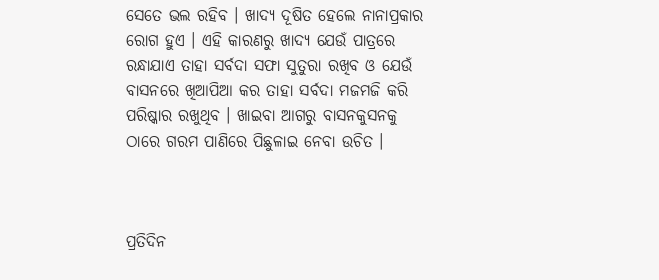ସେତେ ଭଲ ରହିବ । ଖାଦ୍ୟ ଦୂଷିତ ହେଲେ ନାନାପ୍ରକାର ରୋଗ ହୁଏ । ଏହି କାରଣରୁ ଖାଦ୍ୟ ଯେଉଁ ପାତ୍ରରେ ରନ୍ଧାଯାଏ ତାହା ସର୍ବଦା ସଫା ସୁତୁରା ରଖିବ ଓ ଯେଉଁ ବାସନରେ ଖିଆପିଆ କର ତାହା ସର୍ବଦା ମଜମଜି କରି ପରିଷ୍କାର ରଖୁଥିବ । ଖାଇବା ଆଗରୁ ବାସନକୁସନକୁ ଠାରେ ଗରମ ପାଣିରେ ପିଛୁଳାଇ ନେବା ଉଚିତ ।



ପ୍ରତିଦିନ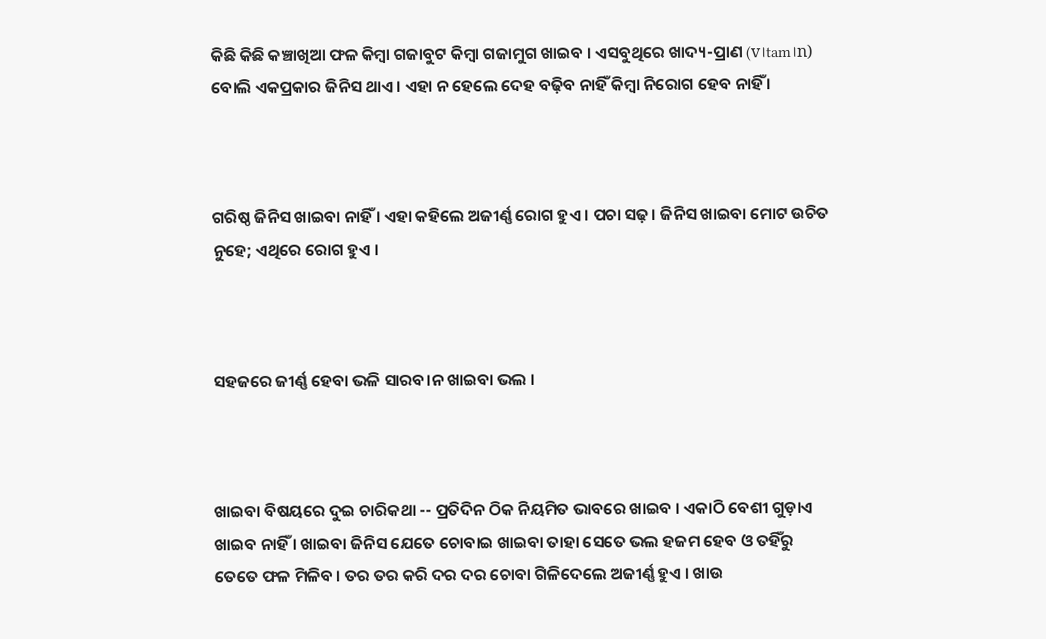କିଛି କିଛି କଞ୍ଚାଖିଆ ଫଳ କିମ୍ବା ଗଜାବୁଟ କିମ୍ବା ଗଜାମୁଗ ଖାଇବ । ଏସବୁଥିରେ ଖାଦ୍ୟ-ପ୍ରାଣ (v।tam।n) ବୋଲି ଏକପ୍ରକାର ଜିନିସ ଥାଏ । ଏହା ନ ହେଲେ ଦେହ ବଢ଼ିବ ନାହିଁ କିମ୍ବା ନିରୋଗ ହେବ ନାହିଁ ।



ଗରିଷ୍ଠ ଜିନିସ ଖାଇବା ନାହିଁ । ଏହା କହିଲେ ଅଜୀର୍ଣ୍ଣ ରୋଗ ହୁଏ । ପଚା ସଢ଼। ଜିନିସ ଖାଇବା ମୋଟ ଉଚିତ ନୁହେ; ଏଥିରେ ରୋଗ ହୁଏ ।



ସହଜରେ ଜୀର୍ଣ୍ଣ ହେବା ଭଳି ସାରବ।ନ ଖାଇବା ଭଲ ।



ଖାଇବା ବିଷୟରେ ଦୁଇ ଚାରିକଥା -- ପ୍ରତିଦିନ ଠିକ ନିୟମିତ ଭାବରେ ଖାଇବ । ଏକାଠି ବେଶୀ ଗୁଡ଼ାଏ ଖାଇବ ନାହିଁ । ଖାଇବା ଜିନିସ ଯେତେ ଚୋବାଇ ଖାଇବା ତାହା ସେତେ ଭଲ ହଜମ ହେବ ଓ ତହିଁରୁ ତେତେ ଫଳ ମିଳିବ । ତର ତର କରି ଦର ଦର ଚୋବା ଗିଳିଦେଲେ ଅଜୀର୍ଣ୍ଣ ହୁଏ । ଖାଉ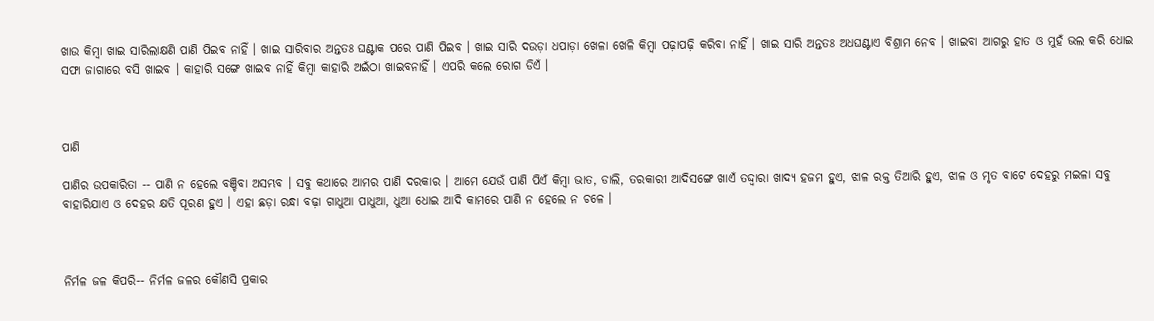ଖାଉ କିମ୍ବା ଖାଇ ସାରିଲାକ୍ଷଣି ପାଣି ପିଇବ ନାହିଁ । ଖାଇ ସାରିବାର ଅନ୍ତତଃ ଘଣ୍ଟାକ ପରେ ପାଣି ପିଇବ । ଖାଇ ସାରି ଦଉଡ଼ା ଧପାଡ଼ା ଖେଳା ଖେଳି କିମ୍ବା ପଢ଼ାପଢ଼ି କରିବା ନାହିଁ । ଖାଇ ସାରି ଅନ୍ତତଃ ଅଧଘଣ୍ଟାଏ ବିଶ୍ରାମ ନେବ । ଖାଇବା ଆଗରୁ ହାତ ଓ ମୁହଁ ଭଲ କରି ଧୋଇ ସଫା ଜାଗାରେ ବସି ଖାଇବ । କାହାରି ସଙ୍ଗେ ଖାଇବ ନାହିଁ କିମ୍ବା କାହାରି ଅଇଁଠା ଖାଇବନାହିଁ । ଏପରି କଲେ ରୋଗ ଡିଏଁ ।



ପାଣି

ପାଣିର ଉପକାରିତା -- ପାଣି ନ ହେଲେ ବଞ୍ଚିବା ଅସମ୍ଭବ । ସବୁ କଥାରେ ଆମର ପାଣି ଦରକାର । ଆମେ ଯେଉଁ ପାଣି ପିଏଁ କିମ୍ବା ଭାତ, ଡାଲି, ତରକାରୀ ଆଦିସଙ୍ଗେ ଖାଏଁ ତଦ୍ଦ୍ୱାରା ଖାଦ୍ୟ ହଜମ ହୁଏ, ଝାଳ ରକ୍ତ ତିଆରି ହୁଏ, ଝାଳ ଓ ମୃତ ବାଟେ ଦେହରୁ ମଇଳା ସବୁ ବାହାରିଯାଏ ଓ ଦେହର କ୍ଷତି ପୂରଣ ହୁଏ । ଏହା ଛଡ଼ା ରନ୍ଧା ବଢ଼ା ଗାଧୁଆ ପାଧୁଆ, ଧୁଆ ଧୋଇ ଆଦି କାମରେ ପାଣି ନ ହେଲେ ନ ଚଳେ ।



ନିର୍ମଳ ଜଳ କିପରି-- ନିର୍ମଳ ଜଳର କୌଣସି ପ୍ରକାର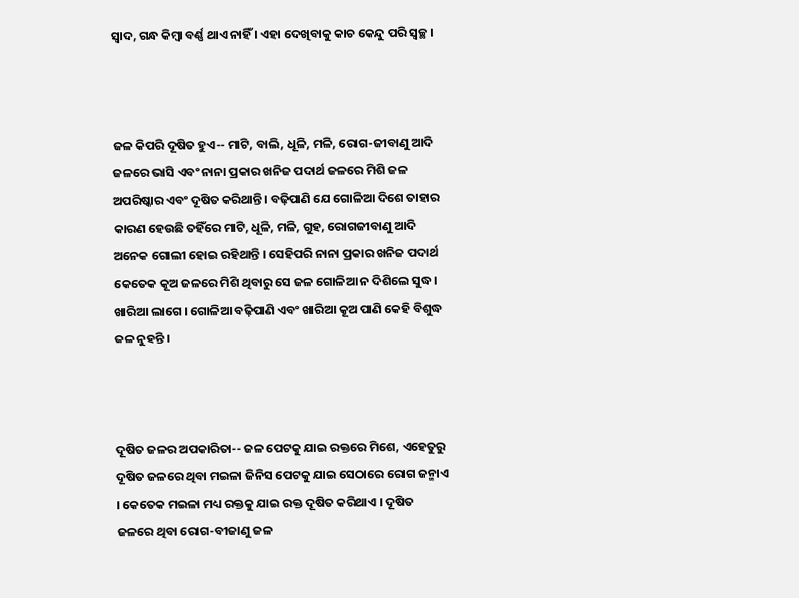ସ୍ୱାଦ, ଗନ୍ଧ କିମ୍ବା ବର୍ଣ୍ଣ ଥାଏ ନାହିଁ । ଏହା ଦେଖିବାକୁ କାଚ କେନ୍ଦୁ ପରି ସ୍ୱଚ୍ଛ ।



ଜଳ କିପରି ଦୂଷିତ ହୁଏ-- ମାଟି, ବାଲି, ଧୂଳି, ମଳି, ରୋଗ-ଜୀବାଣୁ ଆଦି ଜଳରେ ଭାସି ଏବଂ ନାନା ପ୍ରକାର ଖନିଜ ପଦାର୍ଥ ଜଳରେ ମିଶି ଜଳ ଅପରିଷ୍କାର ଏବଂ ଦୂଷିତ କରିଥାନ୍ତି । ବଢ଼ିପାଣି ଯେ ଗୋଳିଆ ଦିଶେ ତାହାର କାରଣ ହେଉଛି ତହିଁରେ ମାଟି, ଧୂଳି, ମଳି, ଗୁହ, ରୋଗଜୀବାଣୁ ଆଦି ଅନେକ ଗୋଲୀ ହୋଇ ରହିଥାନ୍ତି । ସେହିପରି ନାନା ପ୍ରକାର ଖନିଜ ପଦାର୍ଥ କେତେକ କୂଅ ଜଳରେ ମିଶି ଥିବାରୁ ସେ ଜଳ ଗୋଳିଆ ନ ଦିଶିଲେ ସୁଦ୍ଧ। ଖାରିଆ ଲାଗେ । ଗୋଳିଆ ବଢ଼ିପାଣି ଏବଂ ଖାରିଆ କୂଅ ପାଣି କେହି ବିଶୁଦ୍ଧ ଜଳ ନୁହନ୍ତି ।



ଦୂଷିତ ଜଳର ଅପକାରିତା-- ଜଳ ପେଟକୁ ଯାଇ ରକ୍ତରେ ମିଶେ, ଏହେତୁରୁ ଦୂଷିତ ଜଳରେ ଥିବା ମଇଳା ଜିନିସ ପେଟକୁ ଯାଇ ସେଠାରେ ରୋଗ ଜନ୍ମାଏ । କେତେକ ମଇଳା ମଧ୍ୟ ରକ୍ତକୁ ଯାଇ ରକ୍ତ ଦୂଷିତ କରିଥାଏ । ଦୂଷିତ ଜଳରେ ଥିବା ରୋଗ-ବୀଜାଣୁ ଜଳ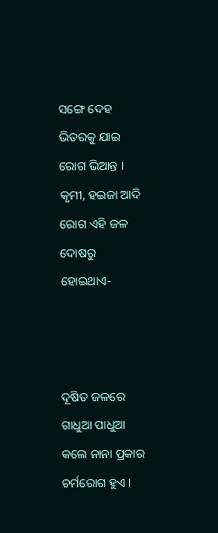ସଙ୍ଗେ ଦେହ ଭିତରକୁ ଯାଇ ରୋଗ ଭିଆନ୍ତ । କୃମୀ, ହଇଜା ଆଦି ରୋଗ ଏହି ଜଳ ଦୋଷରୁ ହୋଇଥାଏ-



ଦୂଷିତ ଜଳରେ ଗାଧୁଆ ପାଧୁଆ କଲେ ନାନା ପ୍ରକାର ଚର୍ମରୋଗ ହୁଏ ।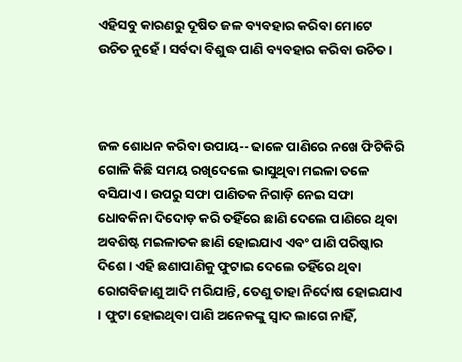ଏହିସବୁ କାରଣରୁ ଦୂଷିତ ଜଳ ବ୍ୟବହାର କରିବା ମୋଟେ ଉଚିତ ନୁହେଁ । ସର୍ବଦା ବିଶୁଦ୍ଧ ପାଣି ବ୍ୟବହାର କରିବା ଉଚିତ ।



ଜଳ ଶୋଧନ କରିବା ଉପାୟ-- ଢାଳେ ପାଣିରେ ନଖେ ଫିଟିକିରି ଗୋଳି କିଛି ସମୟ ରଖିଦେଲେ ଭାସୁଥିବା ମଇଳା ତଳେ ବସିଯାଏ । ଉପରୁ ସଫା ପାଣିତକ ନିଗାଡ଼ି ନେଇ ସଫା ଧୋବକିନା ଦିଦୋଡ଼ କରି ତହିଁରେ ଛାଣି ଦେଲେ ପାଣିରେ ଥିବା ଅବଶିଷ୍ଟ ମଇଳାତକ ଛାଣି ହୋଇଯାଏ ଏବଂ ପାଣି ପରିଷ୍କାର ଦିଶେ । ଏହି ଛଣାପାଣିକୁ ଫୁଟାଇ ଦେଲେ ତହିଁରେ ଥିବା ରୋଗବିଜାଣୁ ଆଦି ମରିଯାନ୍ତି, ତେଣୁ ତାହା ନିର୍ଦୋଷ ହୋଇଯାଏ । ଫୁଟା ହୋଇଥିବା ପାଣି ଅନେକଙ୍କୁ ସ୍ୱାଦ ଲାଗେ ନାହିଁ,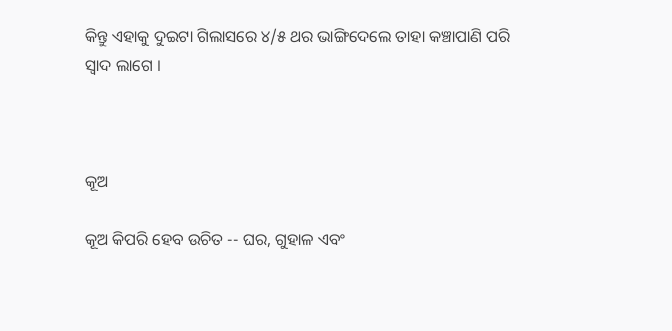କିନ୍ତୁ ଏହାକୁ ଦୁଇଟା ଗିଲାସରେ ୪/୫ ଥର ଭାଙ୍ଗିଦେଲେ ତାହା କଞ୍ଚାପାଣି ପରି ସ୍ୱାଦ ଲାଗେ ।



କୂଅ

କୂଅ କିପରି ହେବ ଉଚିତ -- ଘର, ଗୁହାଳ ଏବଂ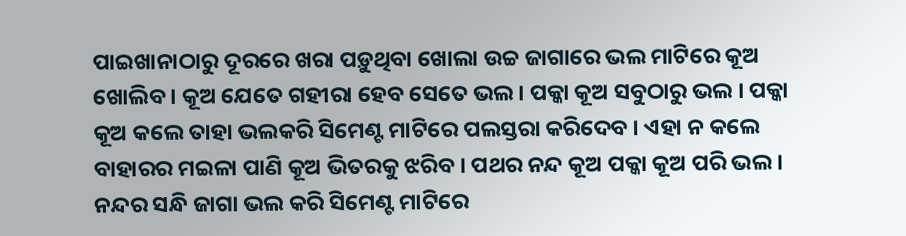ପାଇଖାନାଠାରୁ ଦୂରରେ ଖରା ପଡ଼ୁଥିବା ଖୋଲା ଉଚ୍ଚ ଜାଗାରେ ଭଲ ମାଟିରେ କୂଅ ଖୋଲିବ । କୂଅ ଯେତେ ଗହୀରା ହେବ ସେତେ ଭଲ । ପକ୍କା କୂଅ ସବୁଠାରୁ ଭଲ । ପକ୍କା କୂଅ କଲେ ତାହା ଭଲକରି ସିମେଣ୍ଟ ମାଟିରେ ପଲସ୍ତରା କରିଦେବ । ଏହା ନ କଲେ ବାହାରର ମଇଳା ପାଣି କୂଅ ଭିତରକୁ ଝରିବ । ପଥର ନନ୍ଦ କୂଅ ପକ୍କା କୂଅ ପରି ଭଲ । ନନ୍ଦର ସନ୍ଧି ଜାଗା ଭଲ କରି ସିମେଣ୍ଟ ମାଟିରେ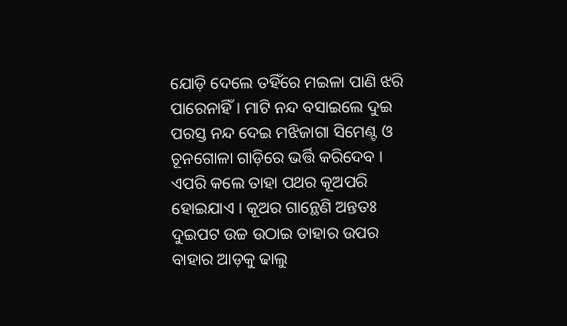ଯୋଡ଼ି ଦେଲେ ତହିଁରେ ମଇଳା ପାଣି ଝରି ପାରେନାହିଁ । ମାଟି ନନ୍ଦ ବସାଇଲେ ଦୁଇ ପରସ୍ତ ନନ୍ଦ ଦେଇ ମଝିଜାଗା ସିମେଣ୍ଟ ଓ ଚୂନଗୋଳା ଗାଡ଼ିରେ ଭର୍ତ୍ତି କରିଦେବ । ଏପରି କଲେ ତାହା ପଥର କୂଅପରି ହୋଇଯାଏ । କୂଅର ଗାନ୍ଥେଣି ଅନ୍ତତଃ ଦୁଇପଟ ଉଚ୍ଚ ଉଠାଇ ତାହାର ଉପର ବାହାର ଆଡ଼କୁ ଢାଲୁ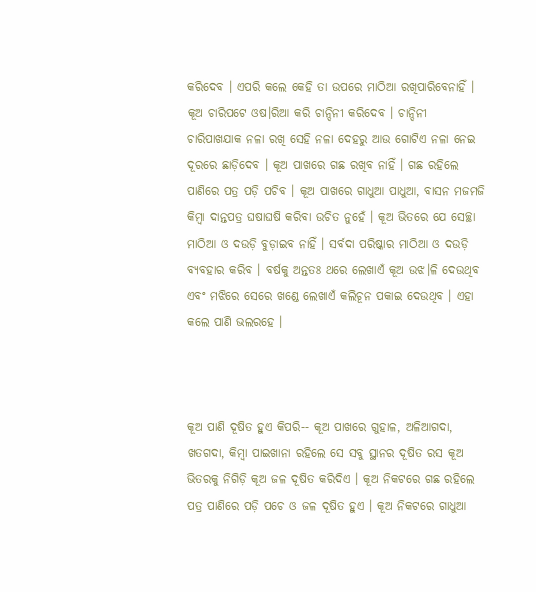କରିଦେବ । ଏପରି କଲେ କେହି ତା ଉପରେ ମାଠିଆ ରଖିପାରିବେନାହିଁ । କୂଅ ଚାରିପଟେ ଓଷ।ରିଆ କରି ଚାନ୍ଦିନୀ କରିଦେବ । ଚାନ୍ଦିନୀ ଚାରିପାଖଯାକ ନଳା ରଖି ସେହି ନଳା ଦେହରୁ ଆଉ ଗୋଟିଏ ନଳା ନେଇ ଦୂରରେ ଛାଡ଼ିଦେବ । କୂଅ ପାଖରେ ଗଛ ରଖିବ ନାହିଁ । ଗଛ ରହିଲେ ପାଣିରେ ପତ୍ର ପଡ଼ି ପଚିବ । କୂଅ ପାଖରେ ଗାଧୁଆ ପାଧୁଆ, ବାସନ ମଜମଜି କିମ୍ବା ଦାନ୍ତପତ୍ର ଘଷାଘଷି କରିବା ଉଚିତ ନୁହେଁ । କୂଅ ଭିତରେ ଯେ ସେଚ୍ଛା ମାଠିଆ ଓ ଦଉଡ଼ି ବୁଡ଼ାଇବ ନାହିଁ । ସର୍ବଦା ପରିଷ୍କାର ମାଠିଆ ଓ ଦଉଡ଼ି ବ୍ୟବହାର କରିବ । ବର୍ଷକୁ ଅନ୍ତତଃ ଥରେ ଲେଖାଏଁ କୂଅ ଉଝ।ଳି ଦେଉଥିବ ଏବଂ ମଝିରେ ସେରେ ଖଣ୍ଡେ ଲେଖାଏଁ କଲିଚୂନ ପକାଇ ଦେଉଥିବ । ଏହା କଲେ ପାଣି ଭଲରହେ ।



କୂଅ ପାଣି ଦୂଷିତ ହୁଏ କିପରି-- କୂଅ ପାଖରେ ଗୁହାଳ, ଅଳିଆଗଦା, ଖତଗଦା, କିମ୍ବା ପାଇଖାନା ରହିଲେ ସେ ସବୁ ସ୍ଥାନର ଦୂଷିତ ରସ କୂଅ ଭିତରକୁ ନିଗିଡ଼ି କୂଅ ଜଳ ଦୂଷିତ କରିଦିଏ । କୂଅ ନିକଟରେ ଗଛ ରହିଲେ ପତ୍ର ପାଣିରେ ପଡ଼ି ପଚେ ଓ ଜଳ ଦୂଷିତ ହୁଏ । କୂଅ ନିକଟରେ ଗାଧୁଆ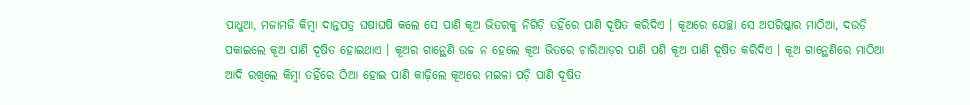ପାଧୁଆ, ମଜାମଜି କିମ୍ବା ଦାନ୍ତପତ୍ର ଘଷାଘଷି କଲେ ସେ ପାଣି କୂଅ ଭିତରକୁ ନିଗିଡ଼ି ତହିଁରେ ପାଣି ଦୂଷିତ କରିଦିଏ । କୂଅରେ ଯେଚ୍ଛା ସେ ଅପରିଷ୍କାର ମାଠିଆ, ଦଉଡ଼ି ପକାଇଲେ କୂଅ ପାଣି ଦୂଷିତ ହୋଇଥାଏ । କୂଅର ଗାନ୍ଥେଣି ଉଚ୍ଚ ନ ହେଲେ କୂଅ ଭିତରେ ଚାରିଆଡ଼ର ପାଣି ପଶି କୂଅ ପାଣି ଦୂଷିତ କରିଦିଏ । କୂଅ ଗାନ୍ଥେଣିରେ ମାଠିଆ ଆଦି ରଖିଲେ କିମ୍ବା ତହିଁରେ ଠିଆ ହୋଇ ପାଣି କାଢ଼ିଲେ କୂଅରେ ମଇଳା ପଡ଼ି ପାଣି ଦୂଷିତ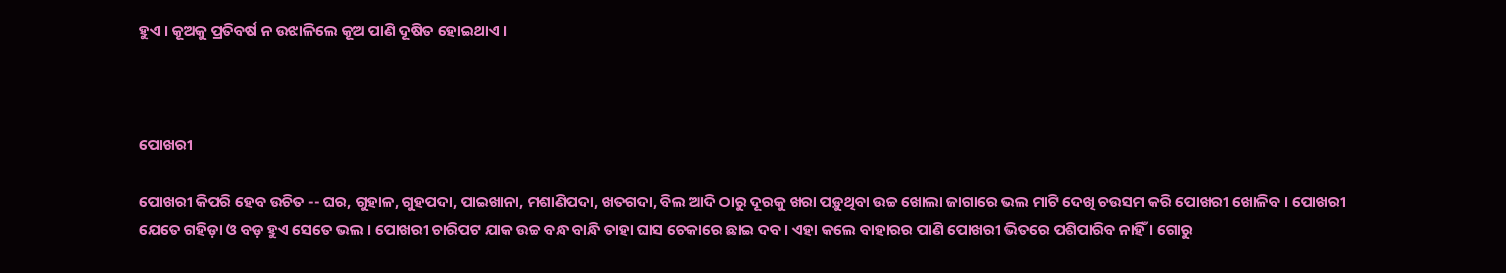ହୁଏ । କୂଅକୁ ପ୍ରତିବର୍ଷ ନ ଉଝାଳିଲେ କୂଅ ପାଣି ଦୂଷିତ ହୋଇଥାଏ ।



ପୋଖରୀ

ପୋଖରୀ କିପରି ହେବ ଉଚିତ -- ଘର, ଗୁହାଳ, ଗୁହପଦା, ପାଇଖାନା, ମଶାଣିପଦା, ଖତଗଦା, ବିଲ ଆଦି ଠାରୁ ଦୂରକୁ ଖରା ପଡ଼ୁଥିବା ଉଚ୍ଚ ଖୋଲା ଜାଗାରେ ଭଲ ମାଟି ଦେଖି ଚଉସମ କରି ପୋଖରୀ ଖୋଳିବ । ପୋଖରୀ ଯେତେ ଗହିଡ଼ା ଓ ବଡ଼ ହୁଏ ସେତେ ଭଲ । ପୋଖରୀ ଚାରିପଟ ଯାକ ଉଚ୍ଚ ବନ୍ଧ ବାନ୍ଧି ତାହା ଘାସ ଚେକାରେ ଛାଇ ଦବ । ଏହା କଲେ ବାହାରର ପାଣି ପୋଖରୀ ଭିତରେ ପଶିପାରିବ ନାହିଁ । ଗୋରୁ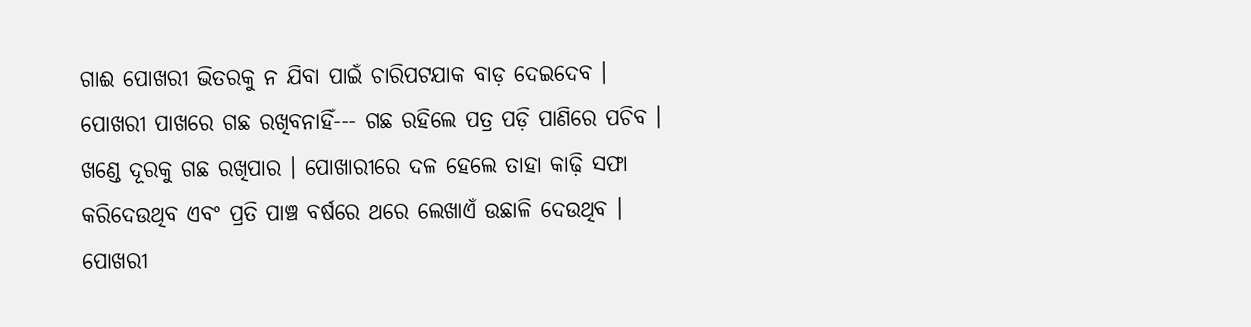ଗାଈ ପୋଖରୀ ଭିତରକୁ ନ ଯିବା ପାଇଁ ଚାରିପଟଯାକ ବାଡ଼ ଦେଇଦେବ । ପୋଖରୀ ପାଖରେ ଗଛ ରଖିବନାହିଁ--- ଗଛ ରହିଲେ ପତ୍ର ପଡ଼ି ପାଣିରେ ପଚିବ । ଖଣ୍ଡେ ଦୂରକୁ ଗଛ ରଖିପାର । ପୋଖାରୀରେ ଦଳ ହେଲେ ତାହା କାଢ଼ି ସଫା କରିଦେଉଥିବ ଏବଂ ପ୍ରତି ପାଞ୍ଚ ବର୍ଷରେ ଥରେ ଲେଖାଏଁ ଉଛାଳି ଦେଉଥିବ । ପୋଖରୀ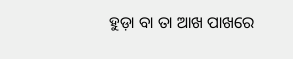ହୁଡ଼ା ବା ତା ଆଖ ପାଖରେ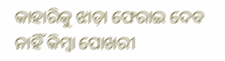କାହାରିକୁ ଝାଡ଼ା ଫେରାଇ ଦେବ ନାହିଁ କିମ୍ବା ପୋଖରୀ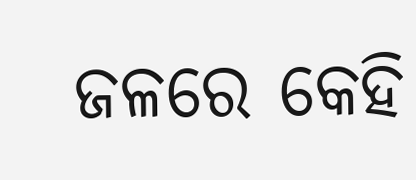ଜଳରେ କେହି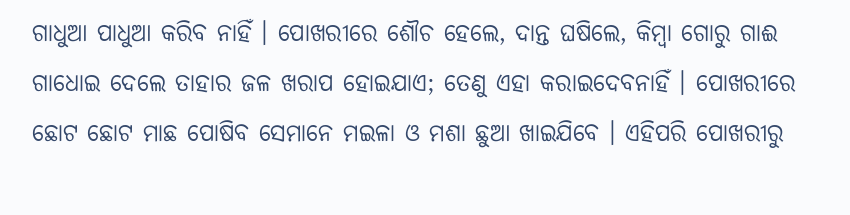ଗାଧୁଆ ପାଧୁଆ କରିବ ନାହିଁ । ପୋଖରୀରେ ଶୌଚ ହେଲେ, ଦାନ୍ତ ଘଷିଲେ, କିମ୍ବା ଗୋରୁ ଗାଈ ଗାଧୋଇ ଦେଲେ ତାହାର ଜଳ ଖରାପ ହୋଇଯାଏ; ତେଣୁ ଏହା କରାଇଦେବନାହିଁ । ପୋଖରୀରେ ଛୋଟ ଛୋଟ ମାଛ ପୋଷିବ ସେମାନେ ମଇଳା ଓ ମଶା ଛୁଆ ଖାଇଯିବେ । ଏହିପରି ପୋଖରୀରୁ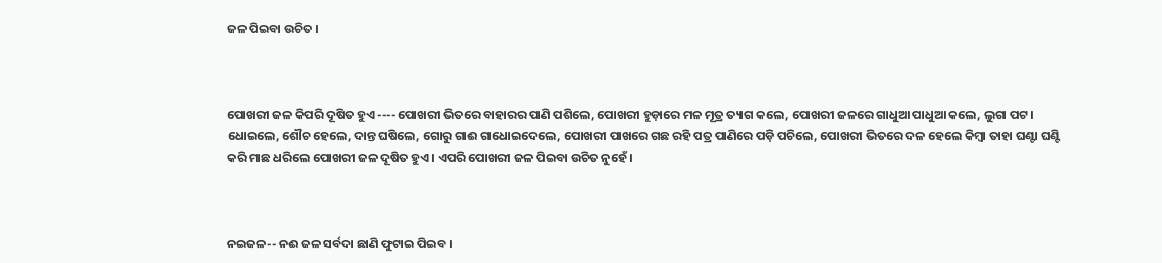ଜଳ ପିଇବା ଉଚିତ ।



ପୋଖରୀ ଜଳ କିପରି ଦୂଷିତ ହୁଏ ---- ପୋଖରୀ ଭିତରେ ବାହାରର ପାଣି ପଶିଲେ, ପୋଖରୀ ହୁଡ଼ାରେ ମଳ ମୂତ୍ର ତ୍ୟାଗ କଲେ, ପୋଖରୀ ଜଳରେ ଗାଧୁଆ ପାଧୁଆ କଲେ, ଲୁଗା ପଟ। ଧୋଇଲେ, ଶୌଚ ହେଲେ, ଦାନ୍ତ ଘଷିଲେ, ଗୋରୁ ଗାଈ ଗାଧୋଇଦେଲେ, ପୋଖରୀ ପାଖରେ ଗଛ ରହି ପତ୍ର ପାଣିରେ ପଡ଼ି ପଚିଲେ, ପୋଖରୀ ଭିତରେ ଦଳ ହେଲେ କିମ୍ବା ତାହା ଘଣ୍ଟା ଘଣ୍ଟି କରି ମାଛ ଧରିଲେ ପୋଖରୀ ଜଳ ଦୂଷିତ ହୁଏ । ଏପରି ପୋଖରୀ ଜଳ ପିଇବା ଉଚିତ ନୁହେଁ ।



ନଇଜଳ-- ନଈ ଜଳ ସର୍ବଦା ଛାଣି ଫୁଟାଇ ପିଇବ ।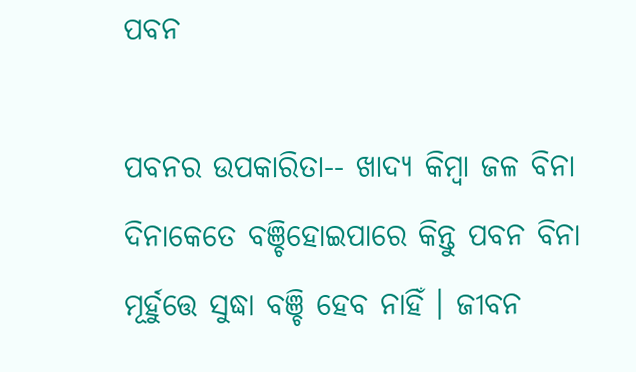ପବନ

ପବନର ଉପକାରିତା-- ଖାଦ୍ୟ କିମ୍ବା ଜଳ ବିନା ଦିନାକେତେ ବଞ୍ଚିହୋଇପାରେ କିନ୍ତୁ ପବନ ବିନା ମୂର୍ହୁତ୍ତେ ସୁଦ୍ଧା ବଞ୍ଚି ହେବ ନାହିଁ । ଜୀବନ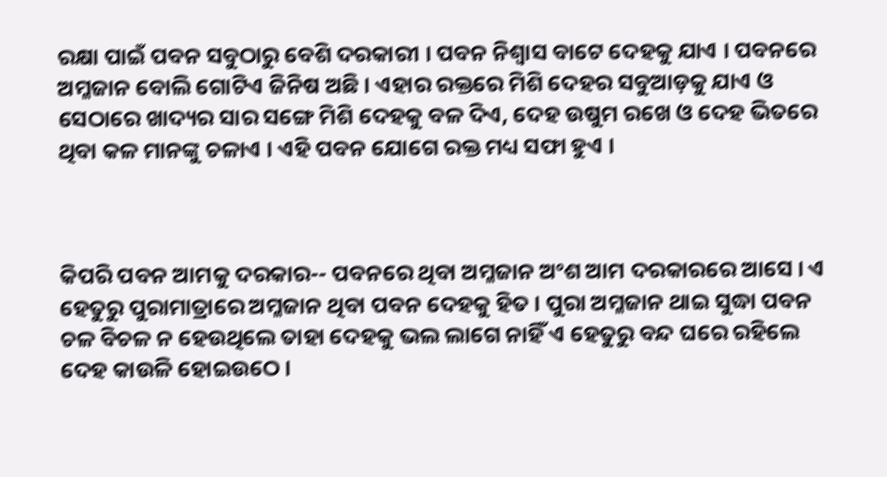ରକ୍ଷା ପାଇଁ ପବନ ସବୁଠାରୁ ବେଶି ଦରକାରୀ । ପବନ ନିଶ୍ୱାସ ବାଟେ ଦେହକୁ ଯାଏ । ପବନରେ ଅମ୍ଳଜାନ ବୋଲି ଗୋଟିଏ ଜିନିଷ ଅଛି । ଏହାର ରକ୍ତରେ ମିଶି ଦେହର ସବୁଆଡ଼କୁ ଯାଏ ଓ ସେଠାରେ ଖାଦ୍ୟର ସାର ସଙ୍ଗେ ମିଶି ଦେହକୁ ବଳ ଦିଏ, ଦେହ ଉଷୁମ ରଖେ ଓ ଦେହ ଭିତରେ ଥିବା କଳ ମାନଙ୍କୁ ଚଳାଏ । ଏହି ପବନ ଯୋଗେ ରକ୍ତ ମଧ୍ୟ ସଫା ହୁଏ ।



କିପରି ପବନ ଆମକୁ ଦରକାର-- ପବନରେ ଥିବା ଅମ୍ଳଜାନ ଅଂଶ ଆମ ଦରକାରରେ ଆସେ । ଏ ହେତୁରୁ ପୁରାମାତ୍ରାରେ ଅମ୍ଳଜାନ ଥିବା ପବନ ଦେହକୁ ହିତ । ପୁରା ଅମ୍ଳଜାନ ଥାଇ ସୁଦ୍ଧା ପବନ ଚଳ ବିଚଳ ନ ହେଉଥିଲେ ତାହା ଦେହକୁ ଭଲ ଲାଗେ ନାହିଁ ଏ ହେତୁରୁ ବନ୍ଦ ଘରେ ରହିଲେ ଦେହ କାଉଳି ହୋଇଉଠେ ।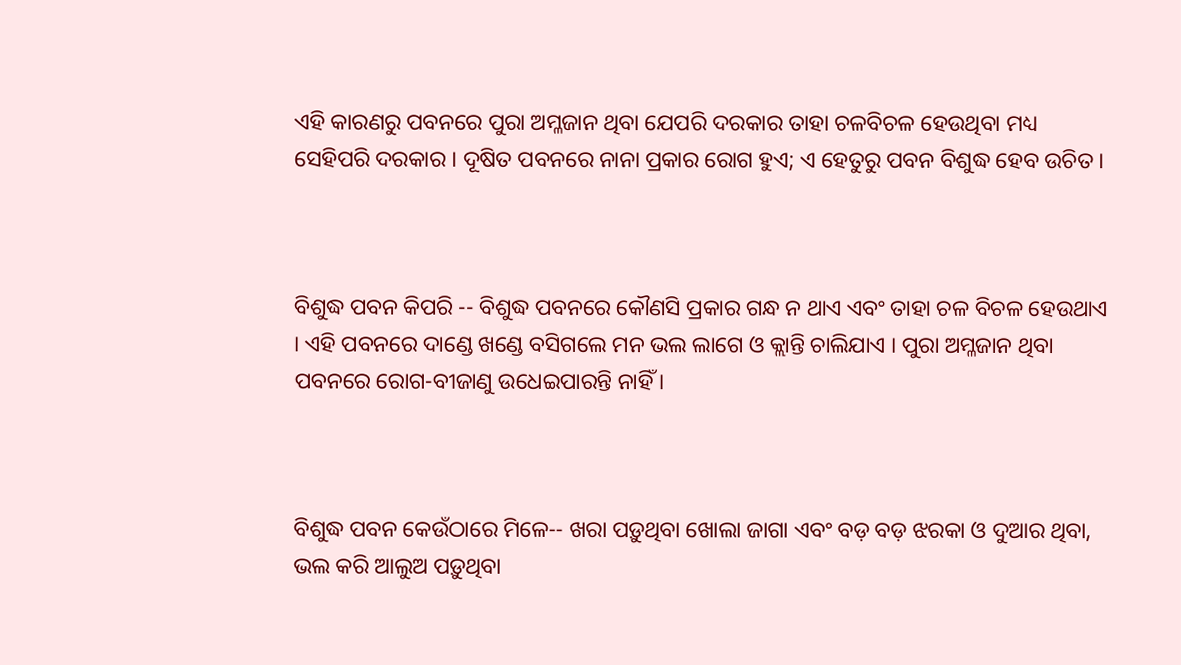ଏହି କାରଣରୁ ପବନରେ ପୁରା ଅମ୍ଳଜାନ ଥିବା ଯେପରି ଦରକାର ତାହା ଚଳବିଚଳ ହେଉଥିବା ମଧ୍ୟ ସେହିପରି ଦରକାର । ଦୂଷିତ ପବନରେ ନାନା ପ୍ରକାର ରୋଗ ହୁଏ; ଏ ହେତୁରୁ ପବନ ବିଶୁଦ୍ଧ ହେବ ଉଚିତ ।



ବିଶୁଦ୍ଧ ପବନ କିପରି -- ବିଶୁଦ୍ଧ ପବନରେ କୌଣସି ପ୍ରକାର ଗନ୍ଧ ନ ଥାଏ ଏବଂ ତାହା ଚଳ ବିଚଳ ହେଉଥାଏ । ଏହି ପବନରେ ଦାଣ୍ଡେ ଖଣ୍ଡେ ବସିଗଲେ ମନ ଭଲ ଲାଗେ ଓ କ୍ଲାନ୍ତି ଚାଲିଯାଏ । ପୁରା ଅମ୍ଳଜାନ ଥିବା ପବନରେ ରୋଗ-ବୀଜାଣୁ ଉଧେଇପାରନ୍ତି ନାହିଁ ।



ବିଶୁଦ୍ଧ ପବନ କେଉଁଠାରେ ମିଳେ-- ଖରା ପଡ଼ୁଥିବା ଖୋଲା ଜାଗା ଏବଂ ବଡ଼ ବଡ଼ ଝରକା ଓ ଦୁଆର ଥିବା, ଭଲ କରି ଆଲୁଅ ପଡ଼ୁଥିବା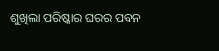ଶୁଖିଲା ପରିଷ୍କାର ଘରର ପବନ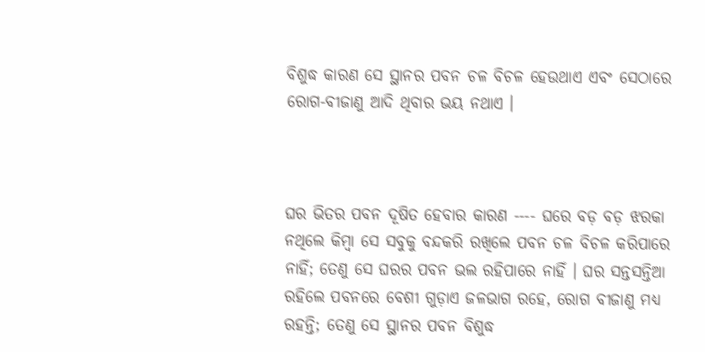ବିଶୁଦ୍ଧ କାରଣ ସେ ସ୍ଥାନର ପବନ ଚଳ ବିଚଳ ହେଉଥାଏ ଏବଂ ସେଠାରେ ରୋଗ-ବୀଜାଣୁ ଆଦି ଥିବାର ଭୟ ନଥାଏ ।



ଘର ଭିତର ପବନ ଦୂଷିତ ହେବାର କାରଣ ---- ଘରେ ବଡ଼ ବଡ଼ ଝରକା ନଥିଲେ କିମ୍ବା ସେ ସବୁକୁ ବନ୍ଦକରି ରଖିଲେ ପବନ ଚଳ ବିଚଳ କରିପାରେ ନାହିଁ; ତେଣୁ ସେ ଘରର ପବନ ଭଲ ରହିପାରେ ନାହିଁ । ଘର ସନ୍ତସନ୍ତିଆ ରହିଲେ ପବନରେ ବେଶୀ ଗୁଡ଼ାଏ ଜଳଭାଗ ରହେ, ରୋଗ ବୀଜାଣୁ ମଧ୍ୟ ରହନ୍ତି; ତେଣୁ ସେ ସ୍ଥାନର ପବନ ବିଶୁଦ୍ଧ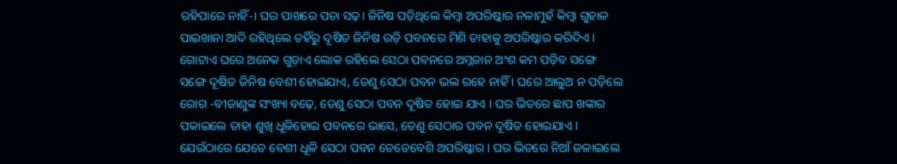ରହିପାରେ ନାହିଁ-। ଘର ପାଖରେ ପଚା ସଢ଼। ଜିନିଷ ପଡ଼ିଥିଲେ କିମ୍ବା ଅପରିଷ୍କାର ନଳାମୁହଁ କିମ୍ବା ଗୁହାଳ ପାଇଖାନା ଆଦି ରହିଥିଲେ ତହିଁରୁ ଦୂଷିତ ଜିନିଷ ଉଡ଼ି ପବନରେ ମିଶି ତାହାକୁ ଅପରିଷ୍କାର କରିଦିଏ । ଗୋଟାଏ ଘରେ ଅନେକ ଗୁଡ଼ାଏ ଲୋକ ରହିଲେ ସେଠା ପବନରେ ଅମ୍ଳଜାନ ଅଂଶ କମ ପଡ଼ିବ ସଙ୍ଗେ ସଙ୍ଗେ ଦୂଷିତ ଜିନିଷ ବେଶୀ ହୋଇଯାଏ, ତେଣୁ ସେଠା ପବନ ଭଲ ରହେ ନାହିଁ । ଘରେ ଆଲୁଅ ନ ପଡ଼ିଲେ ରୋଗ -ବୀଜାଣୁଙ୍କ ସଂଖ୍ୟା ବଢ଼େ, ତେଣୁ ସେଠା ପବନ ଦୂଷିତ ହୋଇ ଯାଏ । ଘର ଭିତରେ ଛାପ ଖଙ୍କାର ପକାଇଲେ ତାହା ଶୁଖି ଧୂଳିହୋଇ ପବନରେ ଭାସେ, ତେଣୁ ସେଠାର ପବନ ଦୂଷିତ ହୋଇଯାଏ । ଯେଉଁଠାରେ ଯେତେ ବେଶୀ ଧୂଳି ସେଠା ପବନ ତେତେବେଶି ଅପରିଷ୍କାର । ଘର ଭିତରେ ନିଆଁ ଜଳାଇଲେ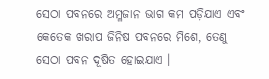ସେଠା ପବନରେ ଅମ୍ଳଜାନ ଭାଗ କମ ପଡ଼ିଯାଏ ଏବଂ କେତେକ ଖରାପ ଜିନିଷ ପବନରେ ମିଶେ, ତେଣୁ ସେଠା ପବନ ଦୂଷିତ ହୋଇଯାଏ ।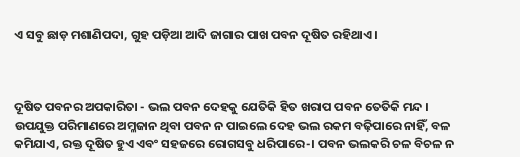ଏ ସବୁ ଛାଡ଼ ମଶାଣିପଦା, ଗୁହ ପଡ଼ିଆ ଆଦି ଜାଗାର ପାଖ ପବନ ଦୂଷିତ ରହିଥାଏ ।



ଦୂଷିତ ପବନର ଅପକାରିତା - ଭଲ ପବନ ଦେହକୁ ଯେତିକି ହିତ ଖରାପ ପବନ ତେତିକି ମନ୍ଦ । ଉପଯୁକ୍ତ ପରିମାଣରେ ଅମ୍ଳଜାନ ଥିବା ପବନ ନ ପାଇଲେ ଦେହ ଭଲ ରକମ ବଢ଼ିପାରେ ନାହିଁ, ବଳ କମିଯାଏ, ରକ୍ତ ଦୂଷିତ ହୁଏ ଏବଂ ସହଜରେ ରୋଗସବୁ ଧରିପାରେ-। ପବନ ଭଲକରି ଚଳ ବିଚଳ ନ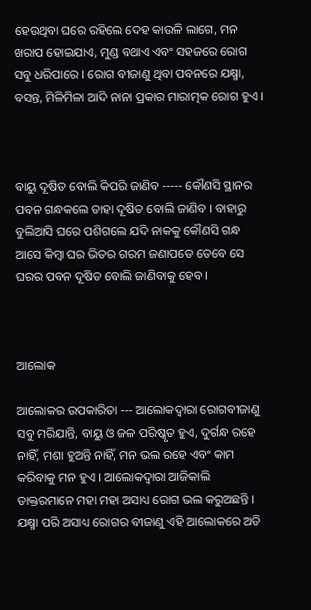ହେଉଥିବା ଘରେ ରହିଲେ ଦେହ କାଉଳି ଲାଗେ, ମନ ଖରାପ ହୋଇଯାଏ, ମୁଣ୍ଡ ବଥାଏ ଏବଂ ସହଜରେ ରୋଗ ସବୁ ଧରିପାରେ । ରୋଗ ବୀଜାଣୁ ଥିବା ପବନରେ ଯକ୍ଷ୍ମା, ବସନ୍ତ, ମିଳିମିଳା ଆଦି ନାନା ପ୍ରକାର ମାରାତ୍ମକ ରୋଗ ହୁଏ ।



ବାୟୁ ଦୂଷିତ ବୋଲି କିପରି ଜାଣିବ ----- କୌଣସି ସ୍ଥାନର ପବନ ଗନ୍ଧକଲେ ତାହା ଦୂଷିତ ବୋଲି ଜାଣିବ । ବାହାରୁ ବୁଲିଆସି ଘରେ ପଶିଗଲେ ଯଦି ନାକକୁ କୌଣସି ଗନ୍ଧ ଆସେ କିମ୍ବା ଘର ଭିତର ଗରମ ଜଣାପଡେ ତେବେ ସେ ଘରର ପବନ ଦୂଷିତ ବୋଲି ଜାଣିବାକୁ ହେବ ।



ଆଲୋକ

ଆଲୋକର ଉପକାରିତା --- ଆଲୋକଦ୍ୱାରା ରୋଗବୀଜାଣୁ ସବୁ ମରିଯାନ୍ତି, ବାୟୁ ଓ ଜଳ ପରିଷ୍କୃତ ହୁଏ, ଦୁର୍ଗନ୍ଧ ରହେ ନାହିଁ, ମଶା ହୁଅନ୍ତି ନାହିଁ, ମନ ଭଲ ରହେ ଏବଂ କାମ କରିବାକୁ ମନ ହୁଏ । ଆଲୋକଦ୍ୱାରା ଆଜିକାଲି ଡାକ୍ତରମାନେ ମହା ମହା ଅସାଧ୍ୟ ରୋଗ ଭଲ କରୁଅଛନ୍ତି । ଯକ୍ଷ୍ମା ପରି ଅସାଧ୍ୟ ରୋଗର ବୀଜାଣୁ ଏହି ଆଲୋକରେ ଅତି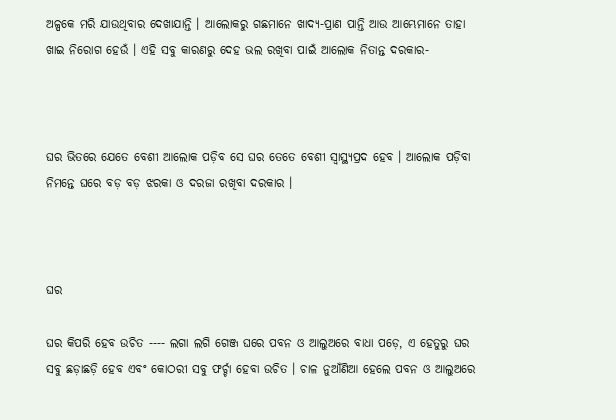ଅଳ୍ପକେ ମରି ଯାଉଥିବାର ଦେଖାଯାନ୍ତି । ଆଲୋକରୁ ଗଛମାନେ ଖାଦ୍ୟ-ପ୍ରାଣ ପାନ୍ତି ଆଉ ଆମ୍ଭେମାନେ ତାହା ଖାଇ ନିରୋଗ ହେଉଁ । ଏହି ସବୁ କାରଣରୁ ଦେହ ଭଲ ରଖିବା ପାଇଁ ଆଲୋକ ନିତାନ୍ତ ଦରକାର-



ଘର ଭିତରେ ଯେତେ ବେଶୀ ଆଲୋକ ପଡ଼ିବ ସେ ଘର ତେତେ ବେଶୀ ସ୍ୱାସ୍ଥ୍ୟପ୍ରଦ ହେବ । ଆଲୋକ ପଡ଼ିବା ନିମନ୍ତେ ଘରେ ବଡ଼ ବଡ଼ ଝରକା ଓ ଦରଜା ରଖିବା ଦରକାର ।



ଘର

ଘର କିପରି ହେବ ଉଚିତ ---- ଲଗା ଲଗି ଗେଞ୍ଜ ଘରେ ପବନ ଓ ଆଲୁଅରେ ବାଧା ପଡ଼େ, ଏ ହେତୁରୁ ଘର ସବୁ ଛଡ଼ାଛଡ଼ି ହେବ ଏବଂ କୋଠରୀ ସବୁ ଫର୍ଚ୍ଚା ହେବା ଉଚିତ । ଚାଳ ନୁଆଁଣିଆ ହେଲେ ପବନ ଓ ଆଲୁଅରେ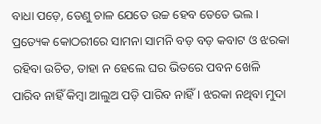ବାଧା ପଡ଼େ, ତେଣୁ ଚାଳ ଯେତେ ଉଚ୍ଚ ହେବ ତେତେ ଭଲ । ପ୍ରତ୍ୟେକ କୋଠରୀରେ ସାମନା ସାମନି ବଡ଼ ବଡ଼ କବାଟ ଓ ଝରକା ରହିବା ଉଚିତ, ତାହା ନ ହେଲେ ଘର ଭିତରେ ପବନ ଖେଳି ପାରିବ ନାହିଁ କିମ୍ବା ଆଲୁଅ ପଡ଼ି ପାରିବ ନାହିଁ । ଝରକା ନଥିବା ମୁଦା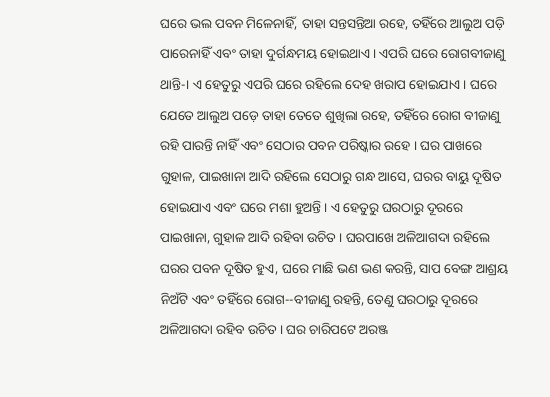ଘରେ ଭଲ ପବନ ମିଳେନାହିଁ, ତାହା ସନ୍ତସନ୍ତିଆ ରହେ, ତହିଁରେ ଆଲୁଅ ପଡ଼ି ପାରେନାହିଁ ଏବଂ ତାହା ଦୁର୍ଗନ୍ଧମୟ ହୋଇଥାଏ । ଏପରି ଘରେ ରୋଗବୀଜାଣୁ ଥାନ୍ତି-। ଏ ହେତୁରୁ ଏପରି ଘରେ ରହିଲେ ଦେହ ଖରାପ ହୋଇଯାଏ । ଘରେ ଯେତେ ଆଲୁଅ ପଡ଼େ ତାହା ତେତେ ଶୁଖିଲା ରହେ, ତହିଁରେ ରୋଗ ବୀଜାଣୁ ରହି ପାରନ୍ତି ନାହିଁ ଏବଂ ସେଠାର ପବନ ପରିଷ୍କାର ରହେ । ଘର ପାଖରେ ଗୁହାଳ, ପାଇଖାନା ଆଦି ରହିଲେ ସେଠାରୁ ଗନ୍ଧ ଆସେ, ଘରର ବାୟୁ ଦୂଷିତ ହୋଇଯାଏ ଏବଂ ଘରେ ମଶା ହୁଅନ୍ତି । ଏ ହେତୁରୁ ଘରଠାରୁ ଦୂରରେ ପାଇଖାନା, ଗୁହାଳ ଆଦି ରହିବା ଉଚିତ । ଘରପାଖେ ଅଳିଆଗଦା ରହିଲେ ଘରର ପବନ ଦୂଷିତ ହୁଏ, ଘରେ ମାଛି ଭଣ ଭଣ କରନ୍ତି, ସାପ ବେଙ୍ଗ ଆଶ୍ରୟ ନିଅଁଟି ଏବଂ ତହିଁରେ ରୋଗ--ବୀଜାଣୁ ରହନ୍ତି, ତେଣୁ ଘରଠାରୁ ଦୂରରେ ଅଳିଆଗଦା ରହିବ ଉଚିତ । ଘର ଚାରିପଟେ ଅରଞ୍ଜ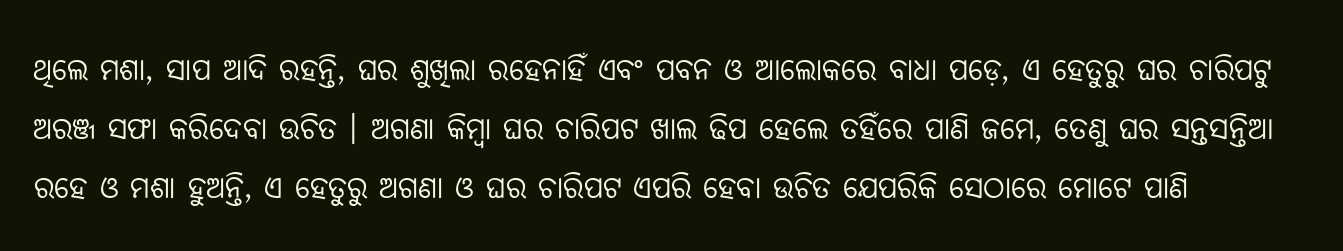ଥିଲେ ମଶା, ସାପ ଆଦି ରହନ୍ତି, ଘର ଶୁଖିଲା ରହେନାହିଁ ଏବଂ ପବନ ଓ ଆଲୋକରେ ବାଧା ପଡ଼େ, ଏ ହେତୁରୁ ଘର ଚାରିପଟୁ ଅରଞ୍ଜ ସଫା କରିଦେବା ଉଚିତ । ଅଗଣା କିମ୍ବା ଘର ଚାରିପଟ ଖାଲ ଢିପ ହେଲେ ତହିଁରେ ପାଣି ଜମେ, ତେଣୁ ଘର ସନ୍ତସନ୍ତିଆ ରହେ ଓ ମଶା ହୁଅନ୍ତି, ଏ ହେତୁରୁ ଅଗଣା ଓ ଘର ଚାରିପଟ ଏପରି ହେବା ଉଚିତ ଯେପରିକି ସେଠାରେ ମୋଟେ ପାଣି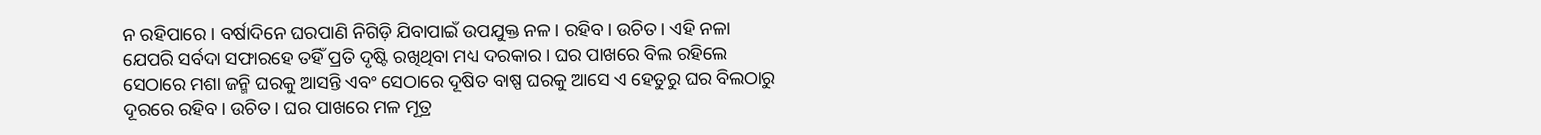ନ ରହିପାରେ । ବର୍ଷାଦିନେ ଘରପାଣି ନିଗିଡ଼ି ଯିବାପାଇଁ ଉପଯୁକ୍ତ ନଳ। ରହିବ। ଉଚିତ । ଏହି ନଳା ଯେପରି ସର୍ବଦା ସଫାରହେ ତହିଁ ପ୍ରତି ଦୃଷ୍ଟି ରଖିଥିବା ମଧ୍ୟ ଦରକାର । ଘର ପାଖରେ ବିଲ ରହିଲେ ସେଠାରେ ମଶା ଜନ୍ମି ଘରକୁ ଆସନ୍ତି ଏବଂ ସେଠାରେ ଦୂଷିତ ବାଷ୍ପ ଘରକୁ ଆସେ ଏ ହେତୁରୁ ଘର ବିଲଠାରୁ ଦୂରରେ ରହିବ। ଉଚିତ । ଘର ପାଖରେ ମଳ ମୂତ୍ର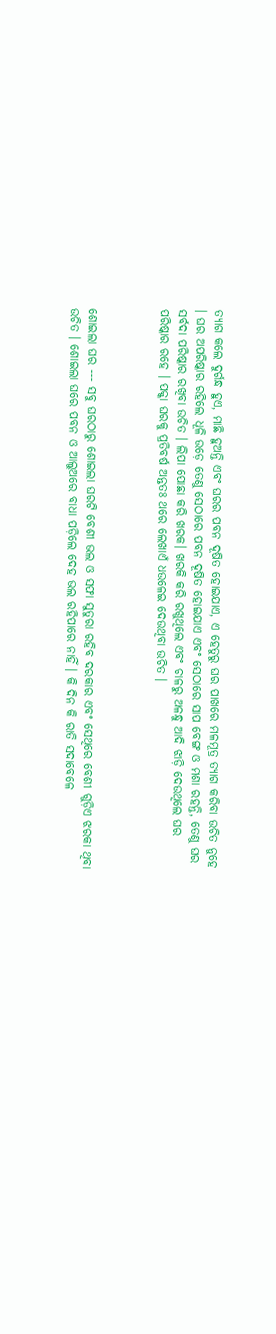ତ୍ୟାଗ କଲେ ଦୁର୍ଗନ୍ଧ ହୁଏ, ମାଛି ହୁଅନ୍ତି ଏବଂ ଘରର ପବନ ଦୂଷିତ ହୋଇଯାଏ, ଏ ହେତୁରୁ ଘର ପାଖରେ ମଳମୂତ୍ର ତ୍ୟାଗ କରିବା ଉଚିତ ନୁହେ । ଘର ଅପରିଷ୍କାର ରହିଲେ ଧୂଳି ଉଡ଼େ ତେଣୁ ସେଠାରେ ପବନ ଦୂଷିତ ହୋଇଯାଏ ଏବଂ ସେଠାରେ ସାପ ବେଙ୍ଗ ଓ ମଶା ରହନ୍ତି, ତେଣୁ ଘର ସର୍ବଦା ପରିଷ୍କାର ରଖିବା ଉଚିତ । ଲିପା ପୋଛା କରି ଖରକ। ଖରକି କରି ରଖୁଥିଲେ ଏବଂ ଚାଳରୁ ଅଳନ୍ଧୁ ଆଦି ଝାଡ଼ି ଦେଉଥିଲେ ଘର ପରିଷ୍କାର ରହେ । ପକ୍କା ଘରକୁ ପ୍ରତିବର୍ଷ ଅନ୍ତତଃ ଥରେ ଲେଖାଏଁ ଧଉଳେଇ ଦେଉଥିବା ଉଚିତ ।



ଶୋଇଲା ଘର --- ସବୁ ଘରଠାରୁ ଶୋଇଲା ଘରଟି ବେଶୀ ଭଲ ଓ ସଫା ସୁତୁରା ରହିବ ଦରକାର ଏବଂ ସେଥିରେ ବେଶୀ ଗୁଡ଼ିଏ ଝରକା ଥିବା ଉଚିତ । ଶୋଇଲା ଘରେ ପବନ ଓ ଆଲୁଅରେ ବାଧା ପଡ଼ିଲେ ଦେହ ଭଲ ରହିପାରେ ନାହିଁ । କି ଦିନ କି ରାତି ସଦାବେଳେ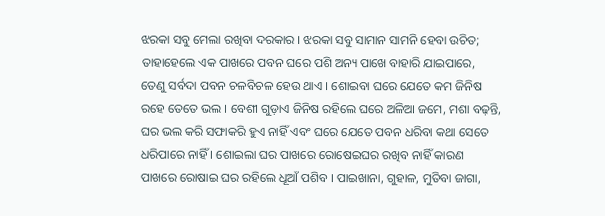ଝରକା ସବୁ ମେଲା ରଖିବା ଦରକାର । ଝରକା ସବୁ ସାମାନ ସାମନି ହେବା ଉଚିତ; ତାହାହେଲେ ଏକ ପାଖରେ ପବନ ଘରେ ପଶି ଅନ୍ୟ ପାଖେ ବାହାରି ଯାଇପାରେ, ତେଣୁ ସର୍ବଦା ପବନ ଚଳବିଚଳ ହେଉ ଥାଏ । ଶୋଇବା ଘରେ ଯେତେ କମ ଜିନିଷ ରହେ ତେତେ ଭଲ । ବେଶୀ ଗୁଡ଼ାଏ ଜିନିଷ ରହିଲେ ଘରେ ଅଳିଆ ଜମେ, ମଶା ବଢ଼ନ୍ତି, ଘର ଭଲ କରି ସଫାକରି ହୁଏ ନାହିଁ ଏବଂ ଘରେ ଯେତେ ପବନ ଧରିବା କଥା ସେତେ ଧରିପାରେ ନାହିଁ । ଶୋଇଲା ଘର ପାଖରେ ରୋଷେଇଘର ରଖିବ ନାହିଁ କାରଣ ପାଖରେ ରୋଷାଇ ଘର ରହିଲେ ଧୂଆଁ ପଶିବ । ପାଇଖାନା, ଗୁହାଳ, ମୁତିବା ଜାଗା,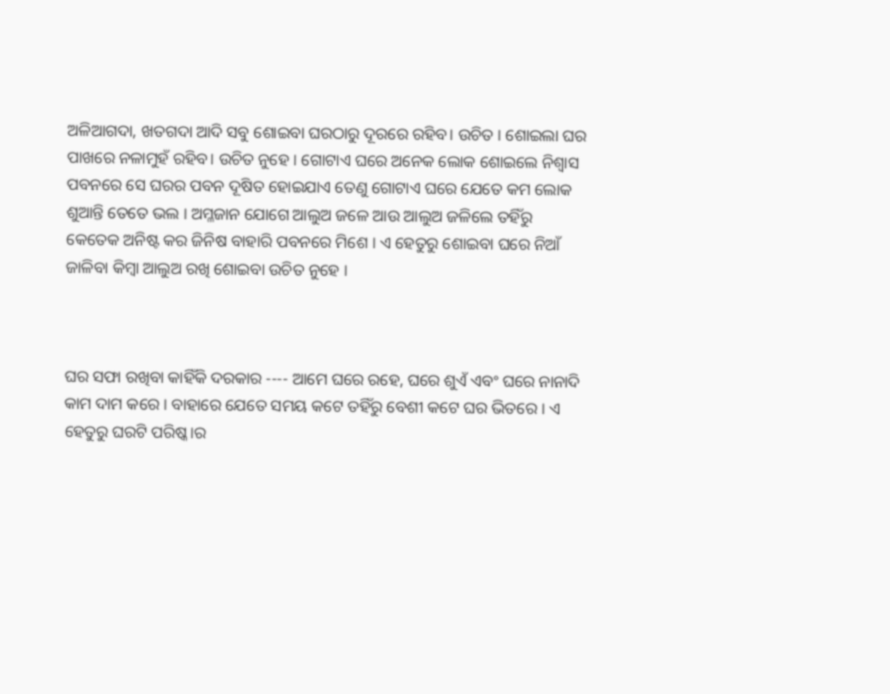ଅଳିଆଗଦା, ଖତଗଦା ଆଦି ସବୁ ଶୋଇବା ଘରଠାରୁ ଦୂରରେ ରହିବ। ଉଚିତ । ଶୋଇଲା ଘର ପାଖରେ ନଳାମୁହଁ ରହିବ। ଉଚିତ ନୁହେ । ଗୋଟାଏ ଘରେ ଅନେକ ଲୋକ ଶୋଇଲେ ନିଶ୍ୱାସ ପବନରେ ସେ ଘରର ପବନ ଦୂଷିତ ହୋଇଯାଏ ତେଣୁ ଗୋଟାଏ ଘରେ ଯେତେ କମ ଲୋକ ଶୁଆନ୍ତି ତେତେ ଭଲ । ଅମ୍ଳଜାନ ଯୋଗେ ଆଲୁଅ ଜଳେ ଆଉ ଆଲୁଅ ଜଳିଲେ ତହିଁରୁ କେତେକ ଅନିଷ୍ଟ କର ଜିନିଷ ବାହାରି ପବନରେ ମିଶେ । ଏ ହେତୁରୁ ଶୋଇବା ଘରେ ନିଆଁ ଜାଳିବା କିମ୍ବା ଆଲୁଅ ରଖି ଶୋଇବା ଉଚିତ ନୁହେ ।



ଘର ସଫା ରଖିବା କାହିଁକି ଦରକାର ---- ଆମେ ଘରେ ରହେ, ଘରେ ଶୁଏଁ ଏବଂ ଘରେ ନାନାଦି କାମ ଦାମ କରେ । ବାହାରେ ଯେତେ ସମୟ କଟେ ତହିଁରୁ ବେଶୀ କଟେ ଘର ଭିତରେ । ଏ ହେତୁରୁ ଘରଟି ପରିଷ୍କ।ର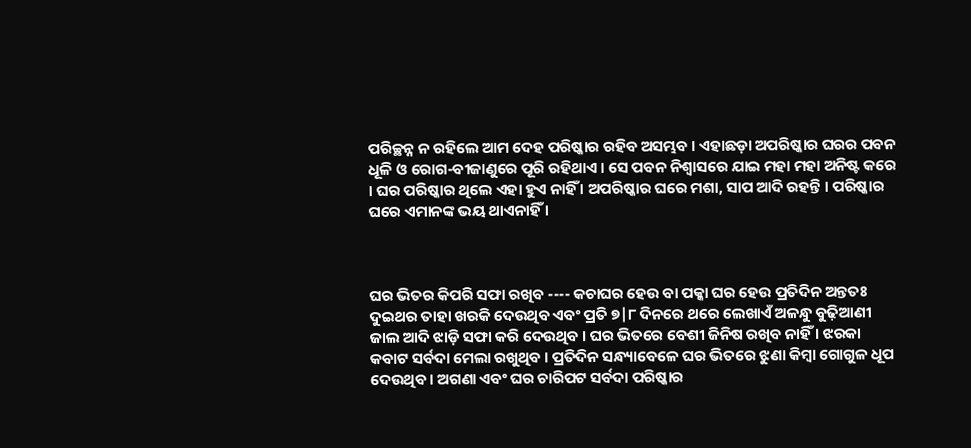ପରିଚ୍ଛନ୍ନ ନ ରହିଲେ ଆମ ଦେହ ପରିଷ୍କାର ରହିବ ଅସମ୍ଭବ । ଏହାଛଡ଼ା ଅପରିଷ୍କାର ଘରର ପବନ ଧୂଳି ଓ ରୋଗ-ବୀଜାଣୁରେ ପୂରି ରହିଥାଏ । ସେ ପବନ ନିଶ୍ୱାସରେ ଯାଇ ମହା ମହା ଅନିଷ୍ଟ କରେ । ଘର ପରିଷ୍କାର ଥିଲେ ଏହା ହୁଏ ନାହିଁ । ଅପରିଷ୍କାର ଘରେ ମଶା, ସାପ ଆଦି ରହନ୍ତି । ପରିଷ୍କାର ଘରେ ଏମାନଙ୍କ ଭୟ ଥାଏନାହିଁ ।



ଘର ଭିତର କିପରି ସଫା ରଖିବ ---- କଚାଘର ହେଉ ବା ପକ୍କା ଘର ହେଉ ପ୍ରତିଦିନ ଅନ୍ତତଃ ଦୁଇଥର ତାହା ଖରକି ଦେଉଥିବ ଏବଂ ପ୍ରତି ୭|୮ ଦିନରେ ଥରେ ଲେଖାଏଁ ଅଳନ୍ଧୁ ବୁଢ଼ିଆଣୀ ଜାଲ ଆଦି ଝାଡ଼ି ସଫା କରି ଦେଉଥିବ । ଘର ଭିତରେ ବେଶୀ ଜିନିଷ ରଖିବ ନାହିଁ । ଝରକା କବାଟ ସର୍ବଦା ମେଲା ରଖୁଥିବ । ପ୍ରତିଦିନ ସନ୍ଧ୍ୟାବେଳେ ଘର ଭିତରେ ଝୁଣା କିମ୍ବା ଗୋଗୁଳ ଧୂପ ଦେଉଥିବ । ଅଗଣା ଏବଂ ଘର ଚାରିପଟ ସର୍ବଦା ପରିଷ୍କାର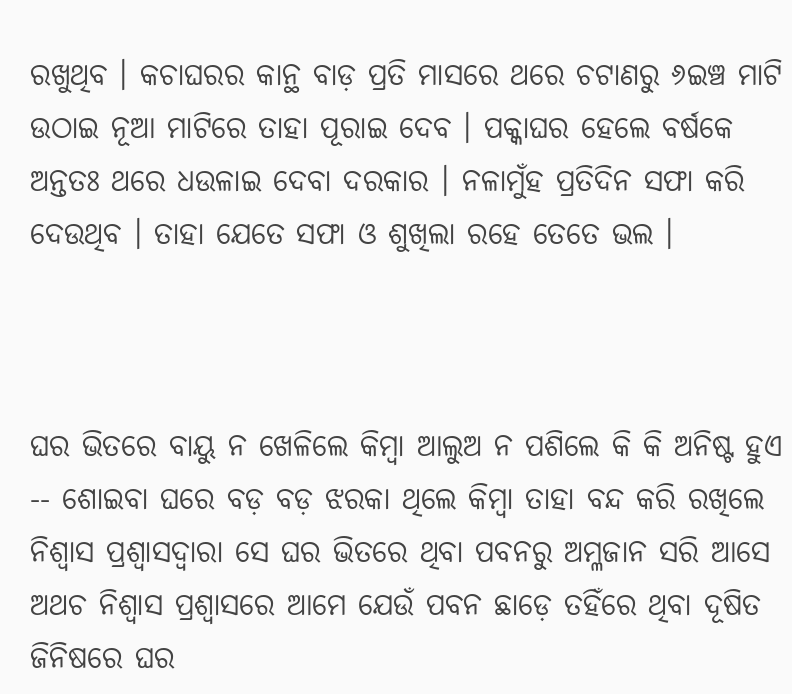ରଖୁଥିବ । କଚାଘରର କାନ୍ଥ ବାଡ଼ ପ୍ରତି ମାସରେ ଥରେ ଚଟାଣରୁ ୬ଇଞ୍ଚ ମାଟି ଉଠାଇ ନୂଆ ମାଟିରେ ତାହା ପୂରାଇ ଦେବ । ପକ୍କାଘର ହେଲେ ବର୍ଷକେ ଅନ୍ତତଃ ଥରେ ଧଉଳାଇ ଦେବା ଦରକାର । ନଳାମୁଁହ ପ୍ରତିଦିନ ସଫା କରି ଦେଉଥିବ । ତାହା ଯେତେ ସଫା ଓ ଶୁଖିଲା ରହେ ତେତେ ଭଲ ।



ଘର ଭିତରେ ବାୟୁ ନ ଖେଳିଲେ କିମ୍ବା ଆଲୁଅ ନ ପଶିଲେ କି କି ଅନିଷ୍ଟ ହୁଏ -- ଶୋଇବା ଘରେ ବଡ଼ ବଡ଼ ଝରକା ଥିଲେ କିମ୍ବା ତାହା ବନ୍ଦ କରି ରଖିଲେ ନିଶ୍ୱାସ ପ୍ରଶ୍ୱାସଦ୍ୱାରା ସେ ଘର ଭିତରେ ଥିବା ପବନରୁ ଅମ୍ଳଜାନ ସରି ଆସେ ଅଥଚ ନିଶ୍ୱାସ ପ୍ରଶ୍ୱାସରେ ଆମେ ଯେଉଁ ପବନ ଛାଡ଼େ ତହିଁରେ ଥିବା ଦୂଷିତ ଜିନିଷରେ ଘର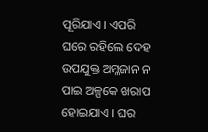ପୂରିଯାଏ । ଏପରି ଘରେ ରହିଲେ ଦେହ ଉପଯୁକ୍ତ ଅମ୍ଳଜାନ ନ ପାଇ ଅଳ୍ପକେ ଖରାପ ହୋଇଯାଏ । ଘର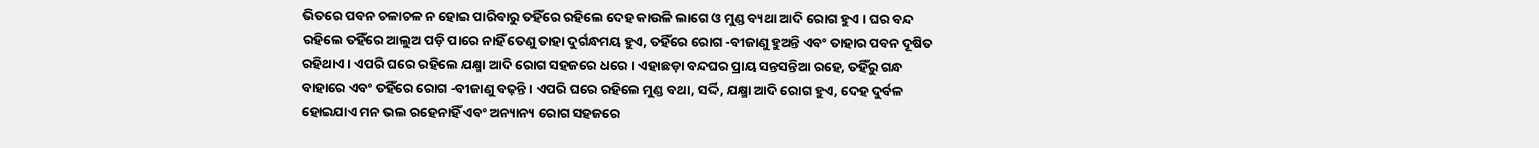ଭିତରେ ପବନ ଚଳାଚଳ ନ ହୋଇ ପାରିବାରୁ ତହିଁରେ ରହିଲେ ଦେହ କାଉଳି ଲାଗେ ଓ ମୁଣ୍ଡ ବ୍ୟଥା ଆଦି ରୋଗ ହୁଏ । ଘର ବନ୍ଦ ରହିଲେ ତହିଁରେ ଆଲୁଅ ପଡ଼ି ପାରେ ନାହିଁ ତେଣୁ ତାହା ଦୁର୍ଗନ୍ଧମୟ ହୁଏ, ତହିଁରେ ରୋଗ -ବୀଜାଣୁ ହୁଅନ୍ତି ଏବଂ ତାହାର ପବନ ଦୂଷିତ ରହିଥାଏ । ଏପରି ଘରେ ରହିଲେ ଯକ୍ଷ୍ମା ଆଦି ରୋଗ ସହଜରେ ଧରେ । ଏହାଛଡ଼ା ବନ୍ଦଘର ପ୍ରାୟ ସନ୍ତସନ୍ତିଆ ରହେ, ତହିଁରୁ ଗନ୍ଧ ବାହାରେ ଏବଂ ତହିଁରେ ରୋଗ -ବୀଜାଣୁ ବଢ଼ନ୍ତି । ଏପରି ଘରେ ରହିଲେ ମୁଣ୍ଡ ବଥା, ସର୍ଦ୍ଦି, ଯକ୍ଷ୍ମା ଆଦି ରୋଗ ହୁଏ, ଦେହ ଦୁର୍ବଳ ହୋଇଯାଏ ମନ ଭଲ ରହେନାହିଁ ଏବଂ ଅନ୍ୟାନ୍ୟ ରୋଗ ସହଜରେ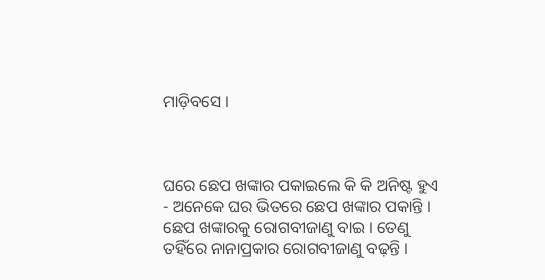ମାଡ଼ିବସେ ।



ଘରେ ଛେପ ଖଙ୍କାର ପକାଇଲେ କି କି ଅନିଷ୍ଟ ହୁଏ - ଅନେକେ ଘର ଭିତରେ ଛେପ ଖଙ୍କାର ପକାନ୍ତି । ଛେପ ଖଙ୍କାରକୁ ରୋଗବୀଜାଣୁ ବାଇ । ତେଣୁ ତହିଁରେ ନାନାପ୍ରକାର ରୋଗବୀଜାଣୁ ବଢ଼ନ୍ତି ।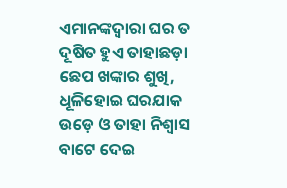ଏମାନଙ୍କଦ୍ୱାରା ଘର ତ ଦୂଷିତ ହୁଏ ତାହାଛଡ଼ା ଛେପ ଖଙ୍କାର ଶୁଖି, ଧୂଳିହୋଇ ଘରଯାକ ଉଡ଼େ ଓ ତାହା ନିଶ୍ୱାସ ବାଟେ ଦେଇ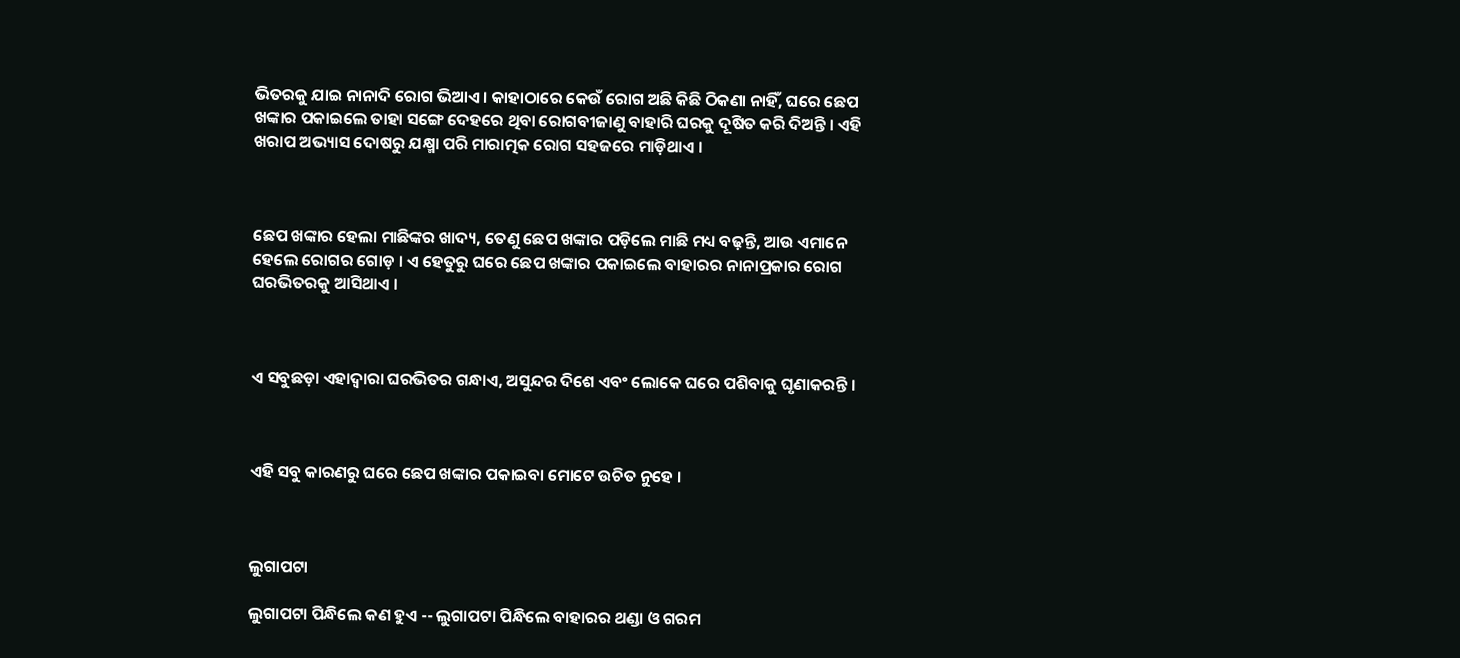ଭିତରକୁ ଯାଇ ନାନାଦି ରୋଗ ଭିଆଏ । କାହାଠାରେ କେଉଁ ରୋଗ ଅଛି କିଛି ଠିକଣା ନାହିଁ, ଘରେ ଛେପ ଖଙ୍କାର ପକାଇଲେ ତାହା ସଙ୍ଗେ ଦେହରେ ଥିବା ରୋଗବୀଜାଣୁ ବାହାରି ଘରକୁ ଦୂଷିତ କରି ଦିଅନ୍ତି । ଏହି ଖରାପ ଅଭ୍ୟାସ ଦୋଷରୁ ଯକ୍ଷ୍ମା ପରି ମାରାତ୍ମକ ରୋଗ ସହଜରେ ମାଡ଼ିଥାଏ ।



ଛେପ ଖଙ୍କାର ହେଲା ମାଛିଙ୍କର ଖାଦ୍ୟ, ତେଣୁ ଛେପ ଖଙ୍କାର ପଡ଼ିଲେ ମାଛି ମଧ୍ୟ ବଢ଼ନ୍ତି, ଆଉ ଏମାନେ ହେଲେ ରୋଗର ଗୋଡ଼ । ଏ ହେତୁରୁ ଘରେ ଛେପ ଖଙ୍କାର ପକାଇଲେ ବାହାରର ନାନାପ୍ରକାର ରୋଗ ଘରଭିତରକୁ ଆସିଥାଏ ।



ଏ ସବୁଛଡ଼ା ଏହାଦ୍ୱାରା ଘରଭିତର ଗନ୍ଧାଏ, ଅସୁନ୍ଦର ଦିଶେ ଏବଂ ଲୋକେ ଘରେ ପଶିବାକୁ ଘୃଣାକରନ୍ତି ।



ଏହି ସବୁ କାରଣରୁ ଘରେ ଛେପ ଖଙ୍କାର ପକାଇବା ମୋଟେ ଉଚିତ ନୁହେ ।



ଲୁଗାପଟା

ଲୁଗାପଟା ପିନ୍ଧିଲେ କଣ ହୁଏ -- ଲୁଗାପଟା ପିନ୍ଧିଲେ ବାହାରର ଥଣ୍ଡା ଓ ଗରମ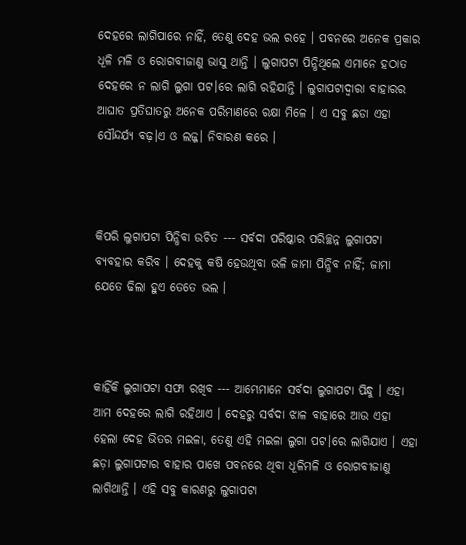ଦେହରେ ଲାଗିପାରେ ନାହିଁ, ତେଣୁ ଦେହ ଭଲ ରହେ । ପବନରେ ଅନେକ ପ୍ରକାର ଧୂଳି ମଳି ଓ ରୋଗବୀଜାଣୁ ଭାସୁ ଥାନ୍ତି । ଲୁଗାପଟା ପିନ୍ଧିଥିଲେ ଏମାନେ ହଠାତ ଦେହରେ ନ ଲାଗି ଲୁଗା ପଟ।ରେ ଲାଗି ରହିଯାନ୍ତି । ଲୁଗାପଟାଦ୍ୱାରା ବାହାରର ଆଘାତ ପ୍ରତିଘାତରୁ ଅନେକ ପରିମାଣରେ ରକ୍ଷା ମିଳେ । ଏ ସବୁ ଛଡା ଏହା ସୌନ୍ଦର୍ଯ୍ୟ ବଢ଼।ଏ ଓ ଲଜ୍ଜ। ନିବାରଣ କରେ ।



କିପରି ଲୁଗାପଟା ପିନ୍ଧିବା ଉଚିତ --- ସର୍ବଦା ପରିଷ୍କାର ପରିଚ୍ଛନ୍ନ ଲୁଗାପଟା ବ୍ୟବହାର କରିବ । ଦେହକୁ କଷି ହେଉଥିବା ଭଳି ଜାମା ପିନ୍ଧିବ ନାହିଁ; ଜାମା ଯେତେ ଢିଲା ହୁଏ ତେତେ ଭଲ ।



କାହିଁକି ଲୁଗାପଟା ସଫା ରଖିବ --- ଆମ୍ଭେମାନେ ସର୍ବଦା ଲୁଗାପଟା ପିନ୍ଧୁ । ଏହା ଆମ ଦେହରେ ଲାଗି ରହିଥାଏ । ଦେହରୁ ସର୍ବଦା ଝାଳ ବାହାରେ ଆଉ ଏହା ହେଲା ଦେହ ଭିତର ମଇଳା, ତେଣୁ ଏହି ମଇଳା ଲୁଗା ପଟ।ରେ ଲାଗିଯାଏ । ଏହା ଛଡ଼ା ଲୁଗାପଟାର ବାହାର ପାଖେ ପବନରେ ଥିବା ଧୂଳିମଳି ଓ ରୋଗବୀଜାଣୁ ଲାଗିଥାନ୍ତି । ଏହି ସବୁ କାରଣରୁ ଲୁଗାପଟା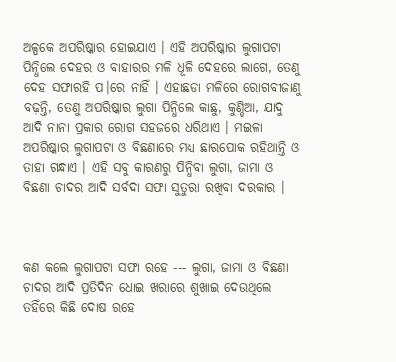ଅଳ୍ପକେ ଅପରିଷ୍କାର ହୋଇଯାଏ । ଏହି ଅପରିଷ୍କାର ଲୁଗାପଟା ପିନ୍ଧିଲେ ଦେହର ଓ ବାହାରର ମଳି ଧୂଳି ଦେହରେ ଲାଗେ, ତେଣୁ ଦେହ ସଫାରହି ପ।ରେ ନାହିଁ । ଏହାଛଡା ମଳିରେ ରୋଗବୀଜାଣୁ ବଢ଼ନ୍ତି, ତେଣୁ ଅପରିଷ୍କାର ଲୁଗା ପିନ୍ଧିଲେ କାଛୁ, କୁଣ୍ଡିଆ, ଯାଦୁ ଆଦି ନାନା ପ୍ରକାର ରୋଗ ସହଜରେ ଧରିଥାଏ । ମଇଳା ଅପରିଷ୍କାର ଲୁଗାପଟା ଓ ବିଛଣାରେ ମଧ୍ୟ ଛାରପୋକ ରହିଥାନ୍ତି ଓ ତାହା ଗନ୍ଧାଏ । ଏହି ସବୁ କାରଣରୁ ପିନ୍ଧିବା ଲୁଗା, ଜାମା ଓ ବିଛଣା ଚାଦର ଆଦି ସର୍ବଦା ସଫା ସୁତୁରା ରଖିବା ଦରକାର ।



କଣ କଲେ ଲୁଗାପଟା ସଫା ରହେ --- ଲୁଗା, ଜାମା ଓ ବିଛଣା ଚାଦର ଆଦି ପ୍ରତିଦିନ ଧୋଇ ଖରାରେ ଶୁଖାଇ ଦେଉଥିଲେ ତହିଁରେ କିଛି ଦୋଷ ରହେ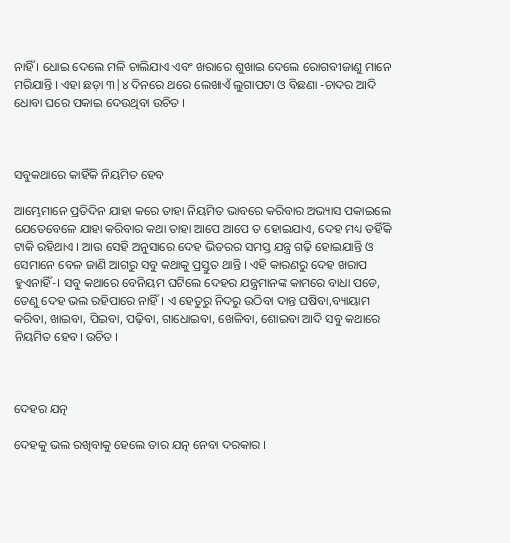ନାହିଁ । ଧୋଇ ଦେଲେ ମଳି ଚାଲିଯାଏ ଏବଂ ଖରାରେ ଶୁଖାଇ ଦେଲେ ରୋଗବୀଜାଣୁ ମାନେ ମରିଯାନ୍ତି । ଏହା ଛଡ଼ା ୩|୪ ଦିନରେ ଥରେ ଲେଖାଏଁ ଲୁଗାପଟା ଓ ବିଛଣା -ଚାଦର ଆଦି ଧୋବା ଘରେ ପକାଇ ଦେଉଥିବା ଉଚିତ ।



ସବୁକଥାରେ କାହିଁକି ନିୟମିତ ହେବ

ଆମ୍ଭେମାନେ ପ୍ରତିଦିନ ଯାହା କରେ ତାହା ନିୟମିତ ଭାବରେ କରିବାର ଅଭ୍ୟାସ ପକାଇଲେ ଯେତେବେଳେ ଯାହା କରିବାର କଥା ତାହା ଆପେ ଆପେ ତ ହୋଇଯାଏ, ଦେହ ମଧ୍ୟ ତହିଁକି ଟାକି ରହିଥାଏ । ଆଉ ସେହି ଅନୁସାରେ ଦେହ ଭିତରର ସମସ୍ତ ଯନ୍ତ୍ର ଗଢ଼ି ହୋଇଯାନ୍ତି ଓ ସେମାନେ ବେଳ ଜାଣି ଆଗରୁ ସବୁ କଥାକୁ ପ୍ରସ୍ତୁତ ଥାନ୍ତି । ଏହି କାରଣରୁ ଦେହ ଖରାପ ହୁଏନାହିଁ-। ସବୁ କଥାରେ ବେନିୟମ ଘଟିଲେ ଦେହର ଯନ୍ତ୍ରମାନଙ୍କ କାମରେ ବାଧା ପଡେ, ତେଣୁ ଦେହ ଭଲ ରହିପାରେ ନାହିଁ । ଏ ହେତୁରୁ ନିଦରୁ ଉଠିବା ଦାନ୍ତ ଘଷିବା,ବ୍ୟାୟାମ କରିବା, ଖାଇବା, ପିଇବା, ପଢ଼ିବା, ଗାଧୋଇବା, ଖେଳିବା, ଶୋଇବା ଆଦି ସବୁ କଥାରେ ନିୟମିତ ହେବ। ଉଚିତ ।



ଦେହର ଯତ୍ନ

ଦେହକୁ ଭଲ ରଖିବାକୁ ହେଲେ ତାର ଯତ୍ନ ନେବା ଦରକାର ।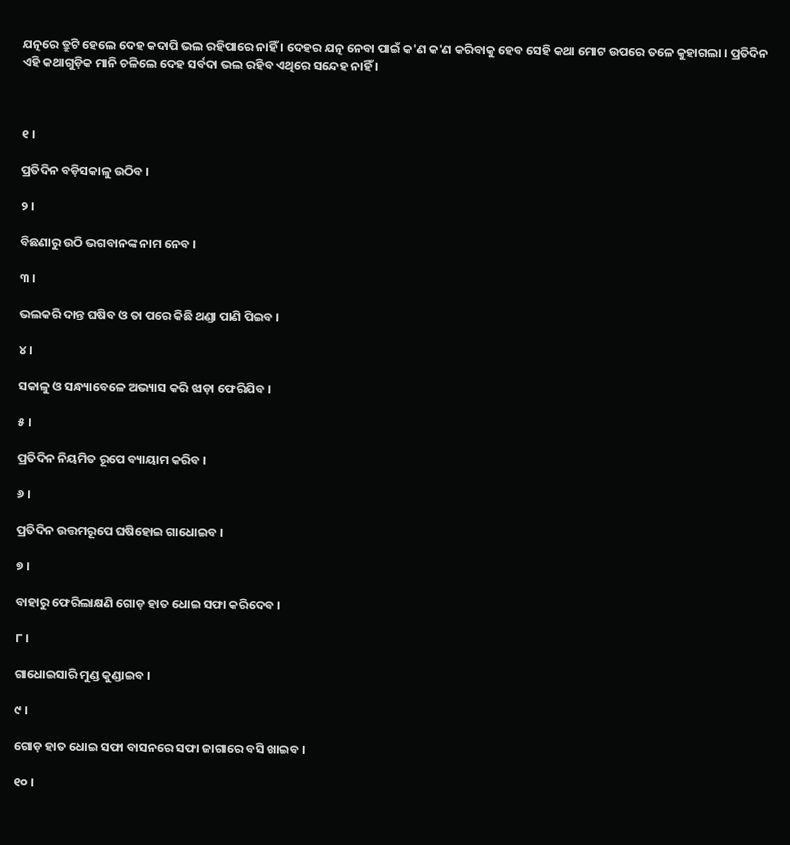ଯତ୍ନରେ ତ୍ରୁଟି ହେଲେ ଦେହ କଦାପି ଭଲ ରହିପାରେ ନାହିଁ । ଦେହର ଯତ୍ନ ନେବା ପାଇଁ କ'ଣ କ'ଣ କରିବାକୁ ହେବ ସେହି କଥା ମୋଟ ଉପରେ ତଳେ କୁହାଗଲା । ପ୍ରତିଦିନ ଏହି କଥାଗୁଡ଼ିକ ମାନି ଚଳିଲେ ଦେହ ସର୍ବଦା ଭଲ ରହିବ ଏଥିରେ ସନ୍ଦେହ ନାହିଁ ।



୧ ।

ପ୍ରତିଦିନ ବଡ଼ିସକାଳୁ ଉଠିବ ।

୨ ।

ବିଛଣାରୁ ଉଠି ଭଗବାନଙ୍କ ନାମ ନେବ ।

୩ ।

ଭଲକରି ଦାନ୍ତ ଘଷିବ ଓ ତା ପରେ କିଛି ଥଣ୍ଡା ପାଣି ପିଇବ ।

୪ ।

ସକାଳୁ ଓ ସନ୍ଧ୍ୟାବେଳେ ଅଭ୍ୟାସ କରି ଝାଡ଼ା ଫେରିଯିବ ।

୫ ।

ପ୍ରତିଦିନ ନିୟମିତ ରୂପେ ବ୍ୟାୟାମ କରିବ ।

୬ ।

ପ୍ରତିଦିନ ଉତ୍ତମରୂପେ ଘଷିହୋଇ ଗାଧୋଇବ ।

୭ ।

ବାହାରୁ ଫେରିଲାକ୍ଷଣି ଗୋଡ଼ ହାତ ଧୋଇ ସଫା କରିଦେବ ।

୮ ।

ଗାଧୋଇସାରି ମୁଣ୍ଡ କୁଣ୍ଡାଇବ ।

୯ ।

ଗୋଡ଼ ହାତ ଧୋଇ ସଫା ବାସନରେ ସଫା ଜାଗାରେ ବସି ଖାଇବ ।

୧୦ ।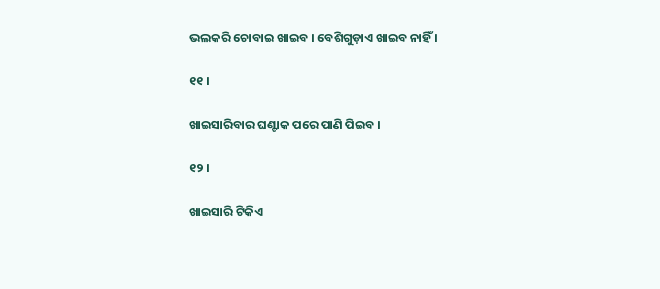ଭଲକରି ଚୋବାଇ ଖାଇବ । ବେଶିଗୁଡ଼ାଏ ଖାଇବ ନାହିଁ ।

୧୧ ।

ଖାଇସାରିବାର ଘଣ୍ଟାକ ପରେ ପାଣି ପିଇବ ।

୧୨ ।

ଖାଇସାରି ଟିକିଏ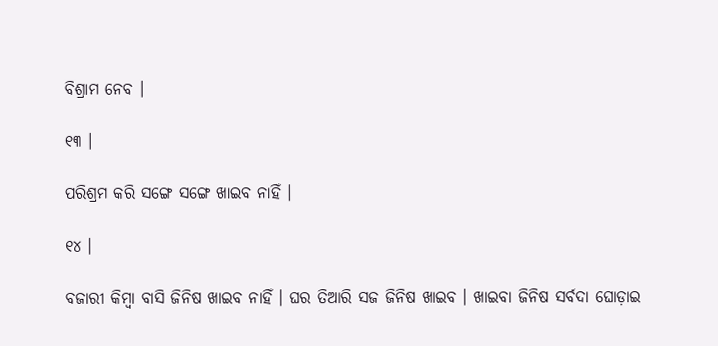ବିଶ୍ରାମ ନେବ ।

୧୩ ।

ପରିଶ୍ରମ କରି ସଙ୍ଗେ ସଙ୍ଗେ ଖାଇବ ନାହିଁ ।

୧୪ ।

ବଜାରୀ କିମ୍ବା ବାସି ଜିନିଷ ଖାଇବ ନାହିଁ । ଘର ତିଆରି ସଜ ଜିନିଷ ଖାଇବ । ଖାଇବା ଜିନିଷ ସର୍ବଦା ଘୋଡ଼ାଇ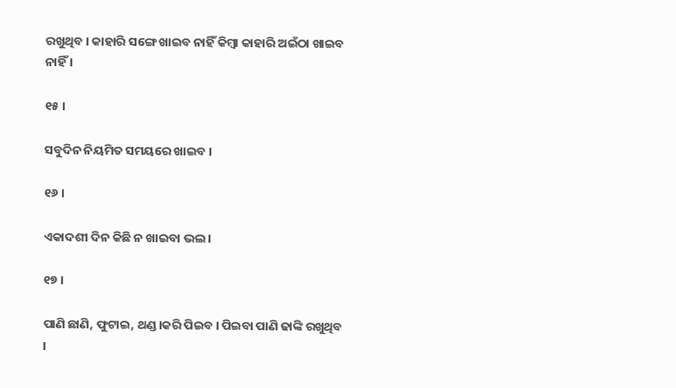ରଖୁଥିବ । କାହାରି ସଙ୍ଗେ ଖାଇବ ନାହିଁ କିମ୍ବା କାହାରି ଅଇଁଠା ଖାଇବ ନାହିଁ ।

୧୫ ।

ସବୁଦିନ ନିୟମିତ ସମୟରେ ଖାଇବ ।

୧୬ ।

ଏକାଦଶୀ ଦିନ କିଛି ନ ଖାଇବା ଭଲ ।

୧୭ ।

ପାଣି ଛାଣି, ଫୁଟାଇ, ଥଣ୍ଡ।କରି ପିଇବ । ପିଇବା ପାଣି ଢାଙ୍କି ରଖୁଥିବ ।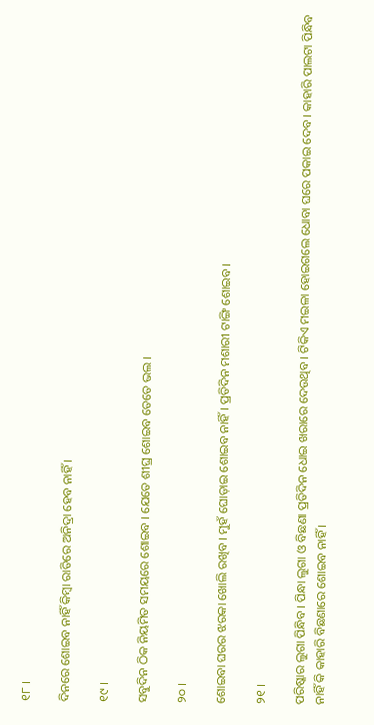୧୮ ।

ଦିନରେ ଶୋଇବ ନାହିଁ କିମ୍ବା ରାତିରେ ଅନିଦ୍ରା ହେବ ନାହିଁ ।

୧୯ ।

ସବୁଦିନ ଠିକ ନିୟମିତ ସମୟରେ ଶୋଇବ । ଯେତେ ଶୀଘ୍ର ଶୋଇବ ତେତେ ଭଲ ।

୨୦ ।

ଶୋଇବା ଘରର ଝରକା ଖୋଲି ରଖିବ । ମୁହଁ ଘୋଡ଼ାଇ ଶୋଇବ ନାହିଁ । ପ୍ରତିଦିନ ମଶାରୀ ଟାଙ୍ଗି ଶୋଇବ ।

୨୧ ।

ପରିଷ୍କାର ଲୁଗା ପିନ୍ଧିବ । ପିନ୍ଧା ଲୁଗା ଓ ବିଛଣା ପ୍ରତିଦିନ ଧୋଇ ଖରାରେ ଦେଉଥିବ । ଟିକିଏ ମଇଳା ହୋଇଗଲେ ଧୋବା ଘରେ ପକାଇ ଦେବ । କାହାରି ପାଲଟା ପିନ୍ଧିବ ନାହିଁ କି କାହାରି ବିଛଣାରେ ଶୋଇବ ନାହିଁ ।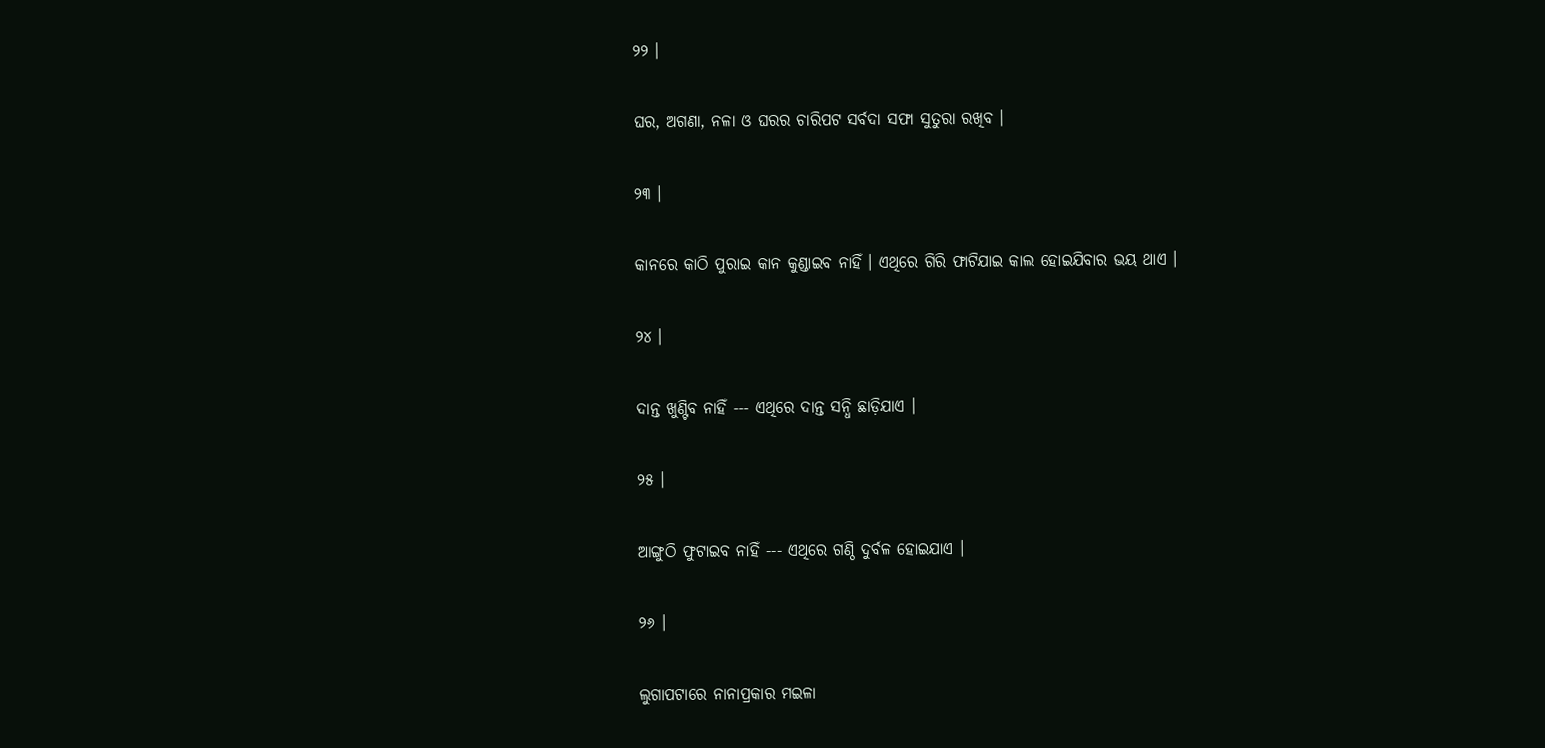୨୨ ।

ଘର, ଅଗଣା, ନଳା ଓ ଘରର ଚାରିପଟ ସର୍ବଦା ସଫା ସୁତୁରା ରଖିବ ।

୨୩ ।

କାନରେ କାଠି ପୁରାଇ କାନ କୁଣ୍ଡାଇବ ନାହିଁ । ଏଥିରେ ଗିରି ଫାଟିଯାଇ କାଲ ହୋଇଯିବାର ଭୟ ଥାଏ ।

୨୪ ।

ଦାନ୍ତ ଖୁଣ୍ଟିବ ନାହିଁ --- ଏଥିରେ ଦାନ୍ତ ସନ୍ଧି ଛାଡ଼ିଯାଏ ।

୨୫ ।

ଆଙ୍ଗୁଠି ଫୁଟାଇବ ନାହିଁ --- ଏଥିରେ ଗଣ୍ଠି ଦୁର୍ବଳ ହୋଇଯାଏ ।

୨୬ ।

ଲୁଗାପଟାରେ ନାନାପ୍ରକାର ମଇଳା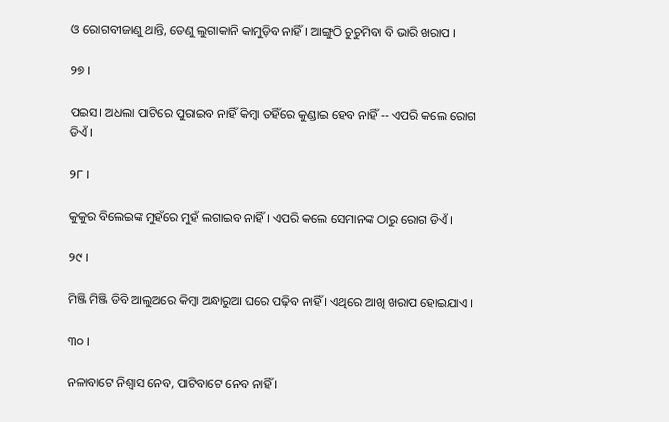ଓ ରୋଗବୀଜାଣୁ ଥାନ୍ତି, ତେଣୁ ଲୁଗାକାନି କାମୁଡ଼ିବ ନାହିଁ । ଆଙ୍ଗୁଠି ଚୁଚୁମିବା ବି ଭାରି ଖରାପ ।

୨୭ ।

ପଇସ। ଅଧଲା ପାଟିରେ ପୁରାଇବ ନାହିଁ କିମ୍ବା ତହିଁରେ କୁଣ୍ଡାଇ ହେବ ନାହିଁ -- ଏପରି କଲେ ରୋଗ ଡିଏଁ ।

୨୮ ।

କୁକୁର ବିଲେଇଙ୍କ ମୁହଁରେ ମୁହଁ ଲଗାଇବ ନାହିଁ । ଏପରି କଲେ ସେମାନଙ୍କ ଠାରୁ ରୋଗ ଡିଏଁ ।

୨୯ ।

ମିଞ୍ଜି ମିଞ୍ଜି ଡିବି ଆଲୁଅରେ କିମ୍ବା ଅନ୍ଧାରୁଆ ଘରେ ପଢ଼ିବ ନାହିଁ । ଏଥିରେ ଆଖି ଖରାପ ହୋଇଯାଏ ।

୩୦ ।

ନଳାବାଟେ ନିଶ୍ୱାସ ନେବ, ପାଟିବାଟେ ନେବ ନାହିଁ ।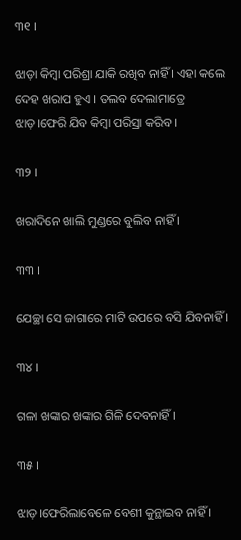୩୧ ।

ଝାଡ଼ା କିମ୍ବା ପରିଶ୍ରା ଯାକି ରଖିବ ନାହିଁ । ଏହା କଲେ ଦେହ ଖରାପ ହୁଏ । ତଲବ ଦେଲାମାତ୍ରେ ଝାଡ଼।ଫେରି ଯିବ କିମ୍ବା ପରିସ୍ରା କରିବ ।

୩୨ ।

ଖରାଦିନେ ଖାଲି ମୁଣ୍ଡରେ ବୁଲିବ ନାହିଁ ।

୩୩ ।

ଯେଚ୍ଛା ସେ ଜାଗାରେ ମାଟି ଉପରେ ବସି ଯିବନାହିଁ ।

୩୪ ।

ଗଳା ଖଙ୍କାର ଖଙ୍କାର ଗିଳି ଦେବନାହିଁ ।

୩୫ ।

ଝାଡ଼।ଫେରିଲାବେଳେ ବେଶୀ କୁନ୍ଥାଇବ ନାହିଁ ।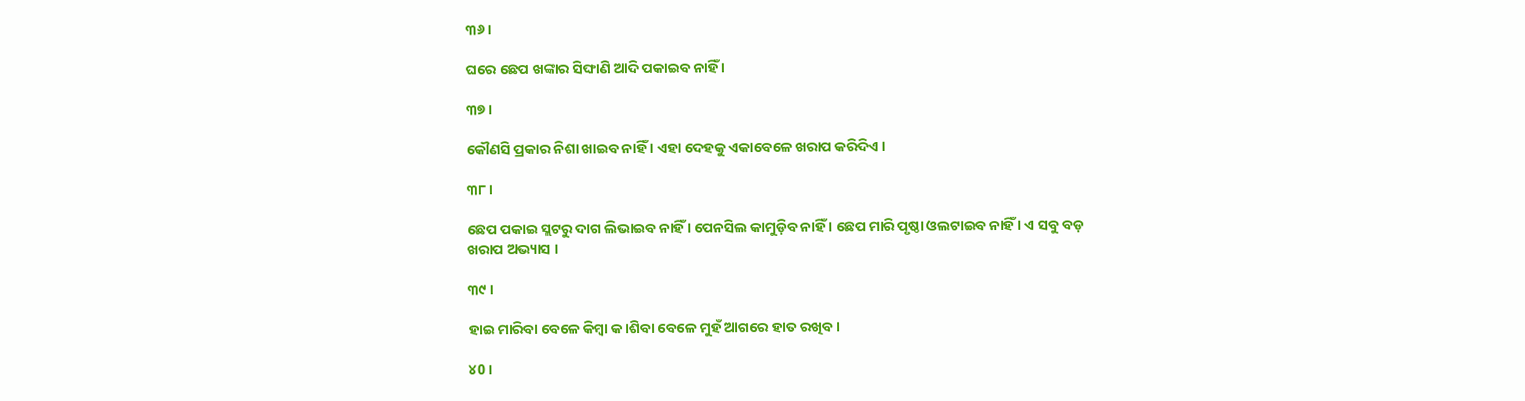୩୬ ।

ଘରେ ଛେପ ଖଙ୍କାର ସିଙ୍ଘାଣି ଆଦି ପକାଇବ ନାହିଁ ।

୩୭ ।

କୌଣସି ପ୍ରକାର ନିଶା ଖାଇବ ନାହିଁ । ଏହା ଦେହକୁ ଏକାବେଳେ ଖରାପ କରିଦିଏ ।

୩୮ ।

ଛେପ ପକାଇ ସ୍ଲଟରୁ ଦାଗ ଲିଭାଇବ ନାହିଁ । ପେନସିଲ କାମୁଡ଼ିବ ନାହିଁ । ଛେପ ମାରି ପୃଷ୍ଠା ଓଲଟାଇବ ନାହିଁ । ଏ ସବୁ ବଡ଼ ଖରାପ ଅଭ୍ୟାସ ।

୩୯ ।

ହାଇ ମାରିବା ବେଳେ କିମ୍ବା କ।ଶିବା ବେଳେ ମୁହଁ ଆଗରେ ହାତ ରଖିବ ।

୪0 ।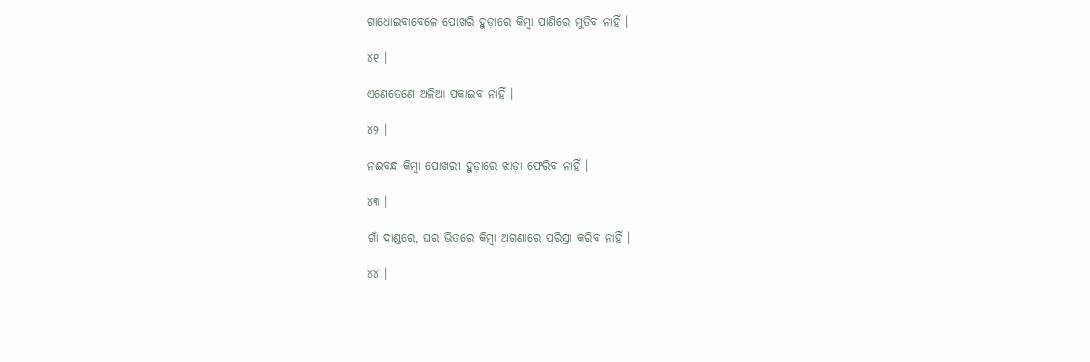ଗାଧୋଇବାବେଳେ ପୋଖରି ହୁଡ଼ାରେ କିମ୍ବା ପାଣିରେ ମୁତିବ ନାହିଁ ।

୪୧ ।

ଏଣେତେଣେ ଅଳିଆ ପକାଇବ ନାହିଁ ।

୪୨ ।

ନଈବନ୍ଧ କିମ୍ବା ପୋଖରୀ ହୁଡ଼ାରେ ଝାଡ଼ା ଫେରିବ ନାହିଁ ।

୪୩ ।

ଗାଁ ଦାଣ୍ଡରେ, ଘର ଭିତରେ କିମ୍ବା ଅଗଣାରେ ପରିସ୍ରା କରିବ ନାହିଁ ।

୪୪ ।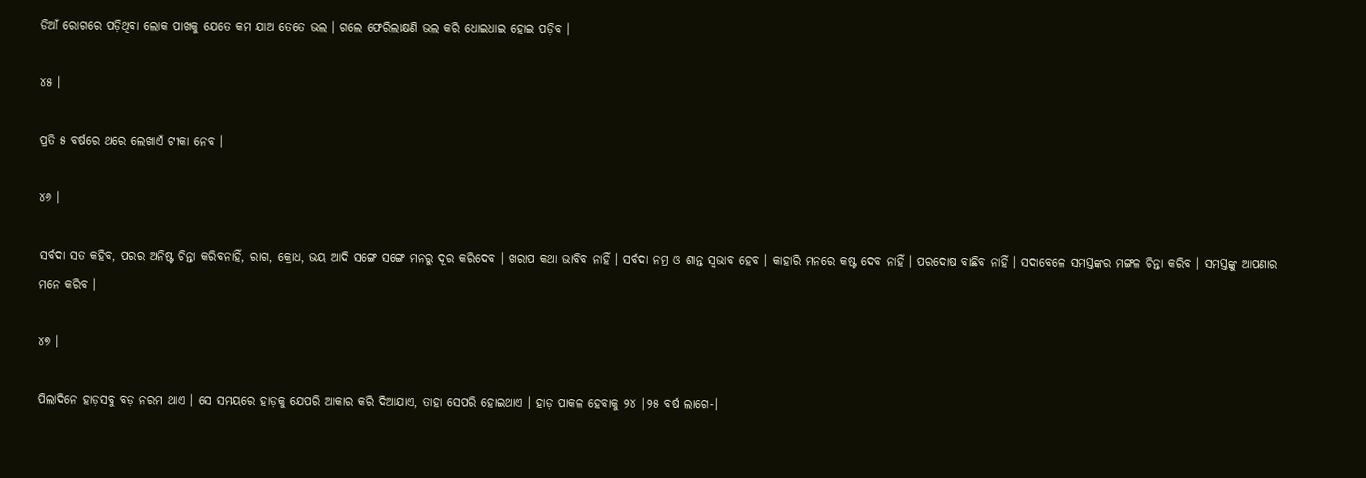ଡିଆଁ ରୋଗରେ ପଡ଼ିଥିବା ଲୋକ ପାଖକୁ ଯେତେ କମ ଯାଅ ତେତେ ଭଲ । ଗଲେ ଫେରିଲାକ୍ଷଣି ଭଲ କରି ଧୋଇଧାଇ ହୋଇ ପଡ଼ିବ ।

୪୫ ।

ପ୍ରତି ୫ ବର୍ଷରେ ଥରେ ଲେଖାଏଁ ଟୀକା ନେବ ।

୪୬ ।

ସର୍ବଦା ସତ କହିବ, ପରର ଅନିଷ୍ଟ ଚିନ୍ତା କରିବନାହିଁ, ରାଗ, କ୍ରୋଧ, ଭୟ ଆଦି ସଙ୍ଗେ ସଙ୍ଗେ ମନରୁ ଦୂର କରିଦେବ । ଖରାପ କଥା ଭାବିବ ନାହିଁ । ସର୍ବଦା ନମ୍ର ଓ ଶାନ୍ତ ସ୍ୱଭାବ ହେବ । କାହାରି ମନରେ କଷ୍ଟ ଦେବ ନାହିଁ । ପରଦୋଷ ବାଛିବ ନାହିଁ । ସଦାବେଳେ ସମସ୍ତଙ୍କର ମଙ୍ଗଳ ଚିନ୍ତା କରିବ । ସମସ୍ତଙ୍କୁ ଆପଣାର ମନେ କରିବ ।

୪୭ ।

ପିଲାଦିନେ ହାଡ଼ସବୁ ବଡ଼ ନରମ ଥାଏ । ସେ ସମୟରେ ହାଡ଼କୁ ଯେପରି ଆକାର କରି ଦିଆଯାଏ, ତାହା ସେପରି ହୋଇଥାଏ । ହାଡ଼ ପାକଳ ହେବାକୁ ୨୪ |୨୫ ବର୍ଷ ଲାଗେ-।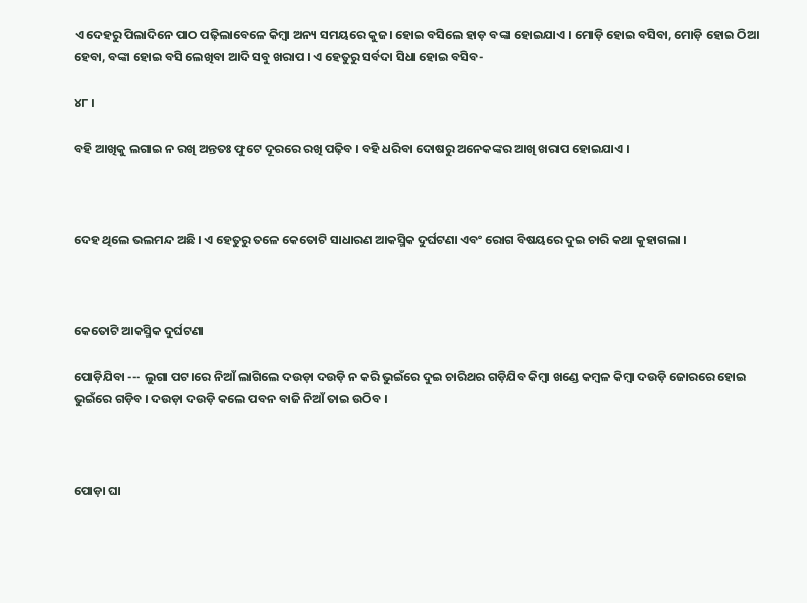ଏ ଦେହରୁ ପିଲାଦିନେ ପାଠ ପଢ଼ିଲାବେଳେ କିମ୍ବା ଅନ୍ୟ ସମୟରେ କୁଜ। ହୋଇ ବସିଲେ ହାଡ଼ ବଙ୍କା ହୋଇଯାଏ । ମୋଡ଼ି ହୋଇ ବସିବା, ମୋଡ଼ି ହୋଇ ଠିଆ ହେବା, ବଙ୍କା ହୋଇ ବସି ଲେଖିବା ଆଦି ସବୁ ଖରାପ । ଏ ହେତୁରୁ ସର୍ବଦା ସିଧା ହୋଇ ବସିବ-

୪୮ ।

ବହି ଆଖିକୁ ଲଗାଇ ନ ରଖି ଅନ୍ତତଃ ଫୁଟେ ଦୂରରେ ରଖି ପଢ଼ିବ । ବହି ଧରିବା ଦୋଷରୁ ଅନେକଙ୍କର ଆଖି ଖରାପ ହୋଇଯାଏ ।



ଦେହ ଥିଲେ ଭଲମନ୍ଦ ଅଛି । ଏ ହେତୁରୁ ତଳେ କେତୋଟି ସାଧାରଣ ଆକସ୍ମିକ ଦୁର୍ଘଟଣା ଏବଂ ରୋଗ ବିଷୟରେ ଦୁଇ ଚାରି କଥା କୁହାଗଲା ।



କେତୋଟି ଆକସ୍ମିକ ଦୁର୍ଘଟଣା

ପୋଡ଼ିଯିବା --- ଲୁଗା ପଟ।ରେ ନିଆଁ ଲାଗିଲେ ଦଉଡ଼ା ଦଉଡ଼ି ନ କରି ଭୁଇଁରେ ଦୁଇ ଚାରିଥର ଗଡ଼ିଯିବ କିମ୍ବା ଖଣ୍ଡେ କମ୍ବଳ କିମ୍ବା ଦଉଡ଼ି ଜୋରରେ ହୋଇ ଭୁଇଁରେ ଗଡ଼ିବ । ଦଉଡ଼ା ଦଉଡ଼ି କଲେ ପବନ ବାଜି ନିଆଁ ତାଇ ଉଠିବ ।



ପୋଡ଼ା ଘା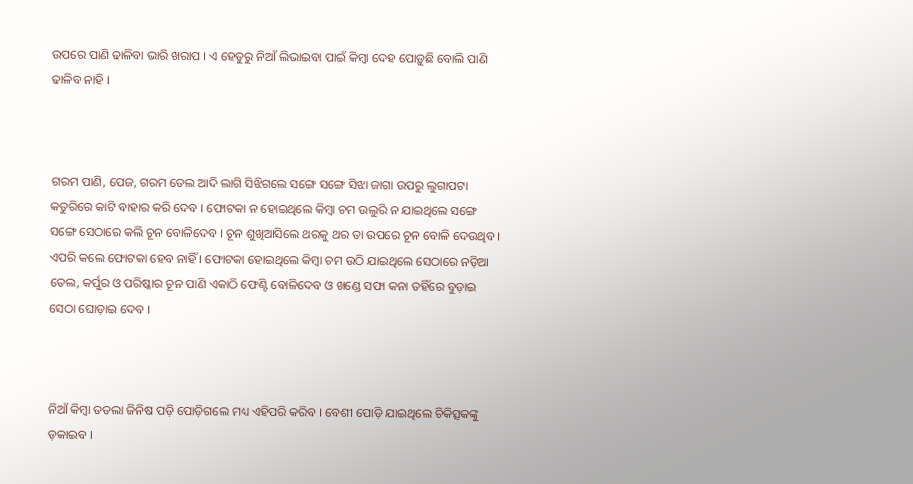ଉପରେ ପାଣି ଢାଳିବା ଭାରି ଖରାପ । ଏ ହେତୁରୁ ନିଆଁ ଲିଭାଇବା ପାଇଁ କିମ୍ବା ଦେହ ପୋଡ଼ୁଛି ବୋଲି ପାଣି ଢାଳିବ ନାହି ।



ଗରମ ପାଣି, ପେଜ, ଗରମ ତେଲ ଆଦି ଲାଗି ସିଝିଗଲେ ସଙ୍ଗେ ସଙ୍ଗେ ସିଝା ଜାଗା ଉପରୁ ଲୁଗାପଟା କତୁରିରେ କାଟି ବାହାର କରି ଦେବ । ଫୋଟକା ନ ହୋଇଥିଲେ କିମ୍ବା ଚମ ଉଲୁରି ନ ଯାଇଥିଲେ ସଙ୍ଗେ ସଙ୍ଗେ ସେଠାରେ କଲି ଚୂନ ବୋଳିଦେବ । ଚୂନ ଶୁଖିଆସିଲେ ଥରକୁ ଥର ତା ଉପରେ ଚୂନ ବୋଳି ଦେଉଥିବ । ଏପରି କଲେ ଫୋଟକା ହେବ ନାହିଁ । ଫୋଟକା ହୋଇଥିଲେ କିମ୍ବା ଚମ ଉଠି ଯାଇଥିଲେ ସେଠାରେ ନଡ଼ିଆ ତେଲ, କର୍ପୁର ଓ ପରିଷ୍କାର ଚୂନ ପାଣି ଏକାଠି ଫେଣ୍ଟି ବୋଳିଦେବ ଓ ଖଣ୍ଡେ ସଫା କନା ତହିଁରେ ବୁଡ଼ାଇ ସେଠା ଘୋଡ଼ାଇ ଦେବ ।



ନିଆଁ କିମ୍ବା ତତଲା ଜିନିଷ ପଡ଼ି ପୋଡ଼ିଗଲେ ମଧ୍ୟ ଏହିପରି କରିବ । ବେଶୀ ପୋଡ଼ି ଯାଇଥିଲେ ଚିକିତ୍ସକଙ୍କୁ ଡ଼କାଇବ ।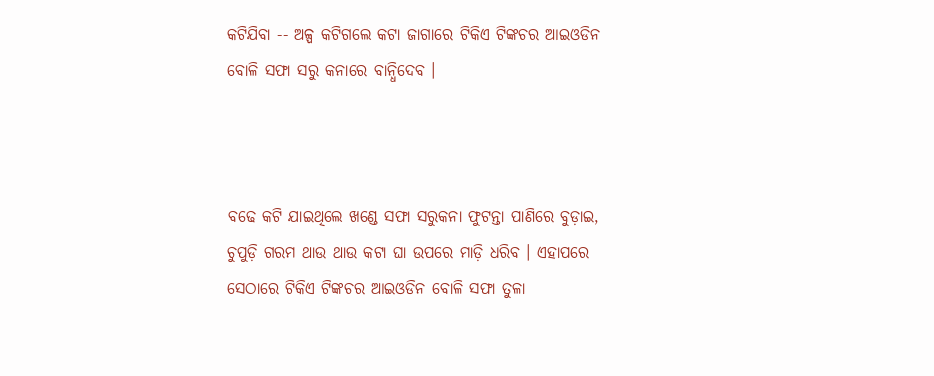କଟିଯିବା -- ଅଳ୍ପ କଟିଗଲେ କଟା ଜାଗାରେ ଟିକିଏ ଟିଙ୍କଚର ଆଇଓଡିନ ବୋଳି ସଫା ସରୁ କନାରେ ବାନ୍ଧିଦେବ ।



ବଢେ କଟି ଯାଇଥିଲେ ଖଣ୍ଡେ ସଫା ସରୁକନା ଫୁଟନ୍ତା ପାଣିରେ ବୁଡ଼ାଇ, ଚୁପୁଡ଼ି ଗରମ ଥାଉ ଥାଉ କଟା ଘା ଉପରେ ମାଡ଼ି ଧରିବ । ଏହାପରେ ସେଠାରେ ଟିକିଏ ଟିଙ୍କଚର ଆଇଓଡିନ ବୋଳି ସଫା ତୁଳା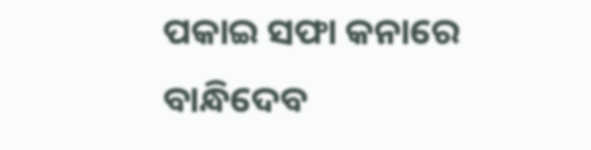ପକାଇ ସଫା କନାରେ ବାନ୍ଧିଦେବ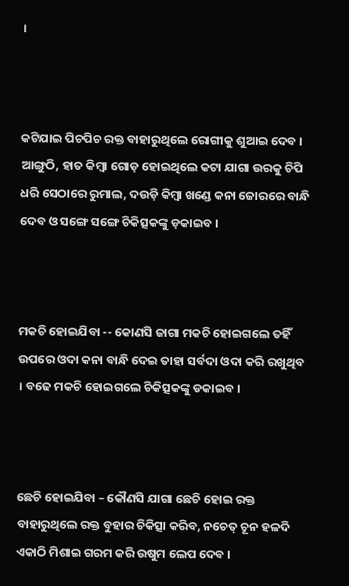।



କଟିଯାଇ ପିଚପିଚ ରକ୍ତ ବାହାରୁଥିଲେ ରୋଗୀକୁ ଶୁଆଇ ଦେବ । ଆଙ୍ଗୁଠି, ହାତ କିମ୍ବା ଗୋଡ଼ ହୋଇଥିଲେ କଟା ଯାଗା ଉରକୁ ଚିପି ଧରି ସେଠାରେ ରୁମାଲ, ଦଉଡ଼ି କିମ୍ବା ଖଣ୍ଡେ କନା ଜୋରରେ ବାନ୍ଧି ଦେବ ଓ ସଙ୍ଗେ ସଙ୍ଗେ ଚିକିତ୍ସକଙ୍କୁ ଡ଼କାଇବ ।



ମକଚି ହୋଇଯିବା -- କୋଣସି ଜାଗା ମକଚି ହୋଇଗଲେ ତହିଁ ଉପରେ ଓଦା କନା ବାନ୍ଧି ଦେଇ ତାହା ସର୍ବଦା ଓଦା କରି ରଖୁଥିବ । ବଢେ ମକଚି ହୋଇଗଲେ ଚିକିତ୍ସକଙ୍କୁ ଡକାଇବ ।



ଛେଚି ହୋଇଯିବା – କୌଣସି ଯାଗା ଛେଚି ହୋଇ ରକ୍ତ ବାହାରୁଥିଲେ ରକ୍ତ ବୁହାର ଚିକିତ୍ସା କରିବ, ନଚେତ୍‌ ଚୂନ ହଳଦି ଏକାଠି ମିଶାଇ ଗରମ କରି ଉଷୁମ ଲେପ ଦେବ ।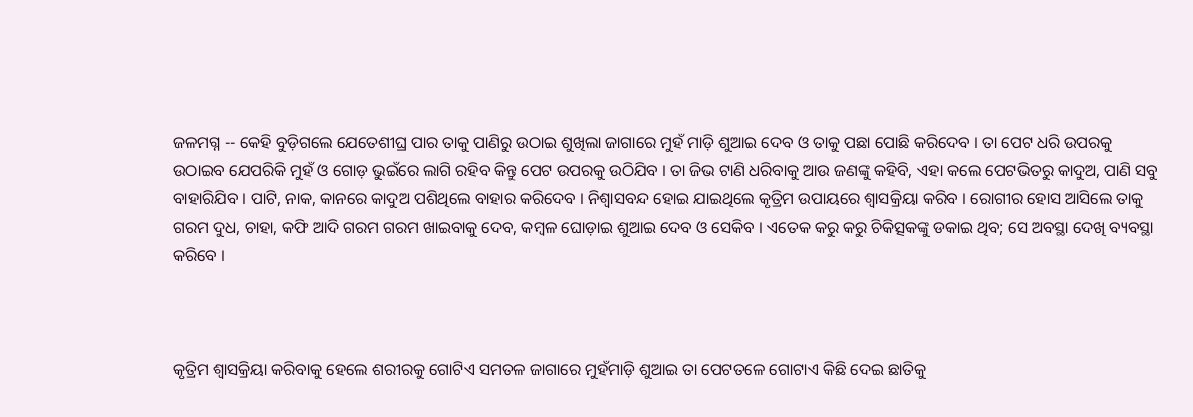ଜଳମଗ୍ନ -- କେହି ବୁଡ଼ିଗଲେ ଯେତେଶୀଘ୍ର ପାର ତାକୁ ପାଣିରୁ ଉଠାଇ ଶୁଖିଲା ଜାଗାରେ ମୁହଁ ମାଡ଼ି ଶୁଆଇ ଦେବ ଓ ତାକୁ ପଛା ପୋଛି କରିଦେବ । ତା ପେଟ ଧରି ଉପରକୁ ଉଠାଇବ ଯେପରିକି ମୁହଁ ଓ ଗୋଡ଼ ଭୁଇଁରେ ଲାଗି ରହିବ କିନ୍ତୁ ପେଟ ଉପରକୁ ଉଠିଯିବ । ତା ଜିଭ ଟାଣି ଧରିବାକୁ ଆଉ ଜଣଙ୍କୁ କହିବି, ଏହା କଲେ ପେଟଭିତରୁ କାଦୁଅ, ପାଣି ସବୁ ବାହାରିଯିବ । ପାଟି, ନାକ, କାନରେ କାଦୁଅ ପଶିଥିଲେ ବାହାର କରିଦେବ । ନିଶ୍ୱାସବନ୍ଦ ହୋଇ ଯାଇଥିଲେ କୃତ୍ରିମ ଉପାୟରେ ଶ୍ୱାସକ୍ରିୟା କରିବ । ରୋଗୀର ହୋସ ଆସିଲେ ତାକୁ ଗରମ ଦୁଧ, ଚାହା, କଫି ଆଦି ଗରମ ଗରମ ଖାଇବାକୁ ଦେବ, କମ୍ବଳ ଘୋଡ଼ାଇ ଶୁଆଇ ଦେବ ଓ ସେକିବ । ଏତେକ କରୁ କରୁ ଚିକିତ୍ସକଙ୍କୁ ଡକାଇ ଥିବ; ସେ ଅବସ୍ଥା ଦେଖି ବ୍ୟବସ୍ଥା କରିବେ ।



କୃତ୍ରିମ ଶ୍ୱାସକ୍ରିୟା କରିବାକୁ ହେଲେ ଶରୀରକୁ ଗୋଟିଏ ସମତଳ ଜାଗାରେ ମୁହଁମାଡ଼ି ଶୁଆଇ ତା ପେଟତଳେ ଗୋଟାଏ କିଛି ଦେଇ ଛାତିକୁ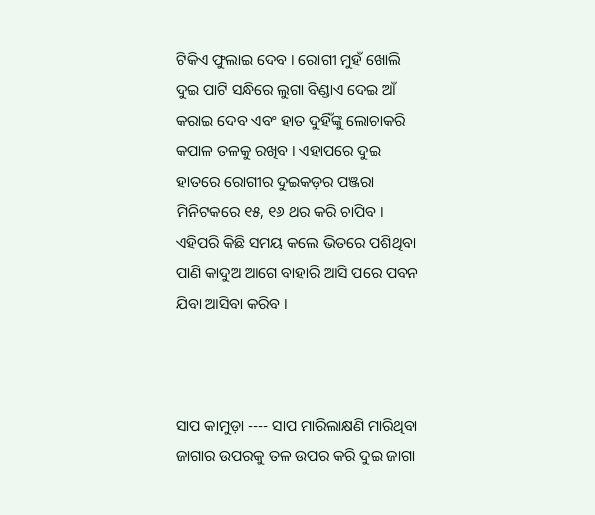ଟିକିଏ ଫୁଲାଇ ଦେବ । ରୋଗୀ ମୁହଁ ଖୋଲି ଦୁଇ ପାଟି ସନ୍ଧିରେ ଲୁଗା ବିଣ୍ଡାଏ ଦେଇ ଆଁ କରାଇ ଦେବ ଏବଂ ହାତ ଦୁହିଁଙ୍କୁ ଲୋଚାକରି କପାଳ ତଳକୁ ରଖିବ । ଏହାପରେ ଦୁଇ ହାତରେ ରୋଗୀର ଦୁଇକଡ଼ର ପଞ୍ଜରା ମିନିଟକରେ ୧୫, ୧୬ ଥର କରି ଚାପିବ । ଏହିପରି କିଛି ସମୟ କଲେ ଭିତରେ ପଶିଥିବା ପାଣି କାଦୁଅ ଆଗେ ବାହାରି ଆସି ପରେ ପବନ ଯିବା ଆସିବା କରିବ ।



ସାପ କାମୁଡ଼ା ---- ସାପ ମାରିଲାକ୍ଷଣି ମାରିଥିବା ଜାଗାର ଉପରକୁ ତଳ ଉପର କରି ଦୁଇ ଜାଗା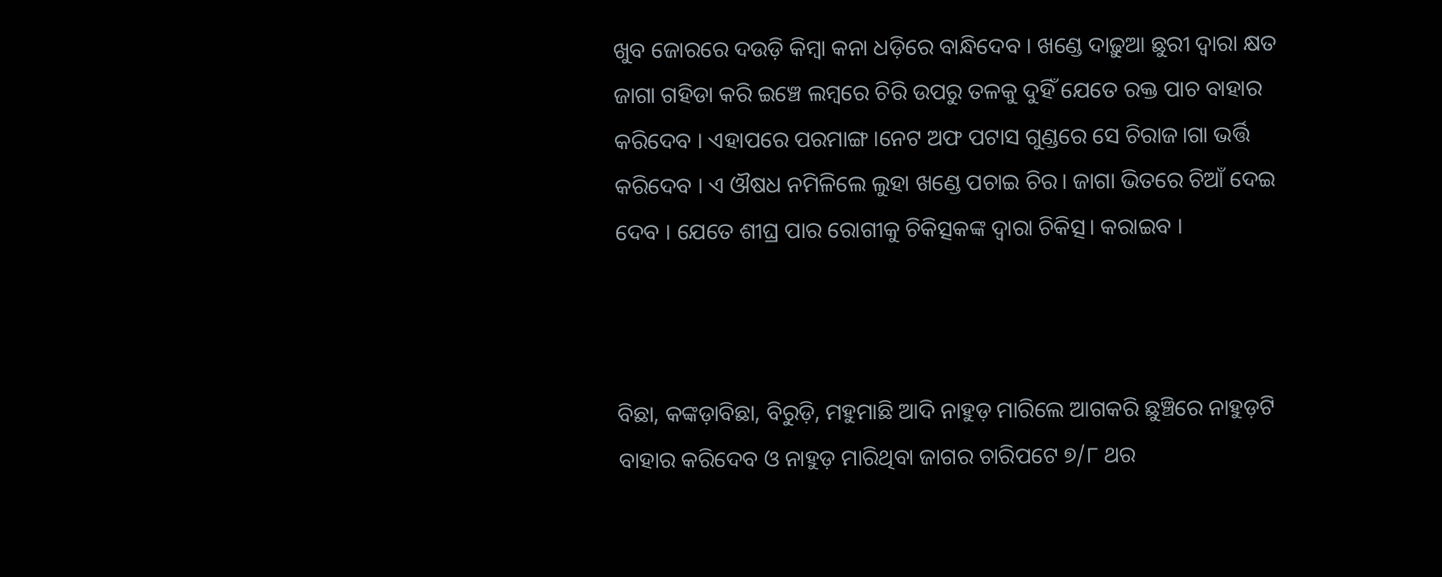ଖୁବ ଜୋରରେ ଦଉଡ଼ି କିମ୍ବା କନା ଧଡ଼ିରେ ବାନ୍ଧିଦେବ । ଖଣ୍ଡେ ଦାଢ଼ୁଆ ଛୁରୀ ଦ୍ୱାରା କ୍ଷତ ଜାଗା ଗହିଡା କରି ଇଞ୍ଚେ ଲମ୍ବରେ ଚିରି ଉପରୁ ତଳକୁ ଦୁହିଁ ଯେତେ ରକ୍ତ ପାଚ ବାହାର କରିଦେବ । ଏହାପରେ ପରମାଙ୍ଗ।ନେଟ ଅଫ ପଟାସ ଗୁଣ୍ଡରେ ସେ ଚିରାଜ।ଗା ଭର୍ତ୍ତି କରିଦେବ । ଏ ଔଷଧ ନମିଳିଲେ ଲୁହା ଖଣ୍ଡେ ପଚାଇ ଚିର। ଜାଗା ଭିତରେ ଚିଆଁ ଦେଇ ଦେବ । ଯେତେ ଶୀଘ୍ର ପାର ରୋଗୀକୁ ଚିକିତ୍ସକଙ୍କ ଦ୍ୱାରା ଚିକିତ୍ସ। କରାଇବ ।



ବିଛା, କଙ୍କଡ଼ାବିଛା, ବିରୁଡ଼ି, ମହୁମାଛି ଆଦି ନାହୁଡ଼ ମାରିଲେ ଆଗକରି ଛୁଞ୍ଚିରେ ନାହୁଡ଼ଟି ବାହାର କରିଦେବ ଓ ନାହୁଡ଼ ମାରିଥିବା ଜାଗର ଚାରିପଟେ ୭/୮ ଥର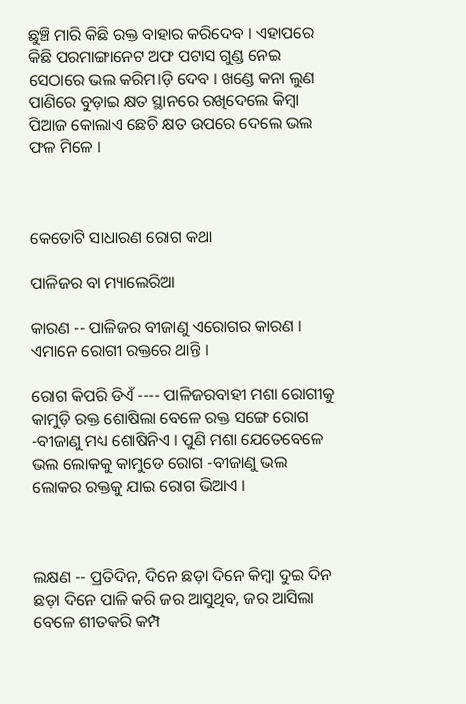ଛୁଞ୍ଚି ମାରି କିଛି ରକ୍ତ ବାହାର କରିଦେବ । ଏହାପରେ କିଛି ପରମାଙ୍ଗାନେଟ ଅଫ ପଟାସ ଗୁଣ୍ଡ ନେଇ ସେଠାରେ ଭଲ କରିମ।ଡ଼ି ଦେବ । ଖଣ୍ଡେ କନା ଲୁଣ ପାଣିରେ ବୁଡ଼ାଇ କ୍ଷତ ସ୍ଥାନରେ ରଖିଦେଲେ କିମ୍ବା ପିଆଜ କୋଲାଏ ଛେଚି କ୍ଷତ ଉପରେ ଦେଲେ ଭଲ ଫଳ ମିଳେ ।



କେତୋଟି ସାଧାରଣ ରୋଗ କଥା

ପାଳିଜର ବା ମ୍ୟାଲେରିଆ

କାରଣ -- ପାଳିଜର ବୀଜାଣୁ ଏରୋଗର କାରଣ । ଏମାନେ ରୋଗୀ ରକ୍ତରେ ଥାନ୍ତି ।

ରୋଗ କିପରି ଡିଏଁ ---- ପାଳିଜରବାହୀ ମଶା ରୋଗୀକୁ କାମୁଡ଼ି ରକ୍ତ ଶୋଷିଲା ବେଳେ ରକ୍ତ ସଙ୍ଗେ ରୋଗ -ବୀଜାଣୁ ମଧ୍ୟ ଶୋଷିନିଏ । ପୁଣି ମଶା ଯେତେବେଳେ ଭଲ ଲୋକକୁ କାମୁଡେ ରୋଗ -ବୀଜାଣୁ ଭଲ ଲୋକର ରକ୍ତକୁ ଯାଇ ରୋଗ ଭିଆଏ ।



ଲକ୍ଷଣ -- ପ୍ରତିଦିନ, ଦିନେ ଛଡ଼ା ଦିନେ କିମ୍ବା ଦୁଇ ଦିନ ଛଡ଼ା ଦିନେ ପାଳି କରି ଜର ଆସୁଥିବ, ଜର ଆସିଲା ବେଳେ ଶୀତକରି କମ୍ପ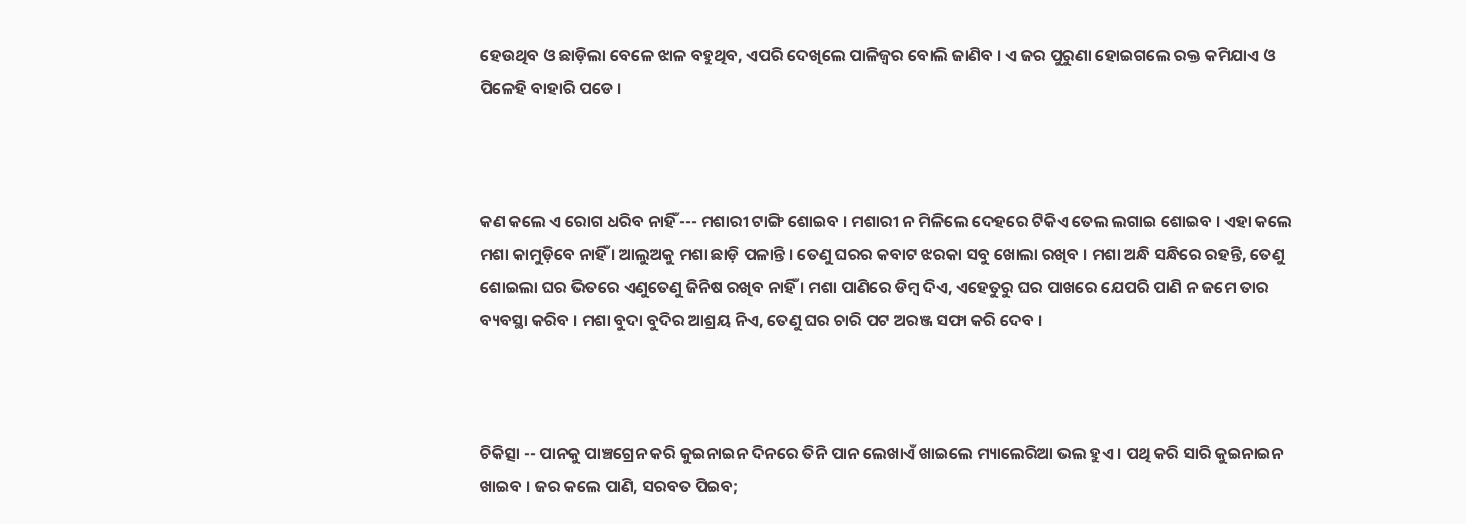ହେଉଥିବ ଓ ଛାଡ଼ିଲା ବେଳେ ଝାଳ ବହୁଥିବ, ଏପରି ଦେଖିଲେ ପାଳିଜ୍ୱର ବୋଲି ଜାଣିବ । ଏ ଜର ପୁରୁଣା ହୋଇଗଲେ ରକ୍ତ କମିଯାଏ ଓ ପିଳେହି ବାହାରି ପଡେ ।



କଣ କଲେ ଏ ରୋଗ ଧରିବ ନାହିଁ --- ମଶାରୀ ଟାଙ୍ଗି ଶୋଇବ । ମଶାରୀ ନ ମିଳିଲେ ଦେହରେ ଟିକିଏ ତେଲ ଲଗାଇ ଶୋଇବ । ଏହା କଲେ ମଶା କାମୁଡ଼ିବେ ନାହିଁ । ଆଲୁଅକୁ ମଶା ଛାଡ଼ି ପଳାନ୍ତି । ତେଣୁ ଘରର କବାଟ ଝରକା ସବୁ ଖୋଲା ରଖିବ । ମଶା ଅନ୍ଧି ସନ୍ଧିରେ ରହନ୍ତି, ତେଣୁ ଶୋଇଲା ଘର ଭିତରେ ଏଣୁତେଣୁ ଜିନିଷ ରଖିବ ନାହିଁ । ମଶା ପାଣିରେ ଡିମ୍ବ ଦିଏ, ଏହେତୁରୁ ଘର ପାଖରେ ଯେପରି ପାଣି ନ ଜମେ ତାର ବ୍ୟବସ୍ଥା କରିବ । ମଶା ବୁଦା ବୁଦିର ଆଶ୍ରୟ ନିଏ, ତେଣୁ ଘର ଚାରି ପଟ ଅରଞ୍ଜ ସଫା କରି ଦେବ ।



ଚିକିତ୍ସା -- ପାନକୁ ପାଞ୍ଚଗ୍ରେନ କରି କୁଇନାଇନ ଦିନରେ ତିନି ପାନ ଲେଖାଏଁ ଖାଇଲେ ମ୍ୟାଲେରିଆ ଭଲ ହୁଏ । ପଥି କରି ସାରି କୁଇନାଇନ ଖାଇବ । ଜର କଲେ ପାଣି, ସରବତ ପିଇବ;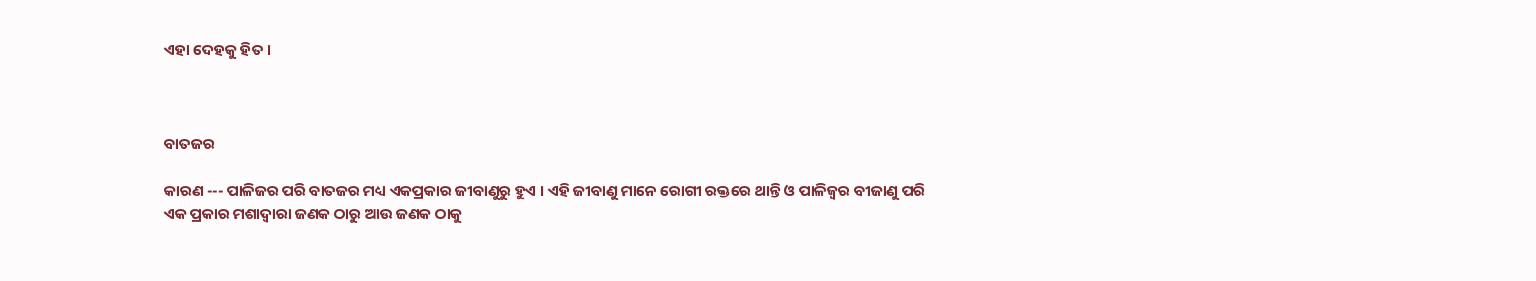ଏହା ଦେହକୁ ହିତ ।



ବାତଜର

କାରଣ --- ପାଳିଜର ପରି ବାତଜର ମଧ୍ୟ ଏକପ୍ରକାର ଜୀବାଣୁରୁ ହୁଏ । ଏହି ଜୀବାଣୁ ମାନେ ରୋଗୀ ରକ୍ତରେ ଥାନ୍ତି ଓ ପାଳିଜ୍ୱର ବୀଜାଣୁ ପରି ଏକ ପ୍ରକାର ମଶାଦ୍ୱାରା ଜଣକ ଠାରୁ ଆଉ ଜଣକ ଠାକୁ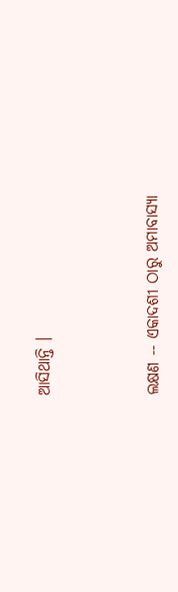ଆସିଥାନ୍ତି ।



ଲକ୍ଷଣ -- ଏକାଦଶୀ ଠାରୁ ଅମାବାସ୍ୟା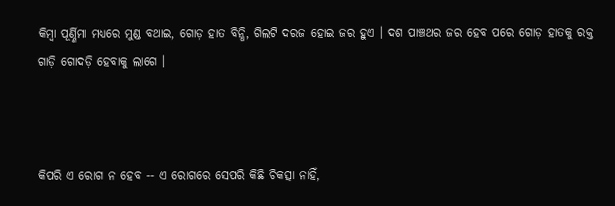କିମ୍ବା ପୂର୍ଣ୍ଣିମା ମଧ୍ୟରେ ମୁଣ୍ଡ ବଥାଇ, ଗୋଡ଼ ହାତ ବିନ୍ଧି, ଗିଲଟି ଦରଜ ହୋଇ ଜର ହୁଏ । ଦଶ ପାଞ୍ଚଥର ଜର ହେବ ପରେ ଗୋଡ଼ ହାତକୁ ରକ୍ତ ଗାଡ଼ି ଗୋଦଡ଼ି ହେବାକୁ ଲାଗେ ।



କିପରି ଏ ରୋଗ ନ ହେବ -- ଏ ରୋଗରେ ସେପରି କିଛି ଚିକତ୍ସା ନାହିଁ,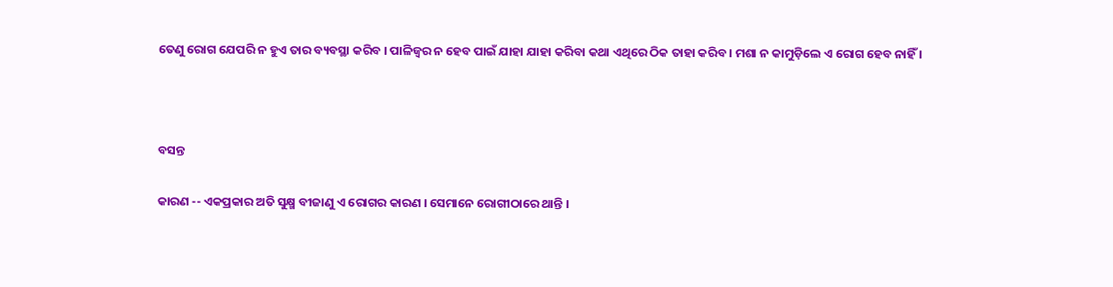ତେଣୁ ରୋଗ ଯେପରି ନ ହୁଏ ତାର ବ୍ୟବସ୍ଥା କରିବ । ପାଳିଜ୍ୱର ନ ହେବ ପାଇଁ ଯାହା ଯାହା କରିବା କଥା ଏଥିରେ ଠିକ ତାହା କରିବ । ମଶା ନ କାମୁଡ଼ିଲେ ଏ ରୋଗ ହେବ ନାହିଁ ।



ବସନ୍ତ

କାରଣ -- ଏକପ୍ରକାର ଅତି ସୁକ୍ଷ୍ମ ବୀଜାଣୁ ଏ ରୋଗର କାରଣ । ସେମାନେ ରୋଗୀଠାରେ ଥାନ୍ତି ।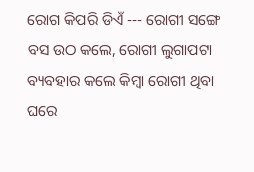ରୋଗ କିପରି ଡିଏଁ --- ରୋଗୀ ସଙ୍ଗେ ବସ ଉଠ କଲେ, ରୋଗୀ ଲୁଗାପଟା ବ୍ୟବହାର କଲେ କିମ୍ବା ରୋଗୀ ଥିବା ଘରେ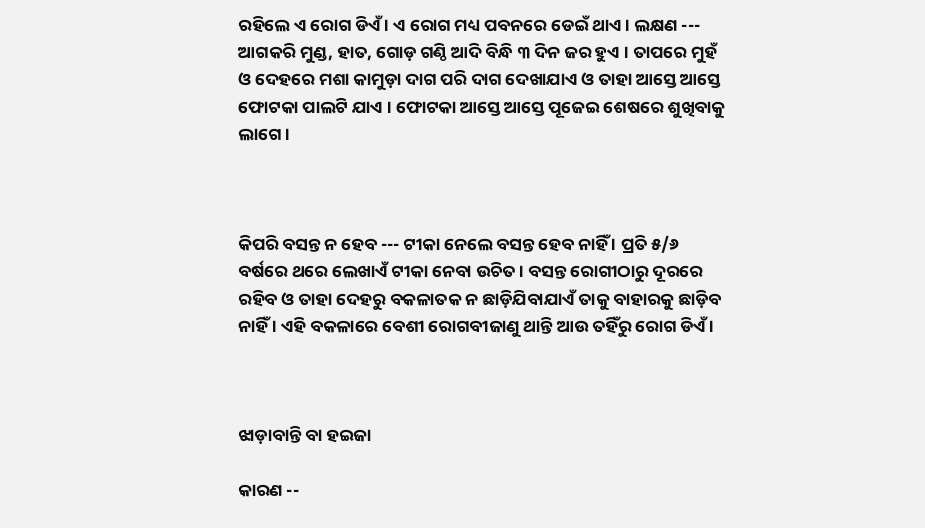ରହିଲେ ଏ ରୋଗ ଡିଏଁ । ଏ ରୋଗ ମଧ୍ୟ ପବନରେ ଡେଇଁ ଥାଏ । ଲକ୍ଷଣ --- ଆଗକରି ମୁଣ୍ଡ, ହାତ, ଗୋଡ଼ ଗଣ୍ଠି ଆଦି ବିନ୍ଧି ୩ ଦିନ ଜର ହୁଏ । ତାପରେ ମୁହଁ ଓ ଦେହରେ ମଶା କାମୁଡ଼ା ଦାଗ ପରି ଦାଗ ଦେଖାଯାଏ ଓ ତାହା ଆସ୍ତେ ଆସ୍ତେ ଫୋଟକା ପାଲଟି ଯାଏ । ଫୋଟକା ଆସ୍ତେ ଆସ୍ତେ ପୂଜେଇ ଶେଷରେ ଶୁଖିବାକୁ ଲାଗେ ।



କିପରି ବସନ୍ତ ନ ହେବ --- ଟୀକା ନେଲେ ବସନ୍ତ ହେବ ନାହିଁ । ପ୍ରତି ୫/୬ ବର୍ଷରେ ଥରେ ଲେଖାଏଁ ଟୀକା ନେବା ଉଚିତ । ବସନ୍ତ ରୋଗୀଠାରୁ ଦୂରରେ ରହିବ ଓ ତାହା ଦେହରୁ ବକଳାତକ ନ ଛାଡ଼ିଯିବାଯାଏଁ ତାକୁ ବାହାରକୁ ଛାଡ଼ିବ ନାହିଁ । ଏହି ବକଳାରେ ବେଶୀ ରୋଗବୀଜାଣୁ ଥାନ୍ତି ଆଉ ତହିଁରୁ ରୋଗ ଡିଏଁ ।



ଝାଡ଼ାବାନ୍ତି ବା ହଇଜା

କାରଣ --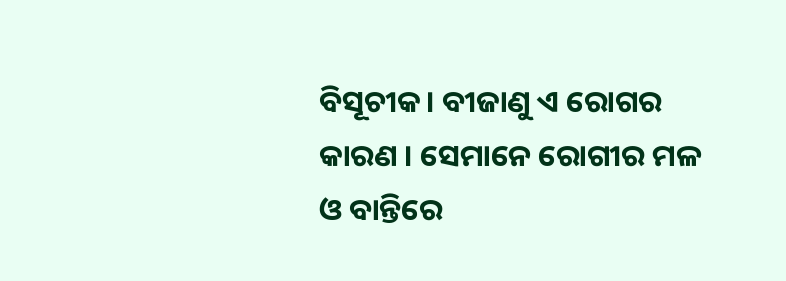ବିସୂଚୀକ। ବୀଜାଣୁ ଏ ରୋଗର କାରଣ । ସେମାନେ ରୋଗୀର ମଳ ଓ ବାନ୍ତିରେ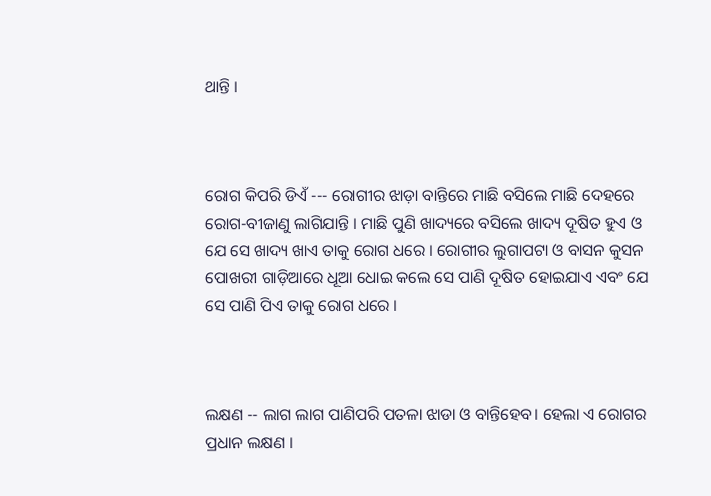ଥାନ୍ତି ।



ରୋଗ କିପରି ଡିଏଁ --- ରୋଗୀର ଝାଡ଼ା ବାନ୍ତିରେ ମାଛି ବସିଲେ ମାଛି ଦେହରେ ରୋଗ-ବୀଜାଣୁ ଲାଗିଯାନ୍ତି । ମାଛି ପୁଣି ଖାଦ୍ୟରେ ବସିଲେ ଖାଦ୍ୟ ଦୂଷିତ ହୁଏ ଓ ଯେ ସେ ଖାଦ୍ୟ ଖାଏ ତାକୁ ରୋଗ ଧରେ । ରୋଗୀର ଲୁଗାପଟା ଓ ବାସନ କୁସନ ପୋଖରୀ ଗାଡ଼ିଆରେ ଧୂଆ ଧୋଇ କଲେ ସେ ପାଣି ଦୂଷିତ ହୋଇଯାଏ ଏବଂ ଯେ ସେ ପାଣି ପିଏ ତାକୁ ରୋଗ ଧରେ ।



ଲକ୍ଷଣ -- ଲାଗ ଲାଗ ପାଣିପରି ପତଳା ଝାଡା ଓ ବାନ୍ତିହେବ। ହେଲା ଏ ରୋଗର ପ୍ରଧାନ ଲକ୍ଷଣ ।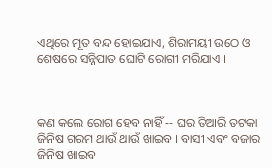ଏଥିରେ ମୂତ ବନ୍ଦ ହୋଇଯାଏ, ଶିରାମୟୀ ଉଠେ ଓ ଶେଷରେ ସନ୍ନିପାତ ଘୋଟି ରୋଗୀ ମରିଯାଏ ।



କଣ କଲେ ରୋଗ ହେବ ନାହିଁ -- ଘର ତିଆରି ତଟକା ଜିନିଷ ଗରମ ଥାଉଁ ଥାଉଁ ଖାଇବ । ବାସୀ ଏବଂ ବଜାର ଜିନିଷ ଖାଇବ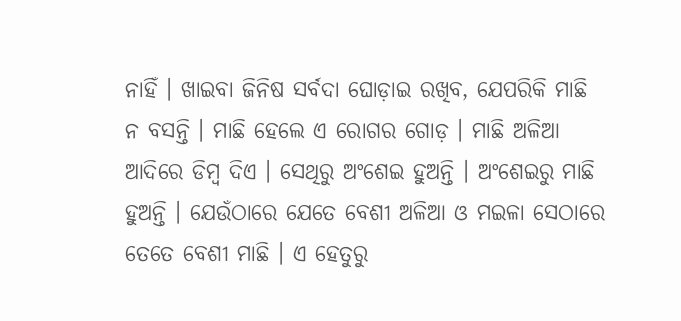ନାହିଁ । ଖାଇବା ଜିନିଷ ସର୍ବଦା ଘୋଡ଼ାଇ ରଖିବ, ଯେପରିକି ମାଛି ନ ବସନ୍ତି । ମାଛି ହେଲେ ଏ ରୋଗର ଗୋଡ଼ । ମାଛି ଅଳିଆ ଆଦିରେ ଡିମ୍ବ ଦିଏ । ସେଥିରୁ ଅଂଶେଇ ହୁଅନ୍ତି । ଅଂଶେଇରୁ ମାଛି ହୁଅନ୍ତି । ଯେଉଁଠାରେ ଯେତେ ବେଶୀ ଅଳିଆ ଓ ମଇଳା ସେଠାରେ ତେତେ ବେଶୀ ମାଛି । ଏ ହେତୁରୁ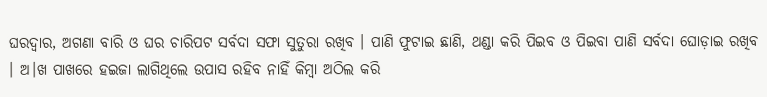ଘରଦ୍ୱାର, ଅଗଣା ବାରି ଓ ଘର ଚାରିପଟ ସର୍ବଦା ସଫା ସୁତୁରା ରଖିବ । ପାଣି ଫୁଟାଇ ଛାଣି, ଥଣ୍ଡା କରି ପିଇବ ଓ ପିଇବା ପାଣି ସର୍ବଦା ଘୋଡ଼ାଇ ରଖିବ । ଅ।ଖ ପାଖରେ ହଇଜା ଲାଗିଥିଲେ ଉପାସ ରହିବ ନାହିଁ କିମ୍ବା ଅଠିଲ କରି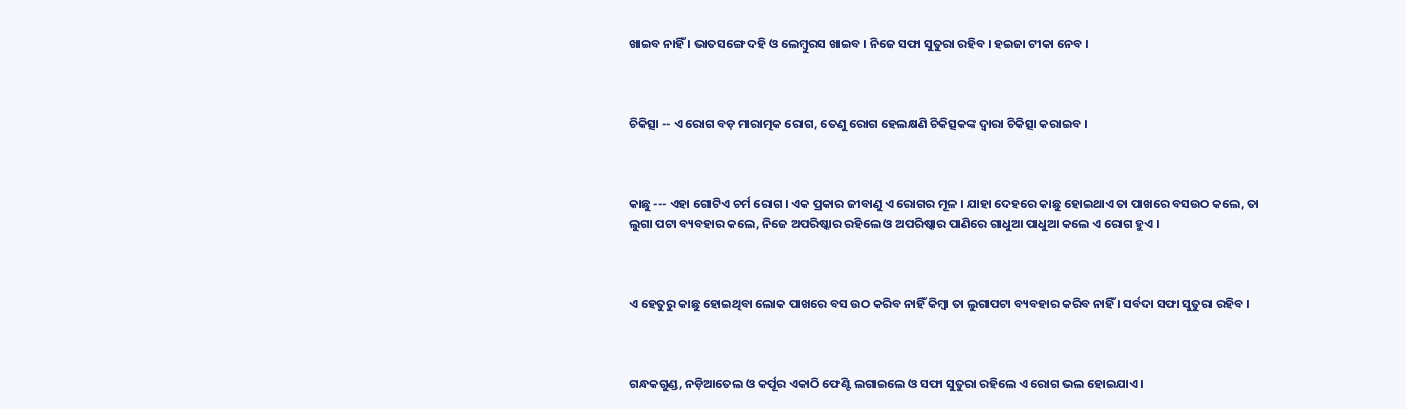ଖାଇବ ନାହିଁ । ଭାତସଙ୍ଗେ ଦହି ଓ ଲେମ୍ବୁରସ ଖାଇବ । ନିଜେ ସଫା ସୁତୁରା ରହିବ । ହଇଜା ଟୀକା ନେବ ।



ଚିକିତ୍ସା -- ଏ ରୋଗ ବଡ଼ ମାରାତ୍ମକ ରୋଗ, ତେଣୁ ରୋଗ ହେଲକ୍ଷଣି ଚିକିତ୍ସକଙ୍କ ଦ୍ୱାରା ଚିକିତ୍ସା କରାଇବ ।



କାଛୁ --- ଏହା ଗୋଟିଏ ଚର୍ମ ରୋଗ । ଏକ ପ୍ରକାର ଜୀବାଣୁ ଏ ରୋଗର ମୂଳ । ଯାହା ଦେହରେ କାଛୁ ହୋଇଥାଏ ତା ପାଖରେ ବସଉଠ କଲେ, ତା ଲୁଗା ପଟା ବ୍ୟବହାର କଲେ, ନିଜେ ଅପରିଷ୍କାର ରହିଲେ ଓ ଅପରିଷ୍କାର ପାଣିରେ ଗାଧୁଆ ପାଧୁଆ କଲେ ଏ ରୋଗ ହୁଏ ।



ଏ ହେତୁରୁ କାଛୁ ହୋଇଥିବା ଲୋକ ପାଖରେ ବସ ଉଠ କରିବ ନାହିଁ କିମ୍ବା ତା ଲୁଗାପଟା ବ୍ୟବହାର କରିବ ନାହିଁ । ସର୍ବଦା ସଫା ସୁତୁରା ରହିବ ।



ଗନ୍ଧକଗୁଣ୍ଡ, ନଡ଼ିଆତେଲ ଓ କର୍ପୂର ଏକାଠି ଫେଣ୍ଟି ଲଗାଇଲେ ଓ ସଫା ସୁତୁରା ରହିଲେ ଏ ରୋଗ ଭଲ ହୋଇଯାଏ ।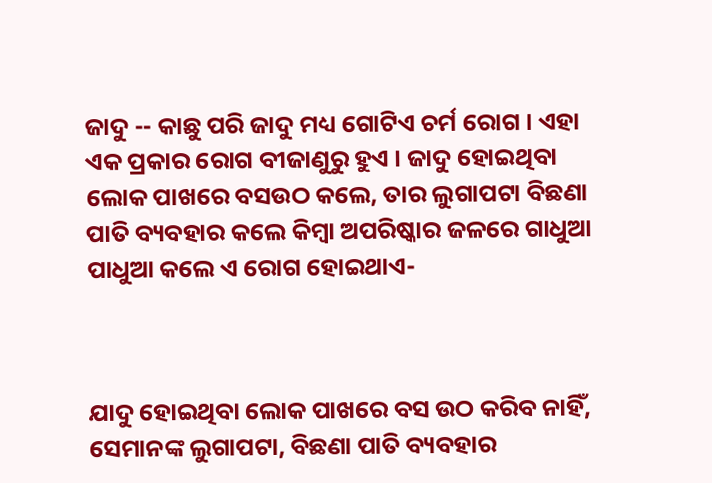ଜାଦୁ -- କାଛୁ ପରି ଜାଦୁ ମଧ୍ୟ ଗୋଟିଏ ଚର୍ମ ରୋଗ । ଏହା ଏକ ପ୍ରକାର ରୋଗ ବୀଜାଣୁରୁ ହୁଏ । ଜାଦୁ ହୋଇଥିବା ଲୋକ ପାଖରେ ବସଉଠ କଲେ, ତାର ଲୁଗାପଟା ବିଛଣା ପାତି ବ୍ୟବହାର କଲେ କିମ୍ବା ଅପରିଷ୍କାର ଜଳରେ ଗାଧୁଆ ପାଧୁଆ କଲେ ଏ ରୋଗ ହୋଇଥାଏ-



ଯାଦୁ ହୋଇଥିବା ଲୋକ ପାଖରେ ବସ ଉଠ କରିବ ନାହିଁ, ସେମାନଙ୍କ ଲୁଗାପଟା, ବିଛଣା ପାତି ବ୍ୟବହାର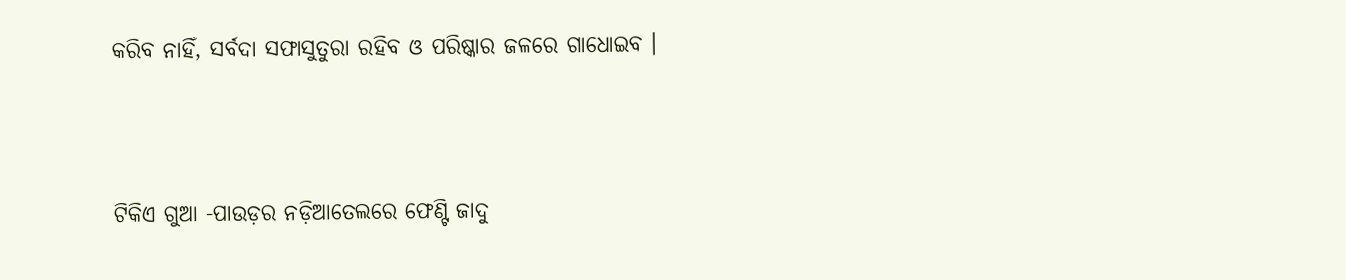କରିବ ନାହିଁ, ସର୍ବଦା ସଫାସୁତୁରା ରହିବ ଓ ପରିଷ୍କାର ଜଳରେ ଗାଧୋଇବ ।



ଟିକିଏ ଗୁଆ -ପାଉଡ଼ର ନଡ଼ିଆତେଲରେ ଫେଣ୍ଟି ଜାଦୁ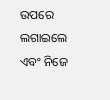ଉପରେ ଲଗାଇଲେ ଏବଂ ନିଜେ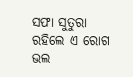ସଫା ସୁତୁରା ରହିଲେ ଏ ରୋଗ ଭଲ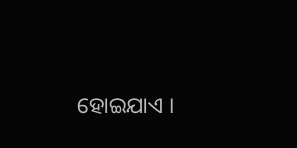ହୋଇଯାଏ ।